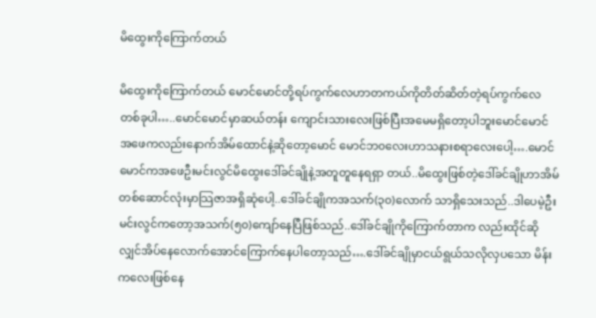မိထွေးကိုကြောက်တယ်

မိထွေးကိုကြောက်တယ် မောင်မောင်တို့ရပ်ကွက်လေဟာတကယ်ကိုတိတ်ဆိတ်တဲ့ရပ်ကွက်လေတစ်ခုပါ…..မောင်မောင်မှာဆယ်တန်း ကျောင်းသားလေးဖြစ်ပြီးအမေမရှိတော့ပါဘူးမောင်မောင်အဖေကလည်းနောက်အိမ်ထောင်နဲ့ဆိုတော့မောင် မောင်ဘ၀လေးဟာသနားစရာလေးပေါ့….မောင်မောင်ကအဖေဦးမင်းလွင်မိထွေးဒေါ်ခင်ချိုနဲ့အတူတူနေရရှာ တယ်..မိထွေးဖြစ်တဲ့ဒေါ်ခင်ချိုဟာအိမ်တစ်ဆောင်လုံးမှာသြဇာအရှိဆုံပေါ့..ဒေါ်ခင်ချိုကအသက်(၃၀)လောက် သာရှိသေးသည်..ဒါပေမဲ့ဦးမင်းလွင်ကတော့အသက်(၅၀)ကျော်နေပြီဖြစ်သည်..ဒေါ်ခင်ချိုကိုကြောက်တာက လည်းထိုင်ဆိုလျှင်အိပ်နေလောက်အောင်ကြောက်နေပါတော့သည်….ဒေါ်ခင်ချိုမှာငယ်ရွယ်သလိုလှပသော မိန်းကလေးဖြစ်နေ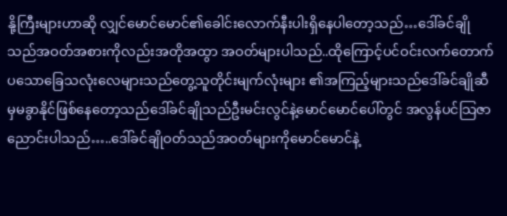နို့ကြီးများဟာဆို လျှင်မောင်မောင်၏ခေါင်းလောက်နီးပါးရှိနေပါတော့သည်…ဒေါ်ခင်ချိုသည်အဝတ်အစားကိုလည်းအတိုအထွာ အဝတ်များပါသည်..ထိုကြောင့်ပင်ဝင်းလက်တောက်ပသောခြေသလုံးလေများသည်တွေ့သူတိုင်းမျက်လုံးများ ၏အကြည့်များသည်ဒေါ်ခင်ချိုဆီမှမခွာနိုင်ဖြစ်နေတော့သည်ဒေါ်ခင်ချိုသည်ဦးမင်းလွင်နဲ့မောင်မောင်ပေါ်တွင် အလွန်ပင်သြဇာညောင်းပါသည်…..ဒေါ်ခင်ချိုဝတ်သည်အဝတ်များကိုမောင်မောင်နဲ့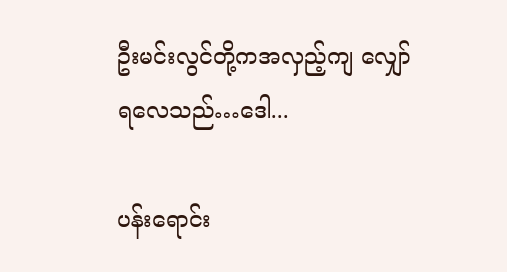ဦးမင်းလွင်တို့ကအလှည့်ကျ လျှော်ရလေသည်…ဒေါ...

ပန်းရောင်း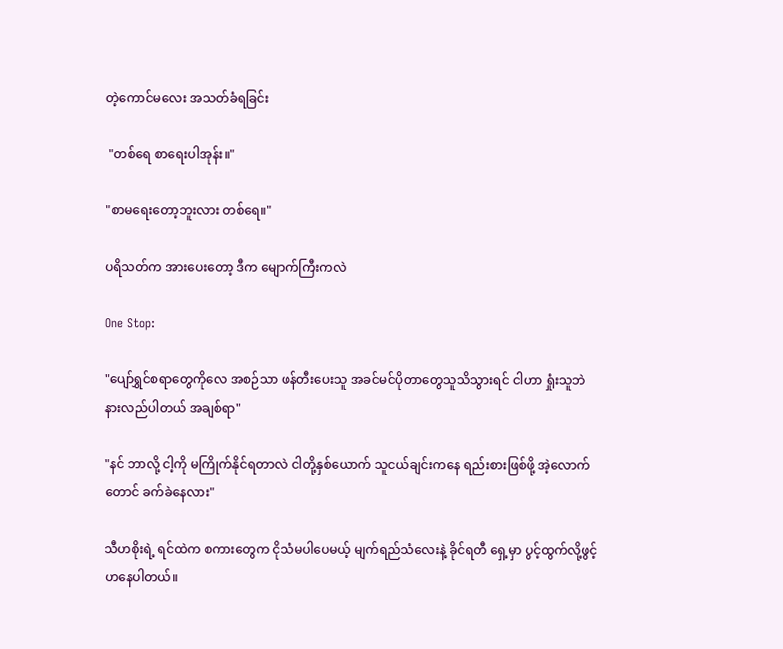တဲ့ကောင်မလေး အသတ်ခံရခြင်း

 "တစ်ရေ စာရေးပါအုန်း။"

"စာမရေးတော့ဘူးလား တစ်ရေ။"

ပရိသတ်က အားပေးတော့ ဒီက မျောက်ကြီးကလဲ

One Stop:

"ပျော်ရွှင်စရာတွေကိုလေ အစဉ်သာ ဖန်တီးပေးသူ အခင်မင်ပိုတာတွေသူသိသွားရင် ငါဟာ ရှုံးသူဘဲ နားလည်ပါတယ် အချစ်ရာ"

"နင် ဘာလို့ ငါ့ကို မကြိုက်နိုင်ရတာလဲ ငါတို့နှစ်‌ယောက် သူငယ်ချင်းကနေ ရည်းစားဖြစ်ဖို့ အဲ့လောက်တောင် ခက်ခဲနေလား"

သီဟစိုးရဲ့ ရင်ထဲက စကားတွေက ငိုသံမပါပေမယ့် မျက်ရည်သံလေးနဲ့ ခိုင်ရတီ ရှေ့မှာ ပွင့်ထွက်လို့ဖွင့်ဟနေပါတယ်။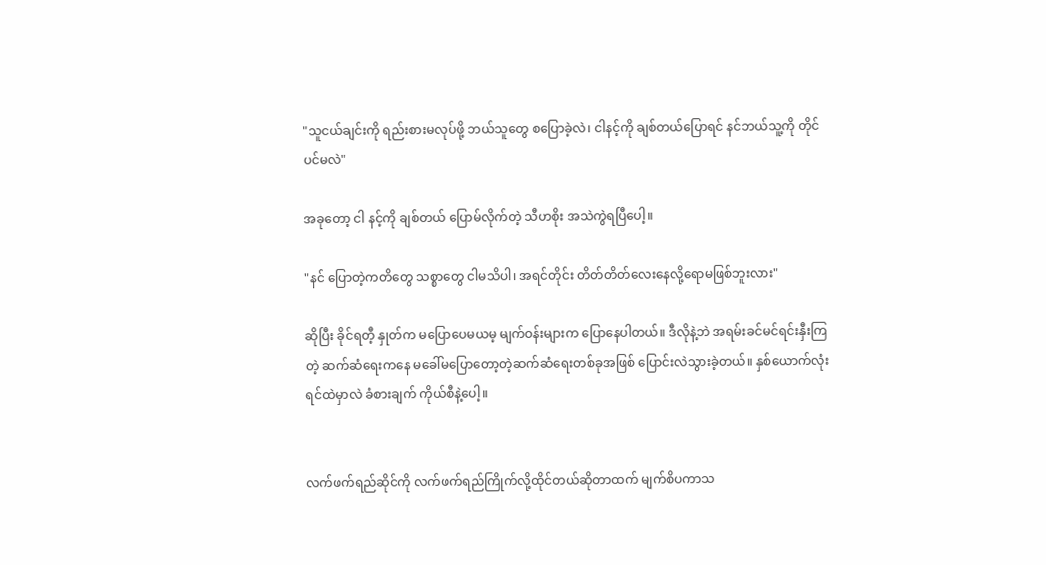"သူငယ်ချင်းကို ရည်းစားမလုပ်ဖို့ ဘယ်သူတွေ စပြောခဲ့လဲ၊ ငါနင့်ကို ချစ်တယ်ပြောရင် နင်ဘယ်သူ့ကို တိုင်ပင်မလဲ"

အခုတော့ ငါ နင့်ကို ချစ်တယ် ပြောမ်လိုက်တဲ့ သီဟစိုး အသဲကွဲရပြီပေါ့။

"နင် ပြောတဲ့ကတိတွေ သစ္စာတွေ ငါမသိပါ၊ အရင်တိုင်း တိတ်တိတ်လေးနေလို့ရောမဖြစ်ဘူးလား"

ဆိုပြီး ခိုင်ရတီ့ နှုတ်က မပြောပေမယမ့ မျက်ဝန်းများက ပြောနေပါတယ်။ ဒီလိုနဲ့ဘဲ အရမ်းခင်မင်ရင်းနှီးကြတဲ့ ဆက်ဆံရေးကနေ မခေါ်မပြောတော့တဲ့ဆက်ဆံရေးတစ်ခုအဖြစ် ပြောင်းလဲသွားခဲ့တယ်။ နှစ်ယောက်လုံး ရင်ထဲမှာလဲ ခံစားချက် ကိုယ်စီနဲ့ပေါ့။


လက်ဖက်ရည်ဆိုင်ကို လက်ဖက်ရည်ကြိုက်လို့ထိုင်တယ်ဆိုတာထက် မျက်စိပကာသ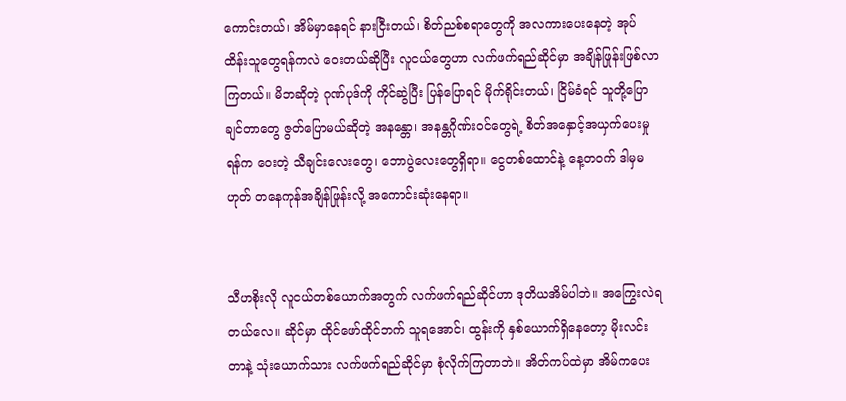ကောင်းတယ်၊ အိမ်မှာနေရင် နားငြီးတယ်၊ စိတ်ညစ်စရာတွေကို အလကားပေးနေတဲ့ အုပ်ထိန်းသူတွေရန်ကလဲ ဝေးတယ်ဆိုပြီး လူငယ်တွေဟာ လက်ဖက်ရည်ဆိုင်မှာ အချိန်ဖြုန်းဖြစ်လာကြတယ်။ မိဘဆိုတဲ့ ဂုဏ်ပုဒ်ကို ကိုင်ဆွဲပြီး ပြန်ပြောရင် မိုက်ရိုင်းတယ်၊ ငြိမ်ခံရင် သူတို့ပြောချင်တာတွေ ဇွတ်ပြောမယ်ဆိုတဲ့ အနန္တော၊ အနန္တဂိုဏ်းဝင်တွေရဲ့ စိတ်အနှောင့်အယှက်ပေးမှုရန်က ဝေးတဲ့ သီချင်းလေးတွေ၊ ဘောပွဲလေးတွေရှိရာ။ ငွေတစ်ထောင်နဲ့ နေ့တဝက် ဒါမှမဟုတ် တနေကုန်အချိန်ဖြုန်းလို့ အကောင်းဆုံးနေရာ။


သီဟစိုးလို လူငယ်တစ်ယောက်အတွက် လက်ဖက်ရည်ဆိုင်ဟာ ဒုတိယအိမ်ပါဘဲ။ အကြွေးလဲရတယ်လေ။ ဆိုင်မှာ ထိုင်ဖော်ထိုင်ဘက် သူရအောင်၊ ထွန်းကို နှစ်ယောက်ရှိနေတော့ မိုးလင်းတာနဲ့ သုံးယောက်သား လက်ဖက်ရည်ဆိုင်မှာ စုံလိုက်ကြတာဘဲ။ အိတ်ကပ်ထဲမှာ အိမ်ကပေး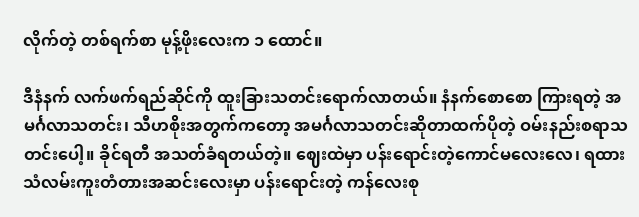လိုက်တဲ့ တစ်ရက်စာ မုန့်ဖိုးလေးက ၁ ထောင်။

ဒီနံနက် လက်ဖက်ရည်ဆိုင်ကို ထူးခြားသတင်းရောက်လာတယ်။ နံနက်စောစော ကြားရတဲ့ အမင်္ဂလာသတင်း၊ သီဟစိုးအတွက်ကတော့ အမင်္ဂလာသတင်းဆိုတာထက်ပိုတဲ့ ဝမ်းနည်းစရာသတင်းပေါ့။ ခိုင်ရတီ အသတ်ခံရတယ်တဲ့။ ဈေးထဲမှာ ပန်းရောင်းတဲ့ကောင်မလေးလေ၊ ရထားသံလမ်းကူးတံတားအဆင်းလေးမှာ ပန်းရောင်းတဲ့ ကန်လေးစု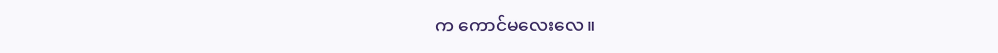က ကောင်မလေးလေ။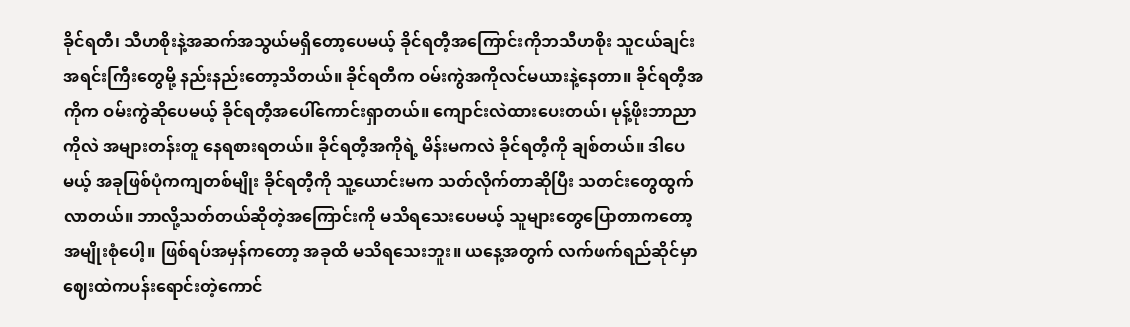ခိုင်ရတီ၊ သီဟစိုးနဲ့အဆက်အသွယ်မရှိတော့ပေမယ့် ခိုင်ရတီ့အကြောင်းကိုဘသီဟစိုး သူငယ်ချင်းအရင်းကြီးတွေမို့ နည်းနည်းတော့သိတယ်။ ခိုင်ရတီက ဝမ်းကွဲအကိုလင်မယားနဲ့နေတာ။ ခိုင်ရတီ့အကိုက ဝမ်းကွဲဆိုပေမယ့် ခိုင်ရတီ့အပေါ်ကောင်းရှာတယ်။ ကျောင်းလဲထားပေးတယ်၊ မုန့်ဖိုးဘာညာကိုလဲ အများတန်းတူ နေရစားရတယ်။ ခိုင်ရတီ့အကိုရဲ့ မိန်းမကလဲ ခိုင်ရတီ့ကို ချစ်တယ်။ ဒါပေမယ့် အခုဖြစ်ပုံကကျတစ်မျိုး ခိုင်ရတီ့ကို သူ့ယောင်းမက သတ်လိုက်တာဆိုပြီး သတင်းတွေထွက်လာတယ်။ ဘာလို့သတ်တယ်ဆိုတဲ့အကြောင်းကို မသိရသေးပေမယ့် သူများတွေပြောတာကတော့ အမျိုးစုံပေါ့။ ဖြစ်ရပ်အမှန်ကတော့ အခုထိ မသိရသေးဘူး။ ယနေ့အတွက် လက်ဖက်ရည်ဆိုင်မှာ ဈေးထဲကပန်းရောင်းတဲ့ကောင်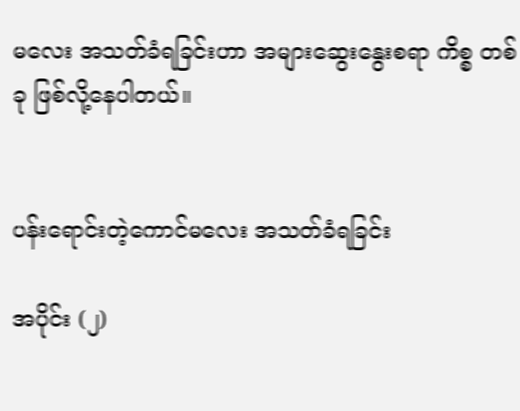မလေး အသတ်ခံရခြင်းဟာ အများဆွေးနွေးစရာ ကိစ္စ တစ်ခု ဖြစ်လို့နေပါတယ်။


ပန်းရောင်းတဲ့ကောင်မလေး အသတ်ခံရခြင်း

အပိုင်း (၂)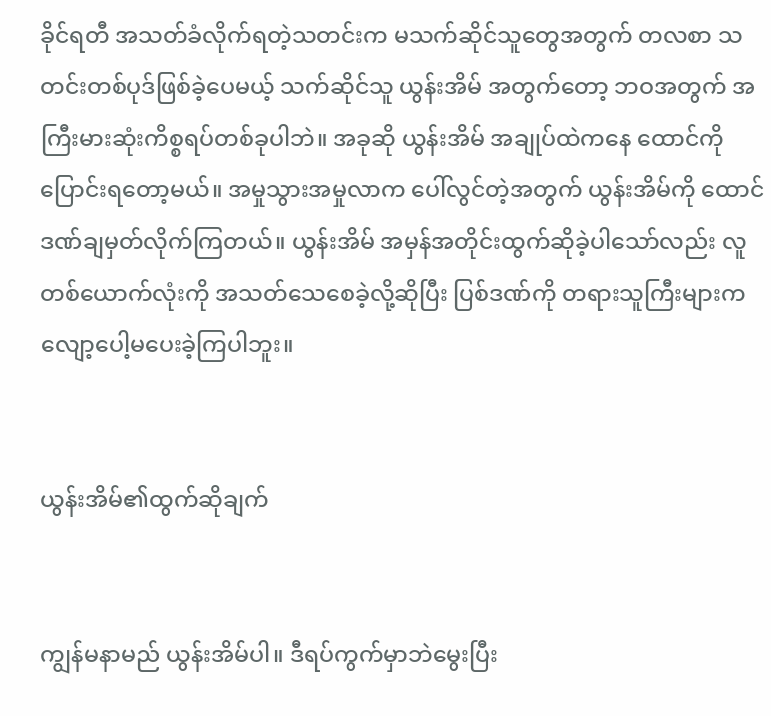ခိုင်ရတီ အသတ်ခံလိုက်ရတဲ့သတင်းက မသက်ဆိုင်သူတွေအတွက် တလစာ သတင်းတစ်ပုဒ်ဖြစ်ခဲ့ပေမယ့် သက်ဆိုင်သူ ယွန်းအိမ် အတွက်တော့ ဘဝအတွက် အကြီးမားဆုံးကိစ္စရပ်တစ်ခုပါဘဲ။ အခုဆို ယွန်းအိမ် အချုပ်‌ထဲကနေ ထောင်ကို ပြောင်းရတော့မယ်။ အမှုသွားအမှုလာက ပေါ်လွင်တဲ့အတွက် ယွန်းအိမ်ကို ထောင်ဒဏ်ချမှတ်လိုက်ကြတယ်။ ယွန်းအိမ် အမှန်အတိုင်းထွက်ဆိုခဲ့ပါသော်လည်း လူတစ်ယောက်လုံးကို အသတ်သေစေခဲ့လို့ဆိုပြီး ပြစ်ဒဏ်ကို တရားသူကြီးများက လျော့ပေါ့မပေးခဲ့ကြပါဘူး။


ယွန်းအိမ်၏ထွက်ဆိုချက်


ကျွန်မနာမည် ယွန်းအိမ်ပါ။ ဒီရပ်ကွက်မှာဘဲမွေးပြီး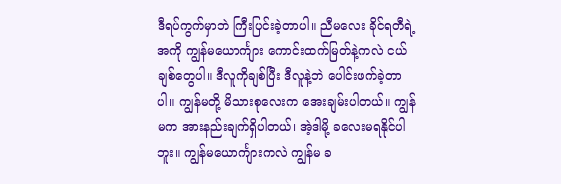ဒီရပ်ကွက်မှာဘဲ ကြီးပြင်းခဲ့တာပါ။ ညီမလေး ခိုင်ရတီရဲ့အကို ကျွန်မယောင်္ကျား ကောင်းထက်မြတ်နဲ့ကလဲ ငယ်ချစ်တွေပါ။ ဒီလူကိုချစ်ပြီး ဒီလူနဲ့ဘဲ ပေါင်းဖက်ခဲ့တာပါ။ ကျွန်မတို့ မိသားစုလေးက အေးချမ်းပါတယ်။ ကျွန်မက အားနည်းချက်ရှိပါတယ်၊ အဲ့ဒါမို့ ခလေးမရနိုင်ပါဘူး။ ကျွန်မယောင်္ကျားကလဲ ကျွန်မ ခ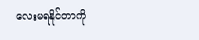လေးမရနိုင်တာကို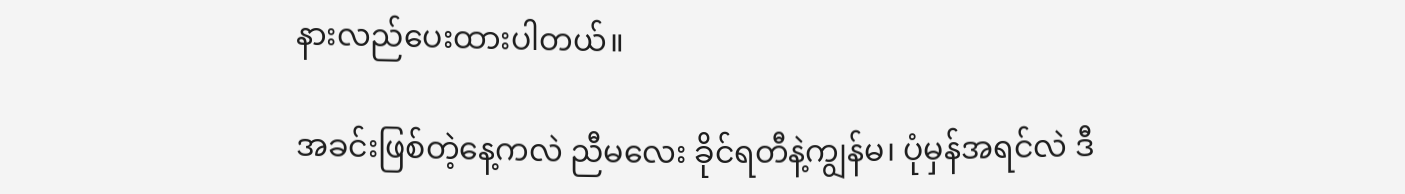နားလည်ပေးထားပါတယ်။

အခင်းဖြစ်တဲ့နေ့ကလဲ ညီမလေး ခိုင်ရတီနဲ့ကျွန်မ၊ ပုံမှန်အရင်လဲ ဒီ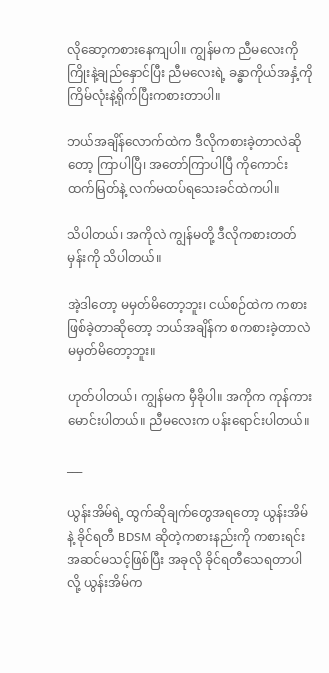လိုဆော့ကစားနေကျပါ။ ကျွန်မက ညီမလေးကို ကြိုးနဲ့ချည်နှောင်ပြီး ညီမလေးရဲ့ ခန္ဓာကိုယ်အနှံ့ကို ကြိမ်လုံးနဲ့ရိုက်ပြီးကစားတာပါ။

ဘယ်အချိန်လောက်ထဲက ဒီလိုကစားခဲ့တာလဲဆိုတော့ ကြာပါပြီ၊ အတော်ကြာပါပြီ ကိုကောင်းထက်မြတ်နဲ့ လက်မထပ်ရသေးခင်ထဲကပါ။

သိပါတယ်၊ အကိုလဲ ကျွန်မတို့ ဒီလိုကစားတတ်မှန်းကို သိပါတယ်။

အဲ့ဒါတော့ မမှတ်မိတော့ဘူး၊ ငယ်စဉ်ထဲက ကစားဖြစ်ခဲ့တာဆိုတော့ ဘယ်အချိန်က စကစားခဲ့တာလဲ မမှတ်မိတော့ဘူး။

ဟုတ်ပါတယ်၊ ကျွန်မက မှီခိုပါ။ အကိုက ကုန်ကားမောင်းပါတယ်။ ညီမလေးက ပန်းရောင်းပါတယ်။

___

ယွန်းအိမ်ရဲ့ ထွက်ဆိုချက်တွေအရတော့ ယွန်းအိမ်နဲ့ ခိုင်ရတီ BDSM ဆိုတဲ့ကစားနည်းကို ကစားရင်း အဆင်မသင့်ဖြစ်ပြီး အခုလို ခိုင်ရတီသေရတာပါလို့ ယွန်းအိမ်က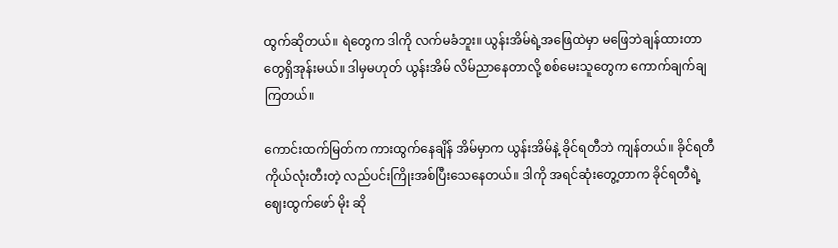ထွက်ဆိုတယ်။ ရဲတွေက ဒါကို လက်မခံဘူး။ ယွန်းအိမ်ရဲ့အဖြေထဲမှာ မဖြေဘဲချန်ထားတာတွေရှိအုန်းမယ်။ ဒါမှမဟုတ် ယွန်းအိမ် လိမ်ညာနေတာလို့ စစ်မေးသူတွေက ကောက်ချက်ချကြတယ်။

ကောင်းထက်မြတ်က ကားထွက်နေချိန် အိမ်မှာက ယွန်းအိမ်နဲ့ ခိုင်ရတီဘဲ ကျန်တယ်။ ခိုင်ရတီ ကိုယ်လုံးတီးတဲ့ လည်ပင်းကြိုးအစ်ပြီးသေနေတယ်။ ဒါကို အရင်ဆုံးတွေ့တာက ခိုင်ရတီရဲ့ဈေးထွက်ဖော် မိုး ဆို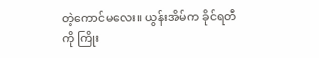တဲ့ကောင်မလေး။ ယွန်းအိမ်က ခိုင်ရတီကို ကြိုး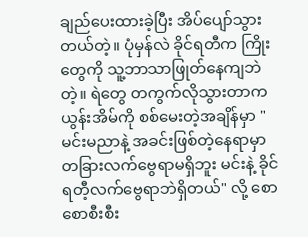ချည်ပေးထားခဲ့ပြီး အိပ်ပျော်သွားတယ်တဲ့။ ပုံမှန်လဲ ခိုင်ရတီက ကြိုးတွေကို သူ့ဘာသာဖြုတ်နေကျဘဲတဲ့။ ရဲတွေ တကွက်လိုသွားတာက ယွန်းအိမ်ကို စစ်မေးတဲ့အချိန်မှာ "မင်းမညာနဲ့ အခင်းဖြစ်တဲ့နေရာမှာ တခြားလက်ဗွေရာမရှိဘူး မင်းနဲ့ ခိုင်ရတီ့လက်ဗွေရာဘဲရှိတယ်" လို့ စောစောစီးစီး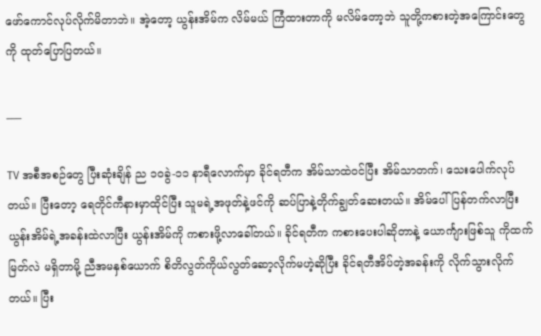ဖော်ကောင်လုပ်လိုက်မိတာဘဲ။ အဲ့တော့ ယွန်းအိမ်က လိမ်မယ် ကြံထားတာကို မလိမ်တော့ဘဲ သူတို့ကစားတဲ့အကြောင်းတွေကို ထုတ်ပြောပြတယ်။

___

TV အစီအစဉ်တွေ ပြီးဆုံးချိန် ည ၁၀ခွဲ-၁၁ နာရီလောက်မှာ ခိုင်ရတီက အိမ်သာထဲဝင်ပြီး အိမ်သာတက်၊ သေးပေါက်လုပ်တယ်။ ပြီးတော့ ရေတိုင်ကီနားမှာထိုင်ပြီး သူမရဲ့အဖုတ်နဲ့ဖင်ကို ဆပ်ပြာနဲ့တိုက်ချွတ်ဆေးတယ်။ အိမ်ပေါ်ပြန်တက်လာပြီး ယွန်းအိမ်ရဲ့အခန်းထဲလာပြီး ယွန်းအိမ်ကို ကစားဖို့လာခေါ်တယ်။ ခိုင်ရတီက ကစားပေးပါဆိုတာနဲ့ ယောင်္ကျားဖြစ်သူ ကိုထက်မြတ်လဲ မရှိတာမို့ ညီအမနှစ်ယောက် စိတိလွတ်ကိုယ်လွတ်ဆော့လိုက်မဟဲ့ဆိုပြီး ခိုင်ရတီအိပ်တဲ့အခန်းကို လိုက်သွားလိုက်တယ်။ ပြီး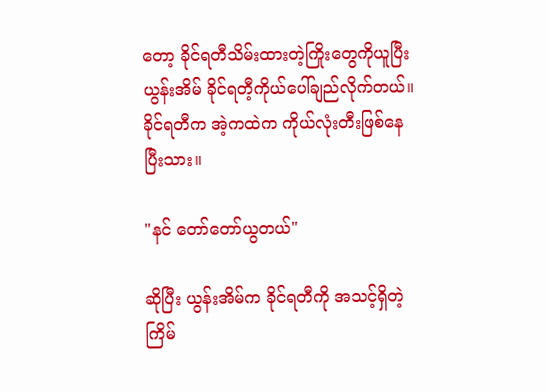တော့ ခိုင်ရတီသိမ်းထားတဲ့ကြိုးတွေကိုယူပြီး ယွန်းအိမ် ခိုင်ရတီ့ကိုယ်ပေါ်ချည်လိုက်တယ်။ ခိုင်ရတီက အဲ့ကထဲက ကိုယ်လုံးတီးဖြစ်နေပြီးသား။

"နင် တော်တော်ယွတယ်"

ဆိုပြီး ယွန်းအိမ်က ခိုင်ရတီကို အသင့်ရှိတဲ့ ကြိမ်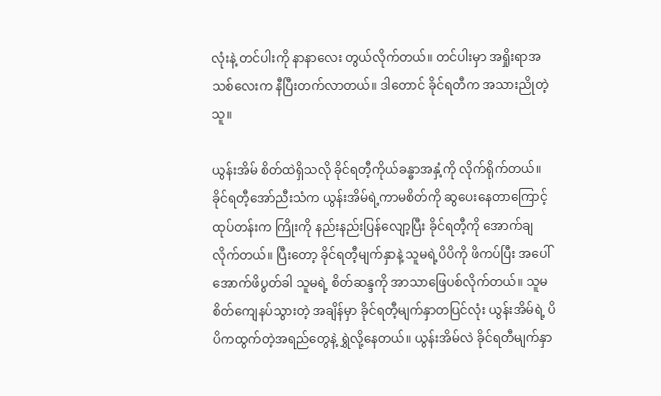လုံးနဲ့ တင်ပါးကို နာနာလေး တွယ်လိုက်တယ်။ တင်ပါးမှာ အရှိုးရာအသစ်လေးက နီပြီးတက်လာတယ်။ ဒါတောင် ခိုင်ရတီက အသားညိုတဲ့သူ။

ယွန်းအိမ် စိတ်ထဲရှိသလို ခိုင်ရတီ့ကိုယ်ခန္ဓာအနှံ့ကို လိုက်ရိုက်တယ်။ ခိုင်ရတီ့အော်ညီးသံက ယွန်းအိမ်ရဲ့ကာမစိတ်ကို ဆွပေးနေတာကြောင့် ထုပ်တန်းက ကြိုးကို နည်းနည်းပြန်လျော့ပြီး ခိုင်ရတီ့ကို အောက်ချလိုက်တယ်။ ပြီးတော့ ခိုင်ရတီ့မျက်နှာနဲ့ သူမရဲ့ပိပိကို ဖိကပ်ပြီး အပေါ်အောက်ဖိပွတ်ခါ သူမရဲ့ စိတ်ဆန္ဒကို အာသာဖြေပစ်လိုက်တယ်။ သူမစိတ်ကျေနပ်သွားတဲ့ အချိန်မှာ ခိုင်ရတီ့မျက်နှာတပြင်လုံး ယွန်းအိမ်ရဲ့ ပိပိကထွက်တဲ့အရည်တွေနဲ့ ရွှဲလို့နေတယ်။ ယွန်းအိမ်လဲ ခိုင်ရတီမျက်နှာ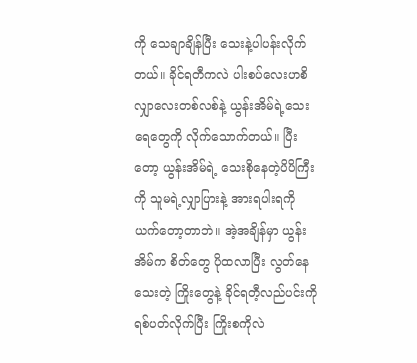ကို သေချာချိန်ပြီး သေးနဲ့ပါပန်းလိုက်တယ်။ ခိုင်ရတီကလဲ ပါးစပ်လေးဟစိ လျှာလေးတစ်လစ်နဲ့ ယွန်းအိမ်ရဲ့သေးရေတွေကို လိုက်သောက်တယ်။ ပြီးတော့ ယွန်းအိမ်ရဲ့ သေးစိုနေတဲ့ပိပိကြီးကို သူမရဲ့လျှာပြားနဲ့ အားရပါးရကို ယက်တော့တာဘဲ။ အဲ့အချိန်မှာ ယွန်းအိမ်က စိတ်တွေ ပိုထလာပြီး လွတ်နေသေးတဲ့ ကြိုးတွေနဲ့ ခိုင်ရတီ့လည်ပင်းကို ရစ်ပတ်လိုက်ပြီး ကြိုးစကိုလဲ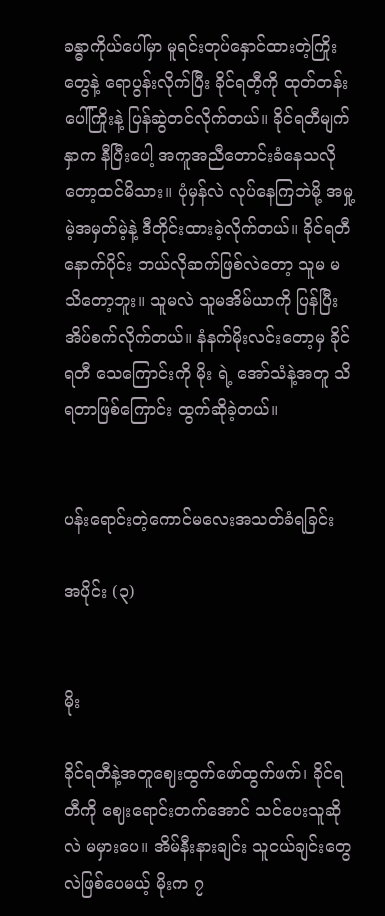ခန္ဓာကိုယ်ပေါ်မှာ မူရင်းတုပ်နှောင်ထားတဲ့ကြိုးတွေနဲ့ ရောပွန်းလိုက်ပြီး ခိုင်ရတီ့ကို ထုတ်တန်းပေါ်ကြိုးနဲ့ ပြန်ဆွဲတင်လိုက်တယ်။ ခိုင်ရတီမျက်နှာက နီပြီးပေါ့ အကူအညီတောင်းခံနေသလိုတော့ထင်မိသား။ ပုံမှန်လဲ လုပ်နေကြဘဲမို့ အမှု့မဲ့အမှတ်မဲ့နဲ့ ဒီတိုင်းထားခဲ့လိုက်တယ်။ ခိုင်ရတီ နောက်ပိုင်း ဘယ်လိုဆက်ဖြစ်လဲတော့ သူမ မသိတော့ဘူး။ သူမလဲ သူမအိမ်ယာကို ပြန်ပြီး အိပ်စက်လိုက်တယ်။ နံနက်မိုးလင်းတော့မှ ခိုင်ရတီ သေကြောင်းကို မိုး ရဲ့ အော်သံနဲ့အတူ သိရတာဖြစ်ကြောင်း ထွက်ဆိုခဲ့တယ်။


ပန်းရောင်းတဲ့ကောင်မလေးအသတ်ခံရခြင်း

အပိုင်း (၃)


မိုး

ခိုင်ရတီနဲ့အတူဈေးထွက်ဖော်ထွက်ဖက်၊ ခိုင်ရတီကို ဈေးရောင်းတက်အောင် သင်ပေးသူဆိုလဲ မမှားပေ။ အိမ်နီးနားချင်း သူငယ်ချင်းတွေလဲဖြစ်ပေမယ့် မိုးက ၇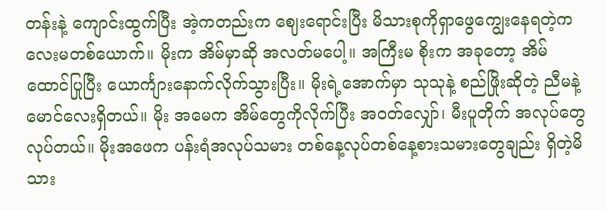တန်းနဲ့ ကျောင်းထွက်ပြီး အဲ့ကတည်းက ဈေးရောင်းပြီး မိသားစုကိုရှာဖွေကျွေးနေရတဲ့ကလေးမတစ်ယောက်။ မိုးက အိမ်မှာဆို အလတ်မပေါ့။ အကြီးမ စိုးက အခုတော့ အိမ်ထောင်ပြုပြီး ယောင်္ကျားနောက်လိုက်သွားပြီး။ မိုးရဲ့အောက်မှာ သုသုနဲ့ စည်ဖြိုးဆိုတဲ့ ညီမနဲ့ မောင်လေးရှိတယ်။ မိုး အမေက အိမ်တွေကိုလိုက်ပြီး အဝတ်လျှော်၊ မီးပူတိုက် အလုပ်တွေလုပ်တယ်။ မိုးအဖေက ပန်းရံအလုပ်သမား တစ်နေ့လုပ်တစ်နေ့စားသမားတွေချည်း ရှိတဲ့မိသား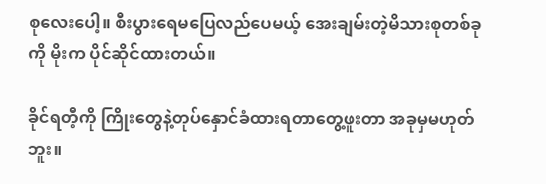စုလေးပေါ့။ စီးပွားရေမပြေလည်ပေမယ့် အေးချမ်းတဲ့မိသားစုတစ်ခုကို မိုးက ပိုင်ဆိုင်ထားတယ်။

ခိုင်ရတီ့ကို ကြိုးတွေနဲ့တုပ်နှောင်ခံထားရတာတွေ့ဖူးတာ အခုမှမဟုတ်ဘူး။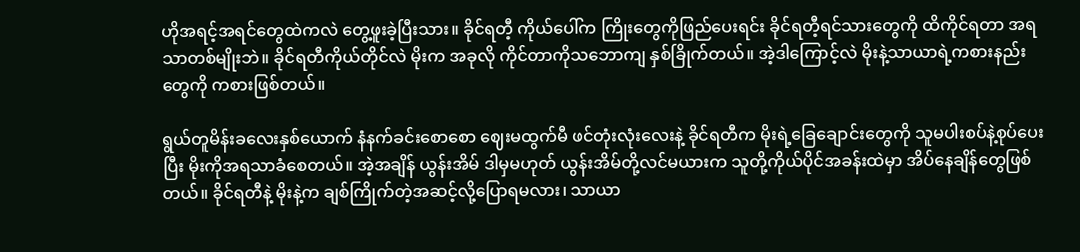ဟိုအရင့်အရင်တွေထဲကလဲ တွေ့ဖူးခဲ့ပြီးသား။ ခိုင်ရတီ့ ကိုယ်ပေါ်က ကြိုးတွေကိုဖြည်ပေးရင်း ခိုင်ရတီ့ရင်သားတွေကို ထိကိုင်ရတာ အရသာတစ်မျိုးဘဲ။ ခိုင်ရတီကိုယ်တိုင်လဲ မိုးက အခုလို ကိုင်တာကိုသဘောကျ နှစ်ခြိုက်တယ်။ အဲ့ဒါကြောင့်လဲ မိုးနဲ့သာယာရဲ့ကစားနည်းတွေကို ကစားဖြစ်တယ်။

ရွယ်တူမိန်းခလေးနှစ်ယောက် နံနက်ခင်းစောစော ဈေးမထွက်မီ ဖင်တုံးလုံးလေးနဲ့ ခိုင်ရတီက မိုးရဲ့ခြေချောင်းတွေကို သူမပါးစပ်နဲ့စုပ်ပေးပြီး မိုးကိုအရသာခံစေတယ်။ အဲ့အချိန် ယွန်းအိမ် ဒါမှမဟုတ် ယွန်းအိမ်တို့လင်မယားက သူတို့ကိုယ်ပိုင်အခန်းထဲမှာ အိပ်နေချိန်တွေဖြစ်တယ်။ ခိုင်ရတီနဲ့ မိုးနဲ့က ချစ်ကြိုက်တဲ့အဆင့်လို့ပြောရမလား၊ သာယာ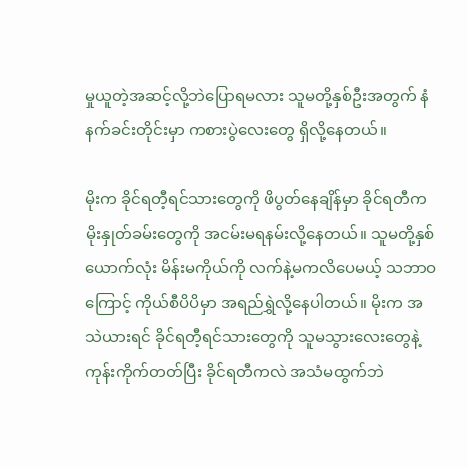မှုယူတဲ့အဆင့်လို့ဘဲပြောရမလား သူမတို့နှစ်ဦးအတွက် နံနက်ခင်းတိုင်းမှာ ကစားပွဲလေးတွေ ရှိလို့နေတယ်။

မိုးက ခိုင်ရတီ့ရင်သားတွေကို ဖိပွတ်နေချိန်မှာ ခိုင်ရတီက မိုးနှုတ်ခမ်းတွေကို အငမ်းမရနမ်းလို့နေတယ်။ သူမတို့နှစ်ယောက်လုံး မိန်းမကိုယ်ကို လက်နဲ့မကလိပေမယ့် သဘာဝကြောင့် ကိုယ်စီပိပိမှာ အရည်ရွှဲလို့နေပါတယ်။ မိုးက အသဲယားရင် ခိုင်ရတီ့ရင်သားတွေကို သူမသွားလေးတွေနဲ့ကုန်းကိုက်တတ်ပြီး ခိုင်ရတီကလဲ အသံမထွက်ဘဲ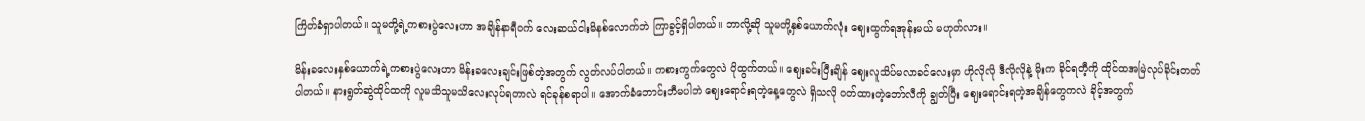ကြိတ်ခံရှာပါတယ်။ သူမတို့ရဲ့ကစားပွဲလေးဟာ အချိန်နာရီဝက် လေးဆယ်ငါးမိနစ်လောက်ဘဲ ကြာခွင့်ရှိပါတယ်။ ဘာလို့ဆို သူမတို့နှစ်ယောက်လုံး ဈေးထွက်ရအုန်းမယ် မဟုတ်လား။

မိန်းခလေးနှစ်ယောက်ရဲ့ကစားပွဲလေးဟာ မိန်းခလေးချင်းဖြစ်တဲ့အတွက် လွတ်လပ်ပါတယ်။ ကစားကွက်တွေလဲ ပိုထွက်တယ်။ ဈေးခင်းပြီးချိန် ဈေးလူသိပ်မလာခင်လေးမှာ ဟိုလိုလို ဒီလိုလိုနဲ့ မိုးက ခိုင်ရတီ့ကို ထိုင်ထအမြဲလုပ်ခိုင်းတတ်ပါတယ်။ နားရွတ်ဆွဲထိုင်ထကို လူမသိသူမသိလေးလုပ်ရတာလဲ ရင်ခုန်စရာပါ။ အောက်ခံဘောင်းဘီမပါဘဲ ဈေးရောင်းရတဲ့နေ့တွေလဲ ရှိသလို ဝတ်ထားတဲ့ဘော်လီကို ချွတ်ပြီး ဈေးရောင်းရတဲ့အချိန်တွေကလဲ ခိုင့်အတွက်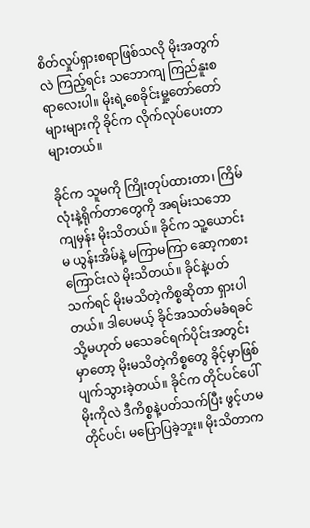စိတ်လှုပ်ရှားစရာဖြစ်သလို မိုးအတွက်လဲ ကြည့်ရင်း သဘောကျ ကြည်နူးစရာလေးပါ။ မိုးရဲ့စေခိုင်းမှု့တော်တော်များများကို ခိုင်က လိုက်လုပ်ပေးတာများတယ်။

ခိုင်က သူမကို ကြိုးတုပ်ထားတာ၊ ကြိမ်လုံးနဲ့ရိုက်တာတွေကို အရမ်းသဘောကျမှန်း မိုးသိတယ်။ ခိုင်က သူ့ယောင်းမ ယွန်းအိမ်နဲ့ မကြာမကြာ ဆော့ကစားကြောင်းလဲ မိုးသိတယ်။ ခိုင်နဲ့ပတ်သက်ရင် မိုးမသိတဲ့ကိစ္စဆိုတာ ရှားပါတယ်။ ဒါပေမယ့် ခိုင်အသတ်မခံရခင် သို့မဟုတ် မသေခင်ရက်ပိုင်းအတွင်းမှာတော့ မိုးမသိတဲ့ကိစ္စတွေ ခိုင့်မှာဖြစ်ပျက်သွားခဲ့တယ်။ ခိုင်က တိုင်ပင်ပေါ်မိုးကိုလဲ ဒီကိစ္စနဲ့ပတ်သက်ပြီး ဖွင့်ဟမတိုင်ပင်၊ မပြောပြခဲ့ဘူး။ မိုးသိတာက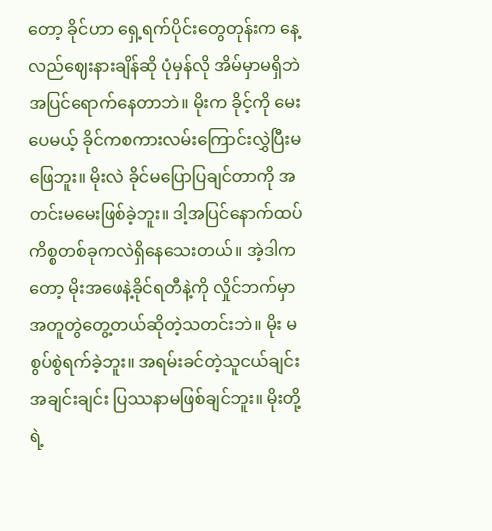တော့ ခိုင်ဟာ ရှေ့ရက်ပိုင်းတွေတုန်းက နေ့လည်ဈေးနားချိန်ဆို ပုံမှန်လို အိမ်မှာမရှိဘဲ အပြင်ရောက်နေတာဘဲ။ မိုးက ခိုင့်ကို မေးပေမယ့် ခိုင်ကစကားလမ်းကြောင်းလွှဲပြီးမဖြေဘူး။ မိုးလဲ ခိုင်မပြောပြချင်တာကို အတင်းမမေးဖြစ်ခဲ့ဘူး။ ဒါ့အပြင်နောက်ထပ်ကိစ္စတစ်ခုကလဲရှိနေသေးတယ်။ အဲ့ဒါကတော့ မိုးအဖေနဲ့ခိုင်ရတီနဲ့ကို လှိုင်ဘက်မှာ အတူတွဲတွေ့တယ်ဆိုတဲ့သတင်းဘဲ။ မိုး မစွပ်စွဲရက်ခဲ့ဘူး။ အရမ်းခင်တဲ့သူငယ်ချင်း အချင်းချင်း ပြဿနာမဖြစ်ချင်ဘူး။ မိုးတို့ရဲ့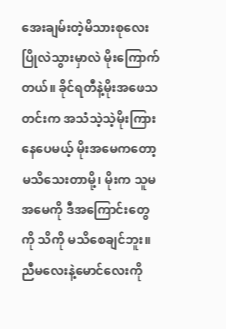အေးချမ်းတဲ့မိသားစုလေး ပြိုလဲသွားမှာလဲ မိုးကြောက်တယ်။ ခိုင်ရတီနဲ့မိုးအဖေသတင်းက အသံသဲ့သဲ့မိုးကြားနေပေမယ့် မိုးအမေကတော့ မသိသေးတာမို့၊ မိုးက သူမအမေကို ဒီအကြောင်းတွေကို သိကို မသိစေချင်ဘူး။ ညီမလေးနဲ့မောင်လေးကို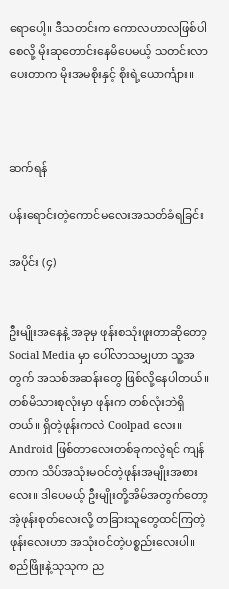ရောပေါ့။ ဒီသတင်းက ကောလဟာလဖြစ်ပါစေလို့ မိုးဆုတောင်းနေမိပေမယ့် သတင်းလာပေးတာက မိုးအမစိုးနှင့် စိုးရဲ့ယောင်္ကျား။



ဆက်ရန်

ပန်းရောင်းတဲ့ကောင်မလေးအသတ်ခံရခြင်း

အပိုင်း (၄)


ဦးမျိုးအနေနဲ့ အခုမှ ဖုန်းစသုံးဖူးတာဆိုတော့ Social Media မှာ ပေါ်လာသမျှဟာ သူ့အတွက် အသစ်အဆန်းတွေ ဖြစ်လို့နေပါတယ်။ တစ်မိသားစုလုံးမှာ ဖုန်းက တစ်လုံးဘဲရှိတယ်။ ရှိတဲ့ဖုန်းကလဲ Coolpad လေး။ Android ဖြစ်တာလေးတစ်ခုကလွဲရင် ကျန်တာက သိပ်အသုံးမဝင်တဲ့ဖုန်းအမျိုးအစားလေး။ ဒါပေမယ့် ဦးမျိုးတို့အိမ်အတွက်တော့ အဲ့ဖုန်းစုတ်လေးလို့ တခြားသူတွေထင်ကြတဲ့ဖုန်းလေးဟာ အသုံးဝင်တဲ့ပစ္စည်းလေးပါ။ စည်ဖြိုးနဲ့သုသုက ည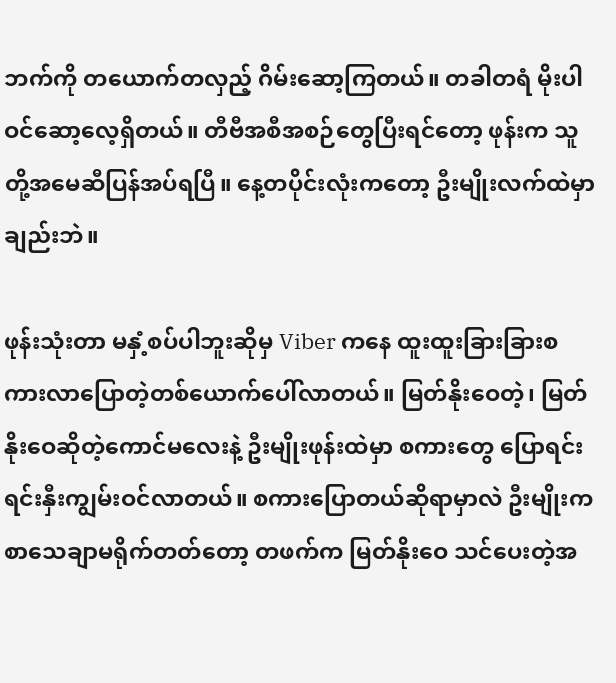ဘက်ကို တယောက်တလှည့် ဂိမ်းဆော့ကြတယ်။ တခါတရံ မိုးပါ ဝင်ဆော့လေ့ရှိတယ်။ တီဗီအစီအစဉ်တွေပြီးရင်တော့ ဖုန်းက သူတို့အမေဆီပြန်အပ်ရပြီ။ နေ့တပိုင်းလုံးကတော့ ဦးမျိုးလက်ထဲမှာချည်းဘဲ။

ဖုန်းသုံးတာ မနှံ့စပ်ပါဘူးဆိုမှ Viber ကနေ ထူးထူးခြားခြားစကားလာပြောတဲ့တစ်ယောက်ပေါ်လာတယ်။ မြတ်နိုးဝေတဲ့၊ မြတ်နိုးဝေဆိုတဲ့ကောင်မလေးနဲ့ ဦးမျိုးဖုန်းထဲမှာ စကားတွေ ပြောရင်း ရင်းနှီးကျွမ်းဝင်လာတယ်။ စကားပြောတယ်ဆိုရာမှာလဲ ဦးမျိုးက စာသေချာမရိုက်တတ်တော့ တဖက်က မြတ်နိုးဝေ သင်ပေးတဲ့အ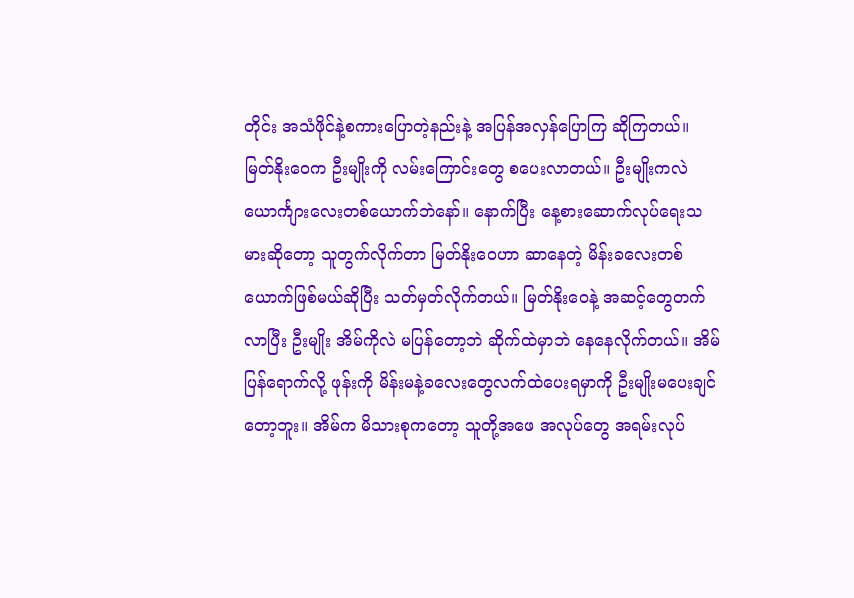တိုင်း အသံဖိုင်နဲ့စကားပြောတဲ့နည်းနဲ့ အပြန်အလှန်ပြောကြ ဆိုကြတယ်။ မြတ်နိုးဝေက ဦးမျိုးကို လမ်းကြောင်းတွေ စပေးလာတယ်။ ဦးမျိုးကလဲ ယောင်္ကျားလေးတစ်ယောက်ဘဲနော်။ နောက်ပြီး နေ့စားဆောက်လုပ်ရေးသမားဆိုတော့ သူတွက်လိုက်တာ မြတ်နိုးဝေဟာ ဆာနေတဲ့ မိန်းခလေးတစ်ယောက်ဖြစ်မယ်ဆိုပြီး သတ်မှတ်လိုက်တယ်။ မြတ်နိုးဝေနဲ့ အဆင့်တွေတက်လာပြီး ဦးမျိုး အိမ်ကိုလဲ မပြန်တော့ဘဲ ဆိုက်ထဲမှာဘဲ နေနေလိုက်တယ်။ အိမ်ပြန်ရောက်လို့ ဖုန်းကို မိန်းမနဲ့ခလေးတွေလက်ထဲပေးရမှာကို ဦးမျိုးမပေးချင်တော့ဘူး။ အိမ်က မိသားစုကတော့ သူတို့အဖေ အလုပ်တွေ အရမ်းလုပ်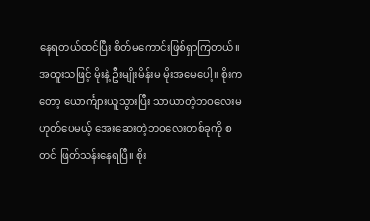နေရတယ်ထင်ပြီး စိတ်မကောင်းဖြစ်ရှာကြတယ်။ အထူးသဖြင့် မိုးနဲ့ ဦးမျိုးမိန်းမ မိုးအမေပေါ့။ စိုးကတော့ ယောင်္ကျားယူသွားပြီး သာယာတဲ့ဘဝလေးမဟုတ်ပေမယ့် အေးဆေးတဲ့ဘဝလေးတစ်ခုကို စတင် ဖြတ်သန်းနေရပြီ။ စိုး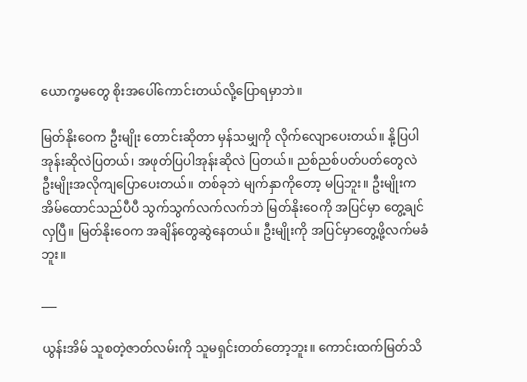ယောက္ခမတွေ စိုးအပေါ်ကောင်းတယ်လို့ပြောရမှာဘဲ။

မြတ်နိုးဝေက ဦးမျိုး တောင်းဆိုတာ မှန်သမျှကို လိုက်လျောပေးတယ်။ နို့ပြပါအုန်းဆိုလဲပြတယ်၊ အဖုတ်ပြပါအုန်းဆိုလဲ ပြတယ်။ ညစ်ညစ်ပတ်ပတ်တွေလဲ ဦးမျိုးအလိုကျပြောပေးတယ်။ တစ်ခုဘဲ မျက်နှာကိုတော့ မပြဘူး။ ဦးမျိုးက အိမ်ထောင်သည်ပီပီ သွက်သွက်လက်လက်ဘဲ မြတ်နိုးဝေကို အပြင်မှာ တွေ့ချင်လှပြီ။ မြတ်နိုးဝေက အချိန်တွေဆွဲနေတယ်။ ဦးမျိုးကို အပြင်မှာတွေ့ဖို့လက်မခံဘူး။

___

ယွန်းအိမ် သူစတဲ့ဇာတ်လမ်းကို သူမရှင်းတတ်တော့ဘူး။ ကောင်းထက်မြတ်သိ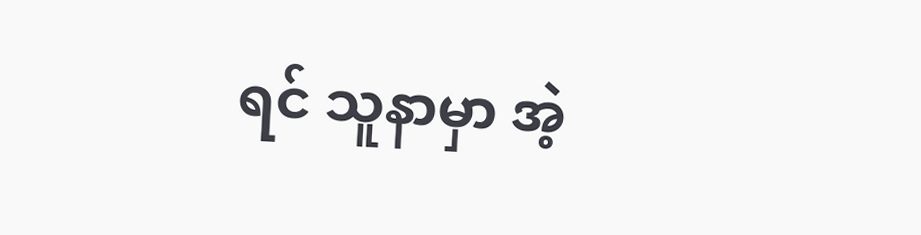ရင် သူနာမှာ အဲ့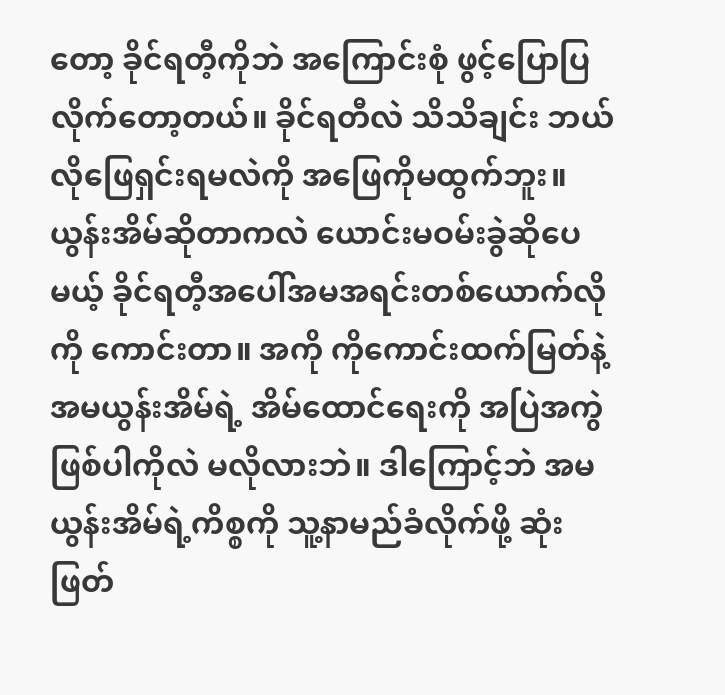တော့ ခိုင်ရတီ့ကိုဘဲ အကြောင်းစုံ ဖွင့်ပြောပြလိုက်တော့တယ်။ ခိုင်ရတီလဲ သိသိချင်း ဘယ်လိုဖြေရှင်းရမလဲကို အဖြေကိုမထွက်ဘူး။ ယွန်းအိမ်ဆိုတာကလဲ ယောင်းမဝမ်းခွဲဆိုပေမယ့် ခိုင်ရတီ့အပေါ်အမအရင်းတစ်ယောက်လိုကို ကောင်းတာ။ အကို ကိုကောင်းထက်မြတ်နဲ့ အမယွန်းအိမ်ရဲ့ အိမ်ထောင်ရေးကို အပြဲအကွဲဖြစ်ပါကိုလဲ မလိုလားဘဲ။ ဒါကြောင့်ဘဲ အမ ယွန်းအိမ်ရဲ့ကိစ္စကို သူ့နာမည်ခံလိုက်ဖို့ ဆုံးဖြတ်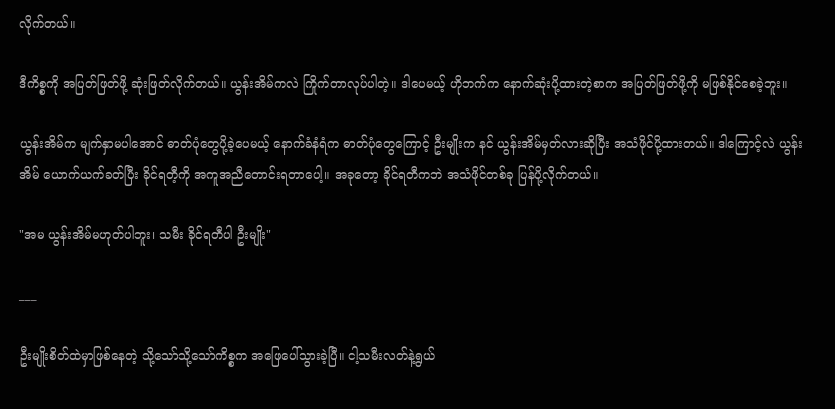လိုက်တယ်။

ဒီကိစ္စကို အပြတ်ဖြတ်ဖို့ ဆုံးဖြတ်လိုက်တယ်။ ယွန်းအိမ်ကလဲ ကြိုက်တာလုပ်ပါတဲ့။ ဒါပေမယ့် ဟိုဘက်က နောက်ဆုံးပို့ထားတဲ့စာက အပြတ်ဖြတ်ဖို့ကို မဖြစ်နိုင်စေခဲ့ဘူး။

ယွန်းအိမ်က မျက်နှာမပါအောင် ဓာတ်ပုံတွေပို့ခဲ့ပေမယ့် နောက်ခံနံရံက ဓာတ်ပုံတွေကြောင့် ဦးမျိုးက နင် ယွန်းအိမ်မှတ်လားဆိုပြီး အသံဖိုင်ပို့ထားတယ်။ ဒါကြောင့်လဲ ယွန်းအိမ် ယောက်ယက်ခတ်ပြီး ခိုင်ရတီ့ကို အကူအညီတောင်းရတာပေါ့။ အခုတော့ ခိုင်ရတီကဘဲ အသံဖိုင်တစ်ခု ပြန်ပို့လိုက်တယ်။

"အမ ယွန်းအိမ်မဟုတ်ပါဘူး၊ သမီး ခိုင်ရတီပါ ဦးမျိုး"

___

ဦးမျိုးစိတ်ထဲမှာဖြစ်နေတဲ့ သို့သော်သို့သော်ကိစ္စက အဖြေပေါ်သွားခဲ့ပြီ။ ငါ့သမီးလတ်နဲ့ရွယ်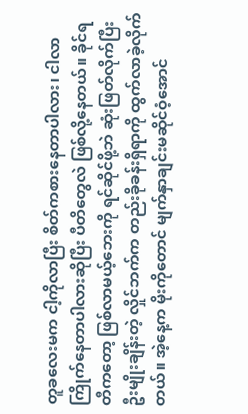တူခလေးမက ငါ့ကိုလာပြီး စိတ်ကစားနေတာပါလား၊ ငါလာ ကြိုက်နေတာပါလားဆိုပြီး ပီတိတွေလဲ ဖြစ်လို့နေတယ်။ ခိုင်ရတီကတော့ ဖြစ်လာမယ့်ဘေးကို ရင်ဆိုင်ဖို့ဘဲ ဆုံးဖြတ်လိုက်ပြီး ဦးမျိုးချိန်းတဲ့ လှိုင်ဘက်က တည်းခိုခန်းရှိရာကို ထွက်လာခဲ့လိုက်တယ်။ အဲ့နေ့က မိုးကိုတောင် မျက်နှာချင်းမဆိုင်ဝံ့အောင်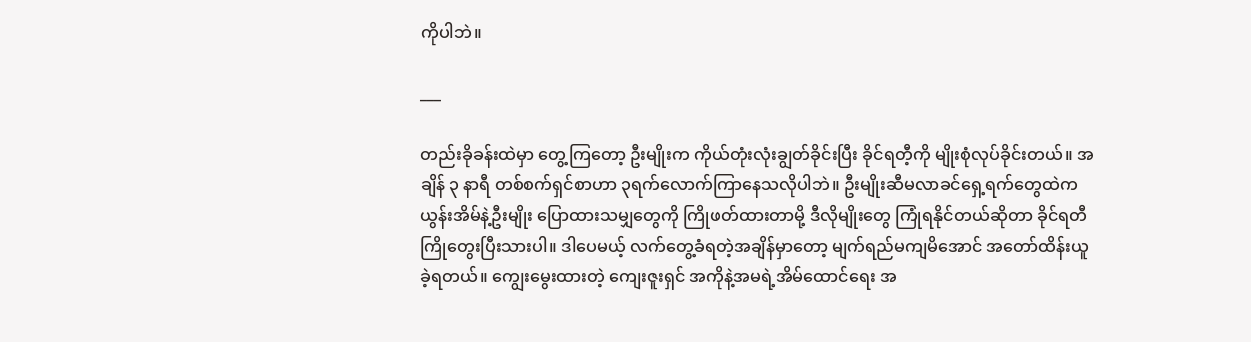ကိုပါဘဲ။

___

တည်းခိုခန်းထဲမှာ တွေ့ကြတော့ ဦးမျိုးက ကိုယ်တုံးလုံးချွတ်ခိုင်းပြီး ခိုင်ရတီ့ကို မျိုးစုံလုပ်ခိုင်းတယ်။ အချိန် ၃ နာရီ တစ်စက်ရှင်စာဟာ ၃ရက်လောက်ကြာနေသလိုပါဘဲ။ ဦးမျိုးဆီမလာခင်ရှေ့ရက်တွေထဲက ယွန်းအိမ်နဲ့ဦးမျိုး ပြောထားသမျှတွေကို ကြိုဖတ်ထားတာမို့ ဒီလိုမျိုးတွေ ကြုံရနိုင်တယ်ဆိုတာ ခိုင်ရတီ ကြိုတွေးပြီးသားပါ။ ဒါပေမယ့် လက်တွေ့ခံရတဲ့အချိန်မှာတော့ မျက်ရည်မကျမိအောင် အတော်ထိန်းယူခဲ့ရတယ်။ ကျွေးမွေးထားတဲ့ ကျေးဇူးရှင် အကိုနဲ့အမရဲ့အိမ်ထောင်ရေး အ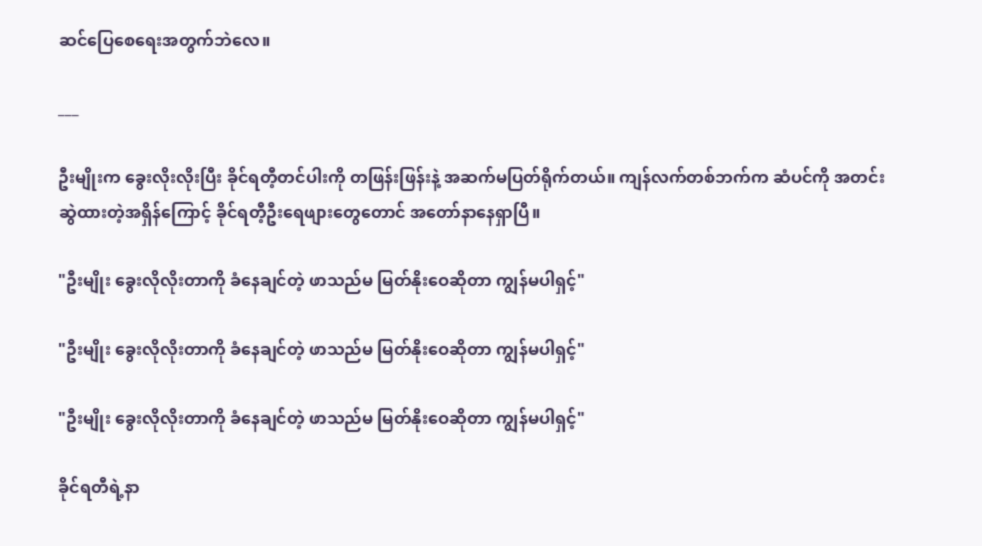ဆင်ပြေစေရေးအတွက်ဘဲလေ။

___

ဦးမျိုးက ခွေးလိုးလိုးပြီး ခိုင်ရတီ့တင်ပါးကို တဖြန်းဖြန်းနဲ့ အဆက်မပြတ်ရိုက်တယ်။ ကျန်လက်တစ်ဘက်က ဆံပင်ကို အတင်းဆွဲထားတဲ့အရှိန်ကြောင့် ခိုင်ရတီ့ဦးရေဖျားတွေတောင် အတော်နာနေရှာပြီ။

"ဦးမျိုး ခွေးလိုလိုးတာကို ခံနေချင်တဲ့ ဖာသည်မ မြတ်နိုးဝေဆိုတာ ကျွန်မပါရှင့်"

"ဦးမျိုး ခွေးလိုလိုးတာကို ခံနေချင်တဲ့ ဖာသည်မ မြတ်နိုးဝေဆိုတာ ကျွန်မပါရှင့်"

"ဦးမျိုး ခွေးလိုလိုးတာကို ခံနေချင်တဲ့ ဖာသည်မ မြတ်နိုးဝေဆိုတာ ကျွန်မပါရှင့်"

ခိုင်ရတီရဲ့နာ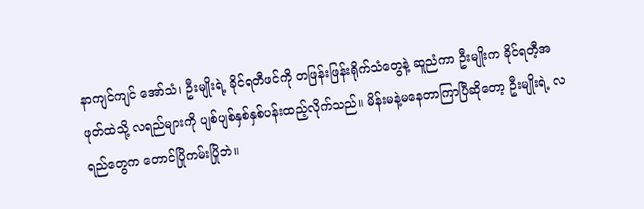နာကျင်ကျင် အော်သံ၊ ဦးမျိုးရဲ့ ခိုင်ရတီဖင်ကို တဖြန်းဖြန်းရိုက်သံတွေနဲ့ ဆူညံကာ ဦးမျိုးက ခိုင်ရတီ့အဖုတ်ထဲသို့ လရည်များကို ပျစ်ပျစ်နှစ်နှစ်ပန်းထည့်လိုက်သည်။ မိန်းမနဲ့မနေတာကြာပြီဆိုတော့ ဦးမျိုးရဲ့ လရည်တွေက တောင်ပြိုကမ်းပြိုဘဲ။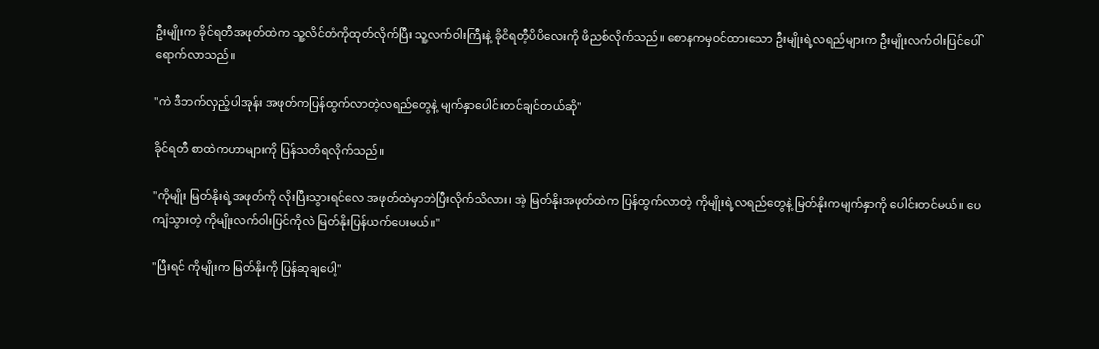ဦးမျိုးက ခိုင်ရတီအဖုတ်ထဲက သူ့လိင်တံကိုထုတ်လိုက်ပြီး သူ့လက်ဝါးကြီးနဲ့ ခိုငိရတီ့ပိပိလေးကို ဖိညစ်လိုက်သည်။ စောနကမှဝင်ထားသော ဦးမျိုးရဲ့လရည်များက ဦးမျိုးလက်ဝါးပြင်ပေါ်ရောက်လာသည်။

"ကဲ ဒီဘက်လှည့်ပါအုန်း အဖုတ်ကပြန်ထွက်လာတဲ့လရည်တွေနဲ့ မျက်နှာပေါင်းတင်ချင်တယ်ဆို"

ခိုင်ရတီ စာထဲကဟာများကို ပြန်သတိရလိုက်သည်။

"ကိုမျိုး မြတ်နိုးရဲ့အဖုတ်ကို လိုးပြီးသွားရင်လေ အဖုတ်ထဲမှာဘဲပြီးလိုက်သိလား၊ အဲ့ မြတ်နိုးအဖုတ်ထဲက ပြန်ထွက်လာတဲ့ ကိုမျိုးရဲ့လရည်တွေနဲ့ မြတ်နိုးကမျက်နှာကို ပေါင်းတင်မယ်။ ပေကျံသွားတဲ့ ကိုမျိုးလက်ဝါးပြင်ကိုလဲ မြတ်နိုးပြန်ယက်ပေးမယ်။"

"ပြီးရင် ကိုမျိုးက မြတ်နိုးကို ပြန်ဆုချပေါ့"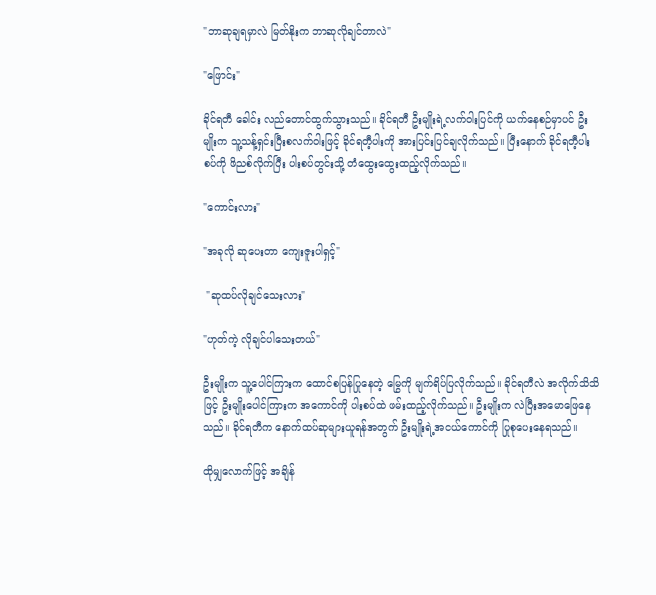"ဘာဆုချရမှာလဲ မြတ်နိုးက ဘာဆုလိုချင်တာလဲ"

"ဖြောင်း"

ခိုင်ရတီ ခေါင်း လည်တောင်ထွက်သွားသည်။ ခိုင်ရတီ ဦးမျိုးရဲ့လက်ဝါးပြင်ကို ယက်နေစဉ်မှာပင် ဦးမျိုးက သူ့သန့်ရှင်းပြီးစလက်ဝါးဖြင့် ခိုင်ရတီ့ပါးကို အားပြင်းပြင်ချလိုက်သည်။ ပြီးနောက် ခိုင်ရတီ့ပါးစပ်ကို ဖိညစ်လိုက်ပြီး ပါးစပ်တွင်းသို့ တံထွေးထွေးထည့်လိုက်သည်။

"ကောင်းလား"

"အခုလို ဆုပေးတာ ကျေးဇူးပါရှင့်"

 "ဆုထပ်လိုချင်သေးလား"

"ဟုတ်ကဲ့ လိုချင်ပါသေးတယ်"

ဦးမျိုးက သူ့ပေါင်ကြားက ထောင်စပြန်ပြုနေတဲ့ မြွေကို မျက်ရိပ်ပြလိုက်သည်။ ခိုင်ရတီလဲ အလိုက်သိသိဖြင့် ဦးမျိုးပေါင်ကြားက အကောင်ကို ပါးစပ်ထဲ ဖမ်းထည့်လိုက်သည်။ ဦးမျိုးက လဲပြီးအမောဖြေနေသည်။ ခိုင်ရတီက နောက်ထပ်ဆုများယူရန်အတွက် ဦးမျိုးရဲ့အငယ်ကောင်ကို ပြုစုပေးနေရသည်။

ထိုမျှလောက်ဖြင့် အချိန်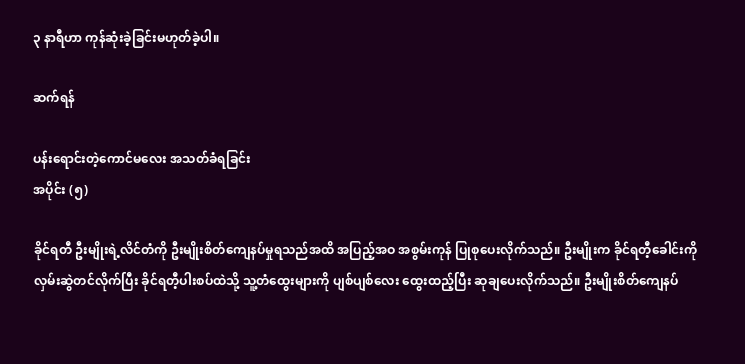၃ နာရီဟာ ကုန်ဆုံးခဲ့ခြင်းမဟုတ်ခဲ့ပါ။

ဆက်ရန်

ပန်းရောင်းတဲ့ကောင်မလေး အသတ်ခံရခြင်း
အပိုင်း (၅)

ခိုင်ရတီ ဦးမျိုးရဲ့လိင်တံကို ဦးမျိုးစိတ်ကျေနပ်မှုရသည်အထိ အပြည့်အဝ အစွမ်းကုန် ပြုစုပေးလိုက်သည်။ ဦးမျိုးက ခိုင်ရတီ့ခေါင်းကို လှမ်းဆွဲတင်လိုက်ပြီး ခိုင်ရတီ့ပါးစပ်ထဲသို့ သူ့တံထွေးများကို ပျစ်ပျစ်လေး ထွေးထည့်ပြီး ဆုချပေးလိုက်သည်။ ဦးမျိုးစိတ်ကျေနပ်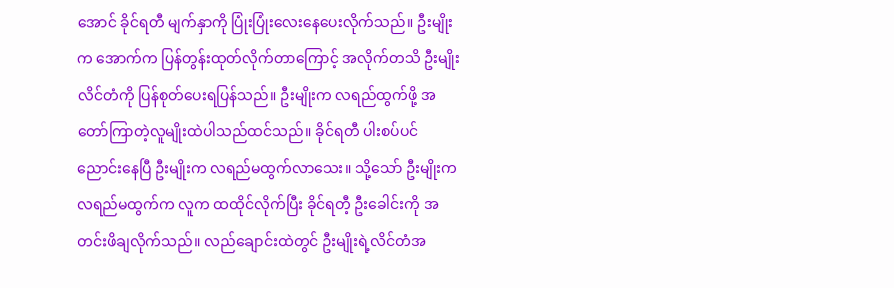အောင် ခိုင်ရတီ မျက်နှာကို ပြုံးပြုံးလေးနေပေးလိုက်သည်။ ဦးမျိုးက အောက်က ပြန်တွန်းထုတ်လိုက်တာကြောင့် အလိုက်တသိ ဦးမျိုးလိင်တံကို ပြန်စုတ်ပေးရပြန်သည်။ ဦးမျိုးက လရည်ထွက်ဖို့ အတော်ကြာတဲ့လူမျိုးထဲပါသည်ထင်သည်။ ခိုင်ရတီ ပါးစပ်ပင် ညောင်းနေပြီ ဦးမျိုးက လရည်မထွက်လာသေး။ သို့သော် ဦးမျိုးက လရည်မထွက်က လူက ထထိုင်လိုက်ပြီး ခိုင်ရတီ့ ဦးခေါင်းကို အတင်းဖိချလိုက်သည်။ လည်ချောင်းထဲတွင် ဦးမျိုးရဲ့လိင်တံအ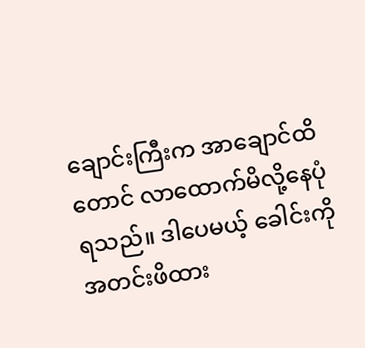ချောင်းကြီးက အာချောင်ထိတောင် လာထောက်မိလို့နေပုံရသည်။ ဒါပေမယ့် ခေါင်းကို အတင်းဖိထား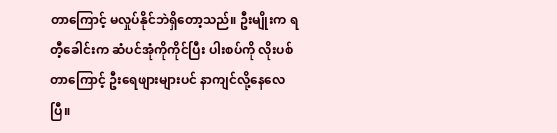တာကြောင့် မလှုပ်နိုင်ဘဲရှိတော့သည်။ ဦးမျိုးက ရတီ့ခေါင်းက ဆံပင်အုံကိုကိုင်ပြီး ပါးစပ်ကို လိုးပစ်တာကြောင့် ဦးရေဖျားများပင် နာကျင်လို့နေလေပြီ။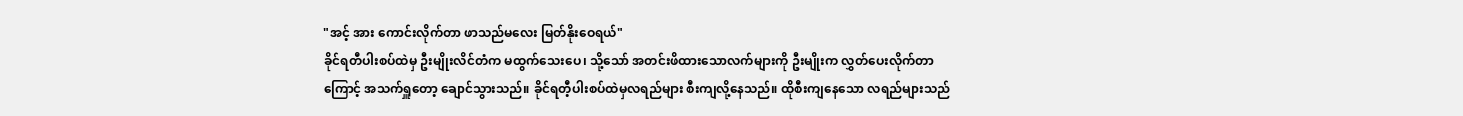"အင့် အား ကောင်းလိုက်တာ ဖာသည်မလေး မြတ်နိုးဝေရယ်"
ခိုင်ရတီပါးစပ်ထဲမှ ဦးမျိုးလိင်တံက မထွက်သေးပေ၊ သို့သော် အတင်းဖိထားသောလက်များကို ဦးမျိုးက လွှတ်ပေးလိုက်တာကြောင့် အသက်ရှူတော့ ချောင်သွားသည်။ ခိုင်ရတီ့ပါးစပ်ထဲမှလရည်များ စီးကျလို့နေသည်။ ထိုစီးကျနေသော လရည်များသည်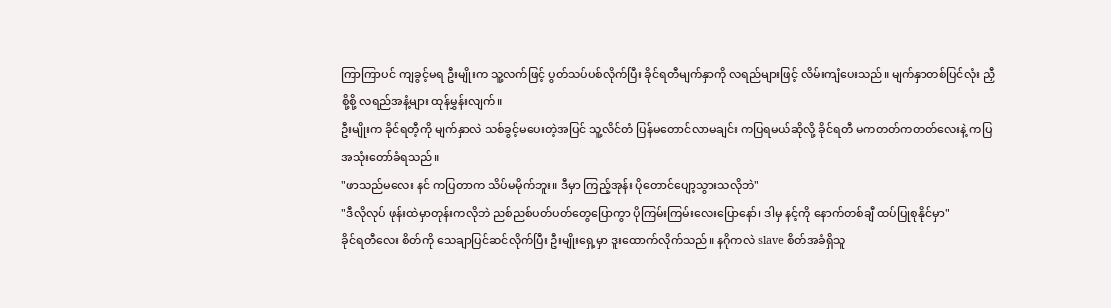ကြာကြာပင် ကျခွင့်မရ ဦးမျိုးက သူ့လက်ဖြင့် ပွတ်သပ်ပစ်လိုက်ပြီး ခိုင်ရတီမျက်နှာကို လရည်များဖြင့် လိမ်းကျံပေးသည်။ မျက်နှာတစ်ပြင်လုံး ညှီစို့စို့ လရည်အနံ့များ ထုန်မွှန်းလျက်။
ဦးမျိုးက ခိုင်ရတီ့ကို မျက်နှာလဲ သစ်ခွင့်မပေးတဲ့အပြင် သူ့လိင်တံ ပြန်မတောင်လာမချင်း ကပြရမယ်ဆိုလို့ ခိုင်ရတီ မကတတ်ကတတ်လေးနဲ့ ကပြ အသုံးတော်ခံရသည်။
"ဖာသည်မလေး နင် ကပြတာက သိပ်မမိုက်ဘူး။ ဒီမှာ ကြည့်အုန်း ပိုတောင်ပျော့သွားသလိုဘဲ"
"ဒီလိုလုပ် ဖုန်းထဲမှာတုန်းကလိုဘဲ ညစ်ညစ်ပတ်ပတ်တွေပြောကွာ ပိုကြမ်းကြမ်းလေးပြောနော်၊ ဒါမှ နင့်ကို နောက်တစ်ချီ ထပ်ပြုစုနိုင်မှာ"
ခိုင်ရတီလေး စိတ်ကို သေချာပြင်ဆင်လိုက်ပြီး ဦးမျိုးရှေ့မှာ ဒူးထောက်လိုက်သည်။ နဂိုကလဲ slave စိတ်အခံရှိသူ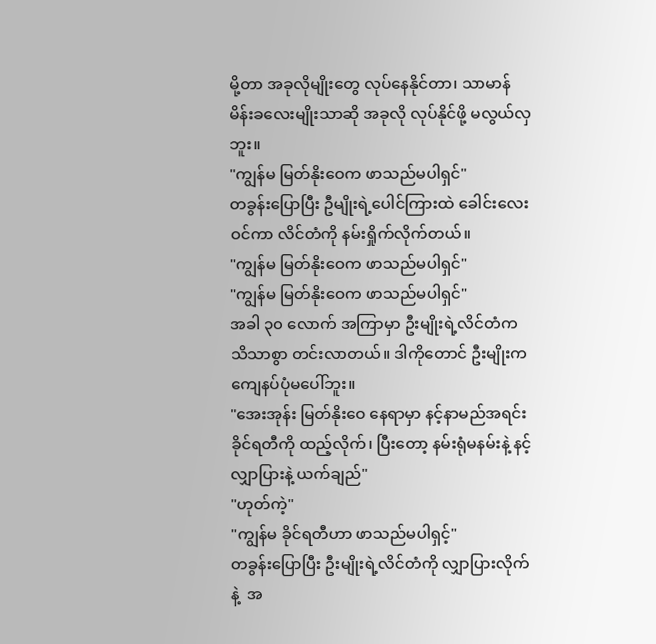မို့တာ အခုလိုမျိုးတွေ လုပ်နေနိုင်တာ၊ သာမာန်မိန်းခလေးမျိုးသာဆို အခုလို လုပ်နိုင်ဖို့ မလွယ်လှဘူး။
"ကျွန်မ မြတ်နိုးဝေက ဖာသည်မပါရှင်"
တခွန်းပြောပြီး ဦမျိုးရဲ့ပေါင်ကြားထဲ ခေါင်းလေးဝင်ကာ လိင်တံကို နမ်းရှိုက်လိုက်တယ်။
"ကျွန်မ မြတ်နိုးဝေက ဖာသည်မပါရှင်"
"ကျွန်မ မြတ်နိုးဝေက ဖာသည်မပါရှင်"
အခါ ၃၀ လောက် အကြာမှာ ဦးမျိုးရဲ့လိင်တံက သိသာစွာ တင်းလာတယ်။ ဒါကိုတောင် ဦးမျိုးက ကျေနပ်ပုံမပေါ်ဘူး။
"အေးအုန်း မြတ်နိုးဝေ နေရာမှာ နင့်နာမည်အရင်း ခိုင်ရတီကို ထည့်လိုက်၊ ပြီးတော့ နမ်းရုံမနမ်းနဲ့ နင့်လျှာပြားနဲ့ ယက်ချည်"
"ဟုတ်ကဲ့"
"ကျွန်မ ခိုင်ရတီဟာ ဖာသည်မပါရှင့်"
တခွန်းပြောပြီး ဦးမျိုးရဲ့လိင်တံကို လျှာပြားလိုက်နဲ့  အ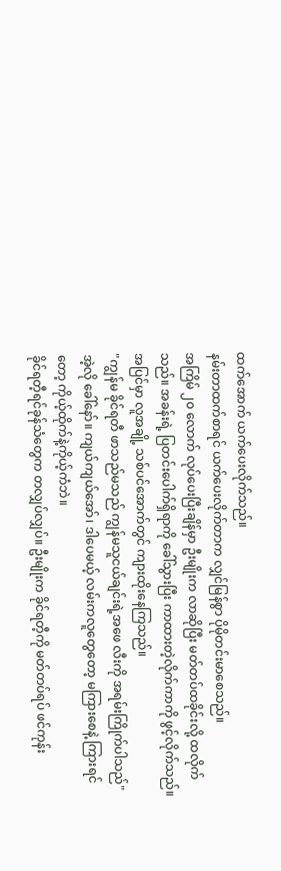ထက်အောက် ယက်ပေးလိုက်သည်။
နမ်းတာထက်စာရင် ယက်ပေးလိုက်တာက လျှင်မြန်စွာ ပိုမိုတင်းမာစေသည်။
အကြိမ် ၂၀ လောက် လုပ်ပေးပြီးချိန်မှာ ဦးမျိုးက လာဆိုပြီး မတ်တပ်ထခိုင်းလို့ ထလိုက်သည်။ အခန်းရဲ့ ပြတင်းပေါက်ရှိရာကို ခေါ်သွားပြီး ကာထားတဲ့လိုက်ကာကို ဖွင့်လိုက်သည်။ အပြင်မှာ လူအချို့ သစ်ပင်အောက်တွင် ကျားထိုးနေကြသည်။
"ကျွန်မ ခိုင်ရတီ ဖာသည်မသည် ကျွန်မသူငယ်ချင်းရဲ့အဖေ လီးကို အရမ်းကြိုက်ပါသည်" အဲ့လို ခေါ်နော်။ ကျယ်ကျယ်အော်၊ ဒါပေမယ့် လမ်းကလူတွေတော့ မကြားစေနဲ့ ကြားရင်တော့ ကိုယ့်ထိုက်နဲ့ကိုယ့်ကံဘဲ။
ခိုင်ရတီ့ရင်ခုန်သံတွေက တလျှပ်လျှပ်။ ဦးမျိုးက ခိုင်ရတီ့ကို မတ်တပ်ရပ် ဖင်ကုန်း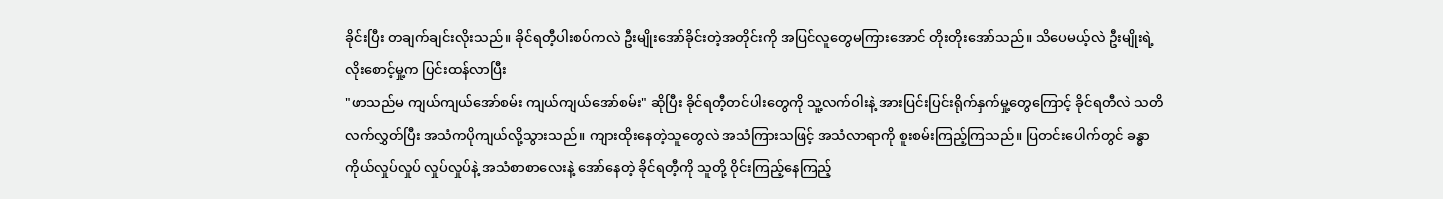ခိုင်းပြီး တချက်ချင်းလိုးသည်။ ခိုင်ရတီ့ပါးစပ်ကလဲ ဦးမျိုးအော်ခိုင်းတဲ့အတိုင်းကို အပြင်လူတွေမကြားအောင် တိုးတိုးအော်သည်။ သိပေမယ့်လဲ ဦးမျိုးရဲ့ လိုးစောင့်မှု့က ပြင်းထန်လာပြီး
"ဖာသည်မ ကျယ်ကျယ်အော်စမ်း ကျယ်ကျယ်အော်စမ်း" ဆိုပြီး ခိုင်ရတီ့တင်ပါးတွေကို သူ့လက်ဝါးနဲ့ အားပြင်းပြင်းရိုက်နှက်မှု့တွေကြောင့် ခိုင်ရတီလဲ သတိလက်လွှတ်ပြီး အသံကပိုကျယ်လို့သွားသည်။ ကျားထိုးနေတဲ့သူတွေလဲ အသံကြားသဖြင့် အသံလာရာကို စူးစမ်းကြည့်ကြသည်။ ပြတင်းပေါက်တွင် ခန္ဓာကိုယ်လှုပ်လှုပ် လှုပ်လှုပ်နဲ့ အသံစာစာလေးနဲ့ အော်နေတဲ့ ခိုင်ရတီ့ကို သူတို့ ဝိုင်းကြည့်နေကြည့်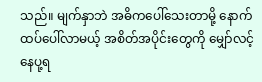သည်။ မျက်နှာဘဲ အဓိကပေါ်သေးတာမို့ နောက်ထပ်ပေါ်လာမယ့် အစိတ်အပိုင်းတွေကို မျှော်လင့်နေပု့ရ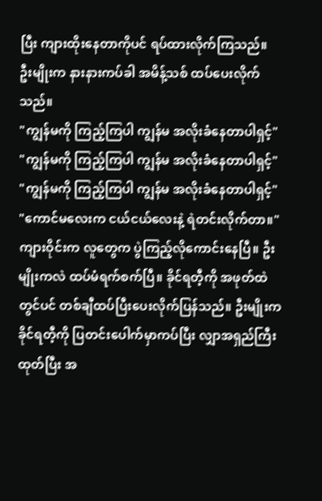ပြီး ကျားထိုးနေတာကိုပင် ရပ်ထားလိုက်ကြသည်။
ဦးမျိုးက နားနားကပ်ခါ အမိန့်သစ် ထပ်ပေးလိုက်သည်။
"ကျွန်မကို ကြည့်ကြပါ ကျွန်မ အလိုးခံနေတာပါရှင့်"
"ကျွန်မကို ကြည့်ကြပါ ကျွန်မ အလိုးခံနေတာပါရှင့်"
"ကျွန်မကို ကြည့်ကြပါ ကျွန်မ အလိုးခံနေတာပါရှင့်"
"ကောင်မလေးက ငယ်ငယ်လေးနဲ့ ရဲတင်းလိုက်တာ။"
ကျားဝိုင်းက လူတွေက ပွဲကြည့်လိုကောင်းနေပြီ။ ဦးမျိုးကလဲ ထပ်မံရက်စက်ပြီ။ ခိုင်ရတီ့ကို အဖုတ်ထဲတွင်ပင် တစ်ချီထပ်ပြီးပေးလိုက်ပြန်သည်။ ဦးမျိုးက ခိုင်ရတီ့ကို ပြတင်းပေါက်မှာကပ်ပြီး လျှာအရှည်ကြီးထုတ်ပြီး အ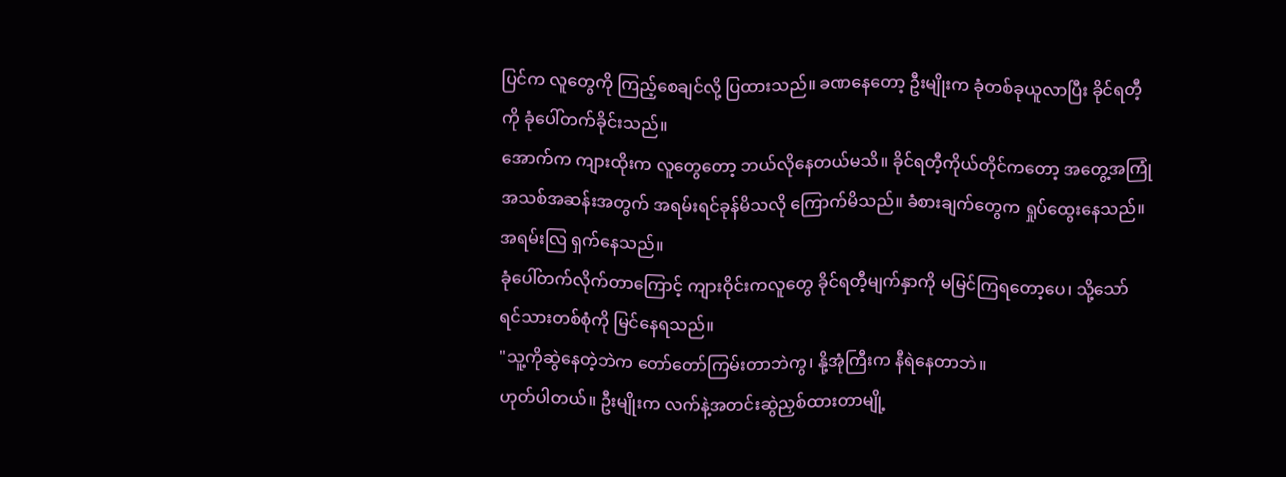ပြင်က လူတွေကို ကြည့်စေချင်လို့ ပြထားသည်။ ခဏနေတော့ ဦးမျိုးက ခုံတစ်ခုယူလာပြီး ခိုင်ရတီ့ကို ခုံပေါ်တက်ခိုင်းသည်။
အောက်က ကျားထိုးက လူတွေတော့ ဘယ်လိုနေတယ်မသိ။ ခိုင်ရတီ့ကိုယ်တိုင်ကတော့ အတွေ့အကြုံအသစ်အဆန်းအတွက် အရမ်းရင်ခုန်မိသလို ကြောက်မိသည်။ ခံစားချက်တွေက ရှုပ်ထွေးနေသည်။ အရမ်းလြ ရှက်နေသည်။
ခုံပေါ်တက်လိုက်တာကြောင့် ကျားဝိုင်းကလူတွေ ခိုင်ရတီ့မျက်နှာကို မမြင်ကြရတော့ပေ၊ သို့သော် ရင်သားတစ်စုံကို မြင်နေရသည်။
"သူ့ကိုဆွဲနေတဲ့ဘဲက တော်တော်ကြမ်းတာဘဲကွ၊ နို့အုံကြီးက နီရဲနေတာဘဲ။
ဟုတ်ပါတယ်။ ဦးမျိုးက လက်နဲ့အတင်းဆွဲညှစ်ထားတာမျို့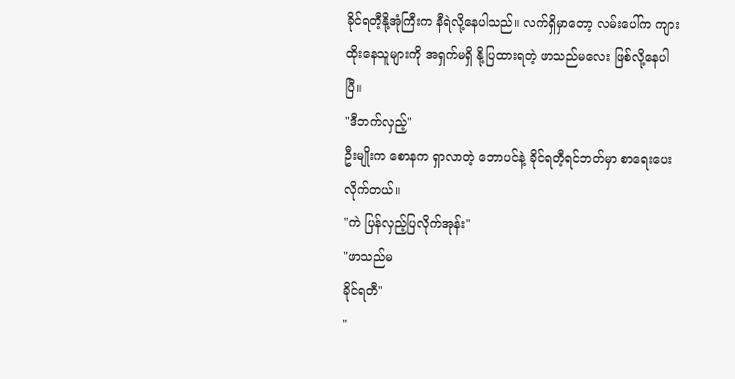ခိုင်ရတီ့နို့အုံကြီးက နီရဲလို့နေပါသည်။ လက်ရှိမှာတော့ လမ်းပေါ်က ကျားထိုးနေသူများကို အရှက်မရှိ နို့ပြထားရတဲ့ ဖာသည်မလေး ဖြစ်လို့နေပါပြီ။
"ဒီဘက်လှည့်"
ဦးမျိုးက စောနက ရှာလာတဲ့ ဘောပင်နဲ့ ခိုင်ရတီ့ရင်ဘတ်မှာ စာရေးပေးလိုက်တယ်။
"ကဲ ပြန်လှည့်ပြလိုက်အုန်း"
"ဖာသည်မ
ခိုင်ရတီ"
"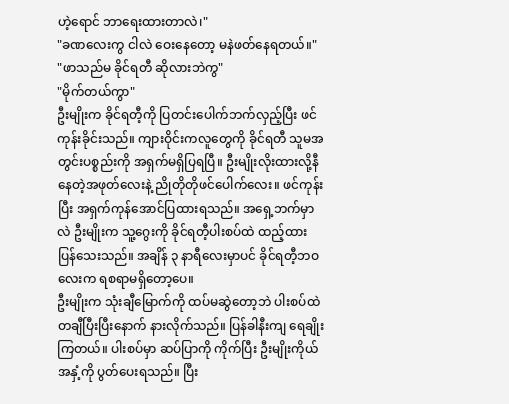ဟဲ့ရောင် ဘာရေးထားတာလဲ၊"
"ခဏလေးကွ ငါလဲ ဝေးနေတော့ မနဲဖတ်နေရတယ်။"
"ဖာသည်မ ခိုင်ရတီ ဆိုလားဘဲကွ"
"မိုက်တယ်ကွာ"
ဦးမျိုးက ခိုင်ရတီ့ကို ပြတင်းပေါက်ဘက်လှည့်ပြီး ဖင်ကုန်းခိုင်းသည်။ ကျားဝိုင်းကလူတွေကို ခိုင်ရတီ သူမအတွင်းပစ္စည်းကို အရှက်မရှိပြရပြီ။ ဦးမျိုးလိုးထားလို့နီနေတဲ့အဖုတ်လေးနဲ့ ညိုတိုတိုဖင်ပေါက်လေး။ ဖင်ကုန်းပြီး အရှက်ကုန်အောင်ပြထားရသည်။ အရှေ့ဘက်မှာလဲ ဦးမျိုးက သူ့ဂွေးကို ခိုင်ရတီ့ပါးစပ်ထဲ ထည့်ထားပြန်သေးသည်။ အချိန် ၃ နာရီလေးမှာပင် ခိုင်ရတီ့ဘဝလေးက ရစရာမရှိတော့ပေ။
ဦးမျိုးက သုံးချီမြောက်ကို ထပ်မဆွဲတော့ဘဲ ပါးစပ်ထဲ တချီပြီးပြီးနောက် နားလိုက်သည်။ ပြန်ခါနီးကျ ရေချိုးကြတယ်။ ပါးစပ်မှာ ဆပ်ပြာကို ကိုက်ပြီး ဦးမျိုးကိုယ်အနှံ့ကို ပွတ်ပေးရသည်။ ပြီး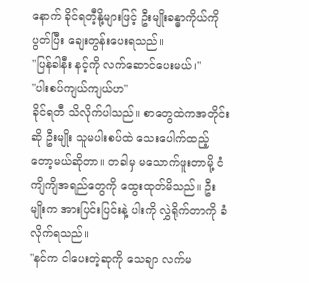နောက် ခိုင်ရတီ့နို့များဖြင့် ဦးမျိုးခန္ဓာကိုယ်ကို ပွတ်ပြီး ချေးတွန်းပေးရသည်။
"ပြန်ခါနီး နင့်ကို လက်ဆောင်ပေးမယ်၊"
"ပါးစပ်ကျယ်ကျယ်ဟ"
ခိုင်ရတီ သိလိုက်ပါသည်။ စာတွေထဲကအတိုင်းဆို ဦးမျိုး သူမပါးစပ်ထဲ သေးပေါက်ထည့်တော့မယ်ဆိုတာ။ တခါမှ မသောက်ဖူးတာမို့ ငံကျိကျိအရည်တွေကို ထွေးထုတ်မိသည်။ ဦးမျိုးက အားပြင်းပြင်းနဲ့ ပါးကို လွှဲရိုက်တာကို ခံလိုက်ရသည်။
"နင်က ငါပေးတဲ့ဆုကို သေချာ လက်မ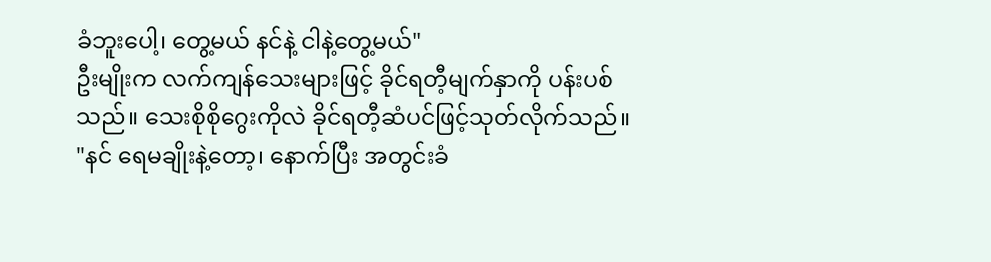ခံ‌ဘူးပေါ့၊ တွေ့မယ် နင်နဲ့ ငါနဲ့တွေ့မယ်"
ဦးမျိုးက လက်ကျန်သေးများဖြင့် ခိုင်ရတီ့မျက်နှာကို ပန်းပစ်သည်။ သေးစိုစိုဂွေးကိုလဲ ခိုင်ရတီ့ဆံပင်ဖြင့်သုတ်လိုက်သည်။
"နင် ရေမချိုးနဲ့တော့၊ နောက်ပြီး အတွင်းခံ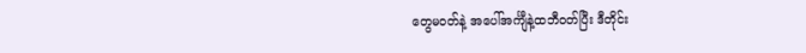တွေမဝတ်နဲ့ အပေါ်အင်္ကျီနဲ့ထဘီဝတ်ပြီး ဒီတိုင်း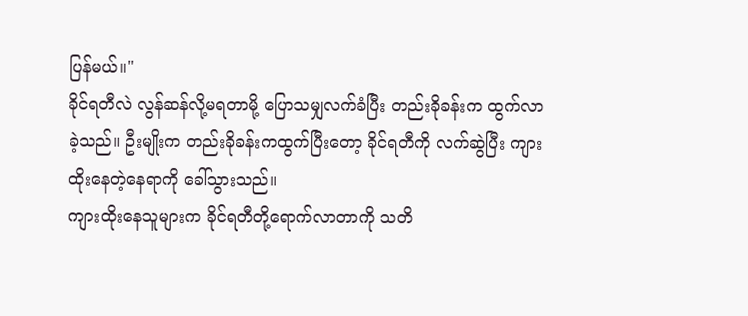ပြန်မယ်။"
ခိုင်ရတီလဲ လွန်ဆန်လို့မရတာမို့ ပြောသမျှလက်ခံပြီး တည်းခိုခန်းက ထွက်လာခဲ့သည်။ ဦးမျိုးက တည်းခိုခန်းကထွက်ပြီးတော့ ခိုင်ရတီကို လက်ဆွဲပြီး ကျားထိုးနေတဲ့နေရာကို ခေါ်သွားသည်။
ကျားထိုးနေသူများက ခိုင်ရတီတို့ရောက်လာတာကို သတိ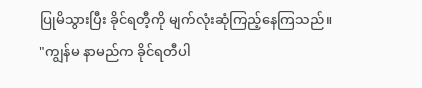ပြုမိသွားပြီး ခိုင်ရတီ့ကို မျက်လုံးဆုံကြည့်နေကြသည်။
"ကျွန်မ နာမည်က ခိုင်ရတီပါ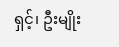ရှင့်၊ ဦးမျိုး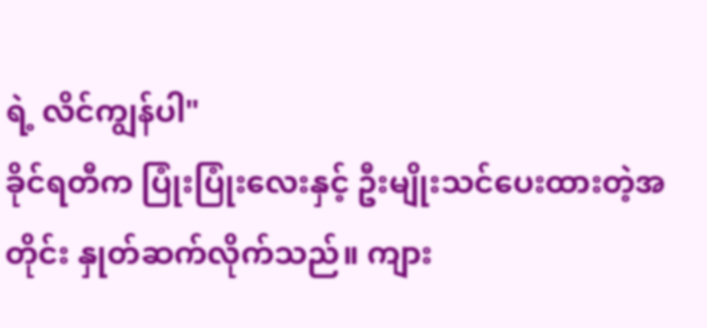ရဲ့ လိင်ကျွန်ပါ"
ခိုင်ရတီက ပြုံးပြုံးလေးနှင့် ဦးမျိုးသင်ပေးထားတဲ့အတိုင်း နှုတ်ဆက်လိုက်သည်။ ကျား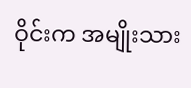ဝိုင်းက အမျိုးသား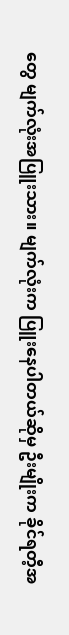တွေ မျက်လုံးအပြူးသား။ မျက်လုံးက ပြူးနေပါတယ်ဆိုမှ ဦးမျိုးက ခိုင်ရတီ့အ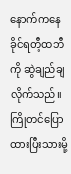နောက်ကနေ ခိုင်ရတီ့ထဘီကို ဆွဲချည်ချလိုက်သည်။ ကြိုတင်ပြောထားပြီးသားမို့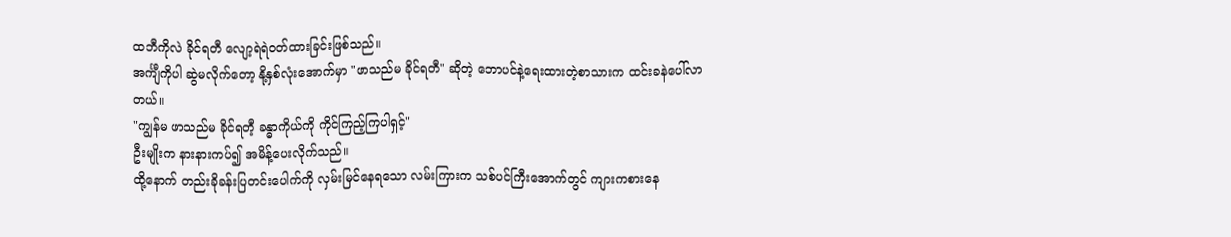ထဘီကိုလဲ ခိုင်ရတီ လျော့ရဲရဲဝတ်ထားခြင်းဖြစ်သည်။
အင်္ကျီကိုပါ ဆွဲမလိုက်တော့ နို့နှစ်လုံးအောက်မှာ "ဖာသည်မ ခိုင်ရတီ" ဆိုတဲ့ ဘောပင်နဲ့ရေးထားတဲ့စာသားက ထင်းခနဲပေါ်လာတယ်။
"ကျွန်မ ဖာသည်မ ခိုင်ရတီ့ ခန္ဓာကိုယ်ကို ကိုင်ကြည့်ကြပါရှင့်"
ဦးမျိုးက နားနားကပ်၍ အမိန့်ပေးလိုက်သည်။
ထို့နောက် တည်းခိုခန်းပြတင်းပေါက်ကို လှမ်းမြင်နေရသော လမ်းကြားက သစ်ပင်ကြီးအောက်တွင် ကျားကစားနေ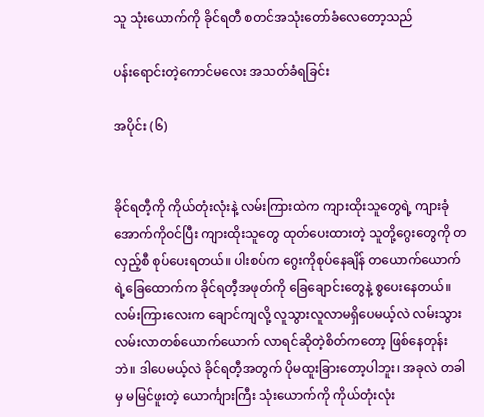သူ သုံးယောက်ကို ခိုင်ရတီ စတင်အသုံးတော်ခံလေတော့သည်

ပန်းရောင်းတဲ့ကောင်မလေး အသတ်ခံရခြင်း

အပိုင်း (၆)


ခိုင်ရတီ့ကို ကိုယ်တုံးလုံးနဲ့ လမ်းကြားထဲက ကျားထိုးသူတွေရဲ့ ကျားခုံအောက်ကိုဝင်ပြီး ကျားထိုးသူတွေ ထုတ်ပေးထားတဲ့ သူတို့ဂွေးတွေကို တလှည့်စီ စုပ်ပေးရတယ်။ ပါးစပ်က ဂွေးကိုစုပ်နေချိန် တယောက်ယောက်ရဲ့ခြေထောက်က ခိုင်ရတီ့အဖုတ်ကို ခြေချောင်းတွေနဲ့ စွပေးနေတယ်။ လမ်းကြားလေးက ချောင်ကျလို့ လူသွားလူလာမရှိပေမယ့်လဲ လမ်းသွားလမ်းလာတစ်ယောက်ယောက် ‌လာရင်ဆိုတဲ့စိတ်ကတော့ ဖြစ်နေတုန်းဘဲ။ ဒါပေမယ့်လဲ ခိုင်ရတီ့အတွက် ပိုမထူးခြားတော့ပါဘူး၊ အခုလဲ တခါမှ မမြင်ဖူးတဲ့ ယောင်္ကျားကြီး သုံးယောက်ကို ကိုယ်တုံးလုံး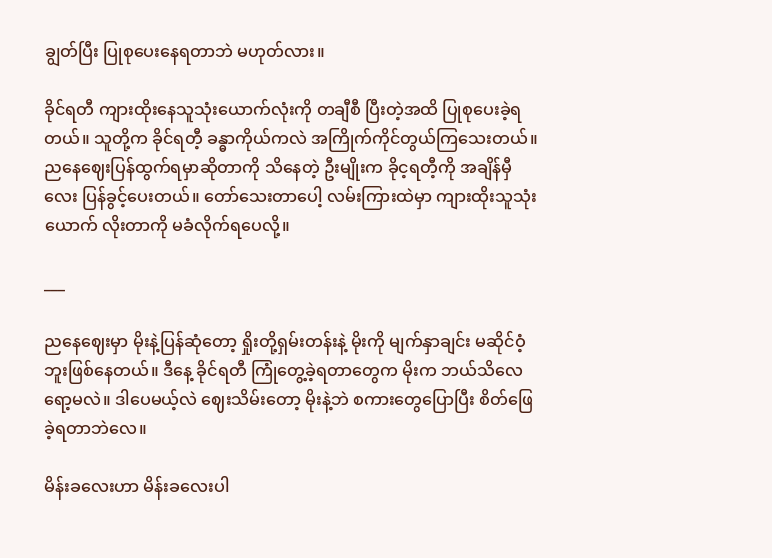ချွတ်ပြီး ပြုစုပေးနေရတာဘဲ မဟုတ်လား။

ခိုင်ရတီ ကျားထိုးနေသူသုံးယောက်လုံးကို တချီစီ ပြီးတဲ့အထိ ပြုစုပေးခဲ့ရတယ်။ သူတို့က ခိုင်ရတီ့ ခန္ဓာကိုယ်ကလဲ အကြိုက်ကိုင်တွယ်ကြသေးတယ်။ ညနေဈေးပြန်ထွက်ရမှာဆိုတာကို သိနေတဲ့ ဦးမျိုးက ခိုင့ရတီ့ကို အချိန်မှီလေး ပြန်ခွင့်ပေးတယ်။ တော်သေးတာပေါ့ လမ်းကြားထဲမှာ ကျားထိုးသူသုံးယောက် လိုးတာကို မခံလိုက်ရပေလို့။

___

ညနေဈေးမှာ မိုးနဲ့ပြန်ဆုံတော့ ရှိုးတို့ရှမ်းတန်းနဲ့ မိုးကို မျက်နှာချင်း မဆိုင်ဝံ့ဘူးဖြစ်နေတယ်။ ဒီနေ့ ခိုင်ရတီ ‌ကြုံတွေ့ခဲ့ရတာတွေက မိုးက ဘယ်သိလေရော့မလဲ။ ဒါပေမယ့်လဲ ဈေးသိမ်းတော့ မိုးနဲ့ဘဲ စကားတွေပြောပြီး စိတ်ဖြေခဲ့ရတာဘဲလေ။

မိန်းခလေးဟာ မိန်းခလေးပါ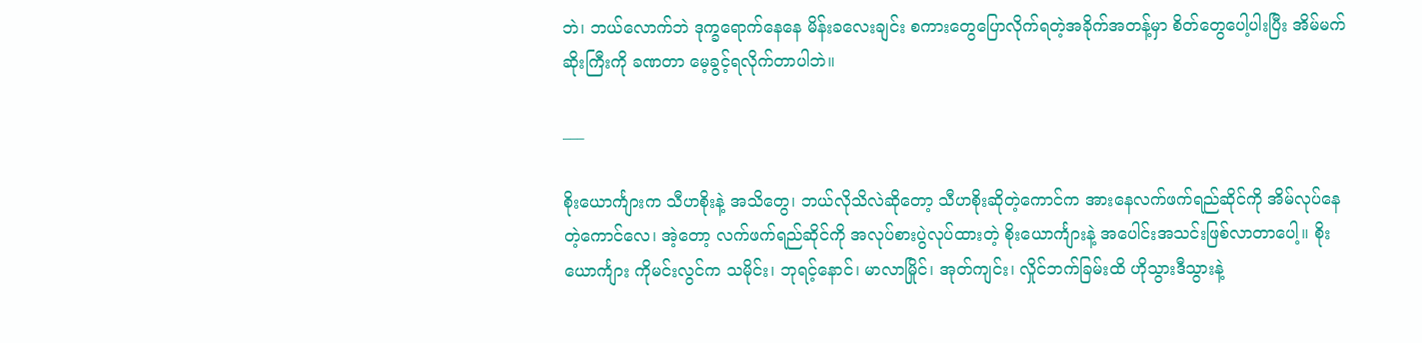ဘဲ၊ ဘယ်လောက်ဘဲ ဒုက္ခရောက်နေနေ မိန်းခလေးချင်း စကားတွေပြောလိုက်ရတဲ့အခိုက်အတန့်မှာ စိတ်တွေပေါ့ပါးပြီး အိမ်မက်ဆိုးကြီးကို ခဏတာ မေ့ခွင့်ရလိုက်တာပါဘဲ။

___

စိုးယောင်္ကျားက သီဟစိုးနဲ့ အသိတွေ၊ ဘယ်လိုသိလဲဆိုတော့ သီဟစိုးဆိုတဲ့ကောင်က အားနေလက်ဖက်ရည်ဆိုင်ကို အိမ်လုပ်နေတဲ့ကောင်လေ၊ အဲ့တော့ လက်ဖက်ရည်ဆိုင်ကို အလုပ်စားပွဲလုပ်ထားတဲ့ စိုးယောင်္ကျားနဲ့ အပေါင်းအသင်းဖြစ်လာတာပေါ့။ စိုးယောင်္ကျား ကိုမင်းလွင်က သမိုင်း၊ ဘုရင့်နောင်၊ မာလာမြိုင်၊ အုတ်ကျင်း၊ လှိုင်ဘက်ခြမ်းထိ ဟိုသွားဒီသွားနဲ့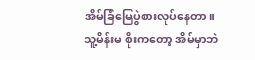အိမ်ခြံမြေပွဲစားလုပ်နေတာ။ သူ့မိန်းမ စိုးကတော့ အိမ်မှာဘဲ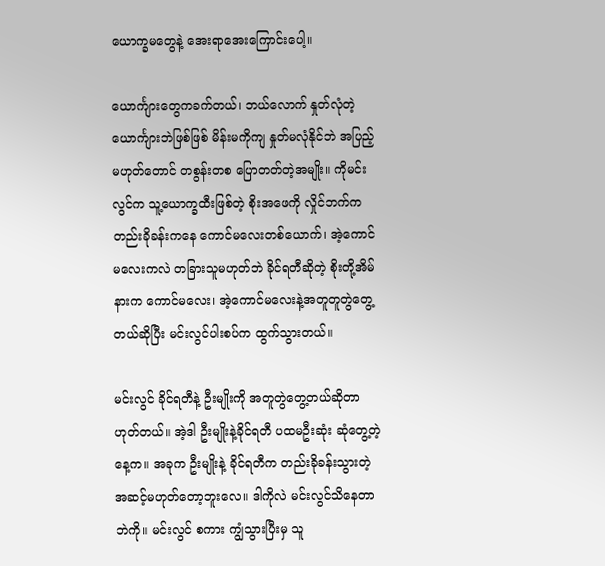ယောက္ခမတွေနဲ့ အေးရာအေးကြောင်းပေါ့။

ယောင်္ကျားတွေကခက်တယ်၊ ဘယ်လောက် နှုတ်လုံတဲ့ ယောင်္ကျားဘဲဖြစ်ဖြစ် မိန်းမကိုကျ နှုတ်မလုံနိုင်ဘဲ အပြည့်မဟုတ်တောင် တစွန်းတစ ပြောတတ်တဲ့အမျိုး။ ကိုမင်းလွင်က သူ့ယောက္ခထီးဖြစ်တဲ့ စိုးအဖေကို လှိုင်ဘက်က တည်းခိုခန်းကနေ ကောင်မလေးတစ်ယောက်၊ အဲ့ကောင်မလေးကလဲ တခြားသူမဟုတ်ဘဲ ခိုင်ရတီဆိုတဲ့ စိုးတို့အိမ်နားက ကောင်မလေး၊ အဲ့ကောင်မလေးနဲ့အတူတူတွဲတွေ့တယ်ဆိုပြီး မင်းလွင်ပါးစပ်က ထွက်သွားတယ်။

မင်းလွင် ခိုင်ရတီနဲ့ ဦးမျိုးကို အတူတွဲတွေ့တယ်ဆိုတာဟုတ်တယ်။ အဲ့ဒါ ဦးမျိုးနဲ့ခိုင်ရတီ ပထမဦးဆုံး ဆုံတွေ့တဲ့နေ့က။ အခုက ဦးမျိုးနဲ့ ခိုင်ရတီက တည်းခိုခန်းသွားတဲ့အဆင့်မဟုတ်တော့ဘူးလေ။ ဒါကိုလဲ မင်းလွင်သိနေတာဘဲကို။ မင်းလွင် စကား ကျွံသွားပြီးမှ သူ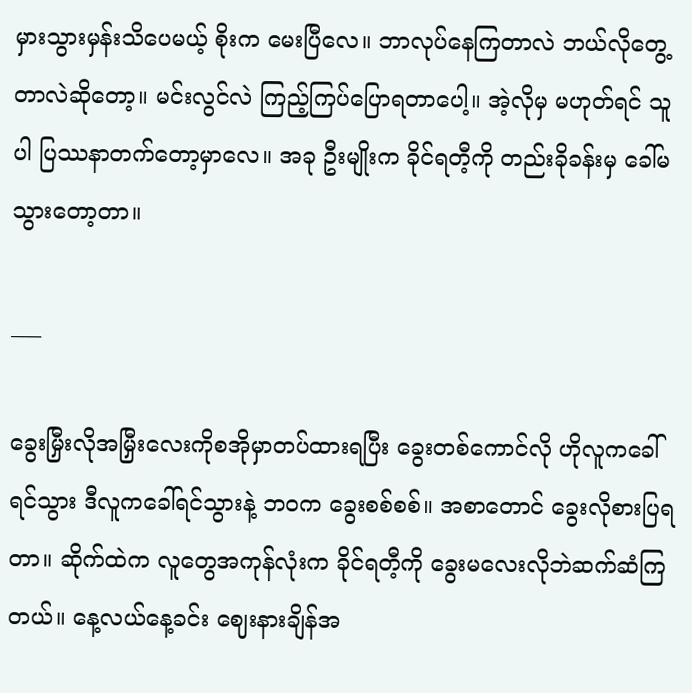မှားသွားမှန်းသိပေမယ့် စိုးက မေးပြီလေ။ ဘာလုပ်နေကြတာလဲ ဘယ်လိုတွေ့တာလဲဆိုတော့။ မင်းလွင်လဲ ကြည့်ကြပ်ပြောရတာပေါ့။ အဲ့လိုမှ မဟုတ်ရင် သူပါ ပြဿနာတက်တော့မှာလေ။ အခု ဦးမျိုးက ခိုင်ရတီ့ကို တည်းခိုခန်းမှ ခေါ်မသွားတော့တာ။

___

ခွေးမြှီးလိုအမြှီးလေးကိုစအိုမှာတပ်ထားရပြီး ခွေးတစ်ကောင်လို ဟိုလူကခေါ်ရင်သွား ဒီလူကခေါ်ရင်သွားနဲ့ ဘဝက ခွေးစစ်စစ်။ အစာတောင် ခွေးလိုစားပြရတာ။ ဆိုက်ထဲက လူတွေအကုန်လုံးက ခိုင်ရတီ့ကို ခွေးမလေးလိုဘဲဆက်ဆံကြတယ်။ နေ့လယ်နေ့ခင်း ဈေးနားချိန်အ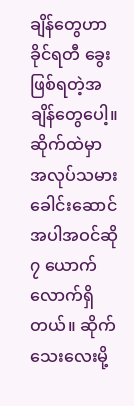ချိန်တွေဟာ ခိုင်ရတီ ခွေးဖြစ်ရတဲ့အချိန်တွေပေါ့။ ဆိုက်ထဲမှာ အလုပ်သမားခေါင်းဆောင်အပါအဝင်ဆို ၇ ယောက်လောက်ရှိတယ်။ ဆိုက်သေးလေးမို့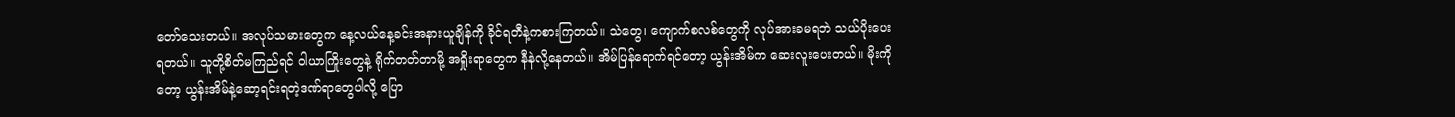တော်သေးတယ်။ အလုပ်သမားတွေက နေ့လယ်နေ့ခင်းအနားယူချိန်ကို ခိုင်ရတီနဲ့ကစားကြတယ်။ သဲတွေ၊ ကျောက်စလစ်တွေကို လုပ်အားခမရဘဲ သယ်ပိုးပေးရတယ်။ သူတို့စိတ်မကြည်ရင် ဝါယာကြိုးတွေနဲ့ ရိုက်တတ်တာမို့ အရှိုးရာတွေက နီနဲလို့နေတယ်။ အိမ်ပြန်ရောက်ရင်တော့ ယွန်းအိမ်က ဆေးလူးပေးတယ်။ မိုးကိုတော့ ယွန်းအိမ်နဲ့ဆော့ရင်းရတဲ့ဒဏ်ရာတွေပါလို့ ပြော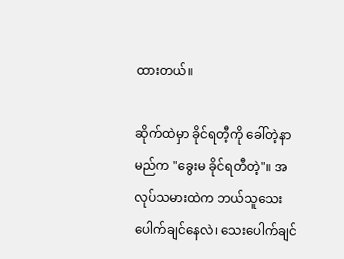ထားတယ်။

ဆိုက်ထဲမှာ ခိုင်ရတီ့ကို ခေါ်တဲ့နာမည်က "ခွေးမ ခိုင်ရတီတဲ့"။ အလုပ်သမားထဲက ဘယ်သူသေးပေါက်ချင်နေလဲ၊ သေးပေါက်ချင်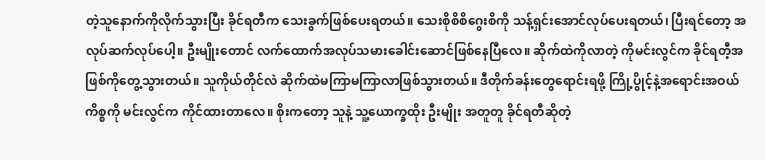တဲ့သူနောက်ကိုလိုက်သွားပြီး ခိုင်ရတီက သေးခွက်ဖြစ်ပေးရတယ်။ သေးစိုစိစိဂွေးစိကို သန့်ရှင်းအောင်လုပ်ပေးရတယ်၊ ပြီးရင်တော့ အလုပ်ဆက်လုပ်ပေါ့။ ဦးမျိုးတောင် လက်ထောက်အလုပ်သမားခေါင်းဆောင်ဖြစ်နေပြီလေ။ ဆိုက်ထဲကိုလာတဲ့ ကိုမင်းလွင်က ခိုင်ရတီ့အဖြစ်ကိုတွေ့သွားတယ်။ သူကိုယ်တိုင်လဲ ဆိုက်ထဲမကြာမကြာလာဖြစ်သွားတယ်။ ဒီတိုက်ခန်းတွေရောင်းရဖို့ ကြို့ပွိုင့်နဲ့အရောင်းအဝယ်ကိစ္စကို မင်းလွင်က ကိုင်ထားတာလေ။ စိုးကတော့ သူနဲ့ သူ့ယောက္ခထိုး ဦးမျိုး အတူတူ ခိုင်ရတီဆိုတဲ့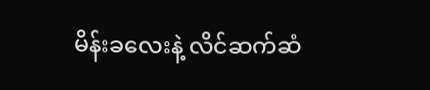မိန်းခလေးနဲ့ လိင်ဆက်ဆံ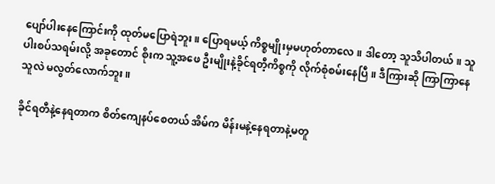ပျော်ပါးနေကြောင်းကို ထုတ်မပြောရဲဘူး။ ပြောရမယ့် ကိစ္စမျိုးမှမဟုတ်တာလေ။ ဒါတော့ သူသိပါတယ်။ သူပါးစပ်သရမ်းလို့ အခုတောင် စိုးက သူ့အဖေ ဦးမျိုးနဲ့ခိုင်ရတီ့ကိစ္စကို လိုက်စုံစမ်းနေပြီ။ ဒီကြားဆို ကြာကြာနေ သူလဲ မလွတ်လောက်ဘူး။

ခိုင်ရတီနဲ့နေရတာက စိတ်ကျေနပ်စေတယ် အိမ်က မိန်းမနဲ့နေရတာနဲ့မတူ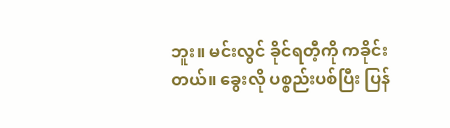ဘူး။ မင်းလွင် ခိုင်ရတီ့ကို ကခိုင်းတယ်။ ခွေးလို ပစ္စည်းပစ်ပြီး ပြန်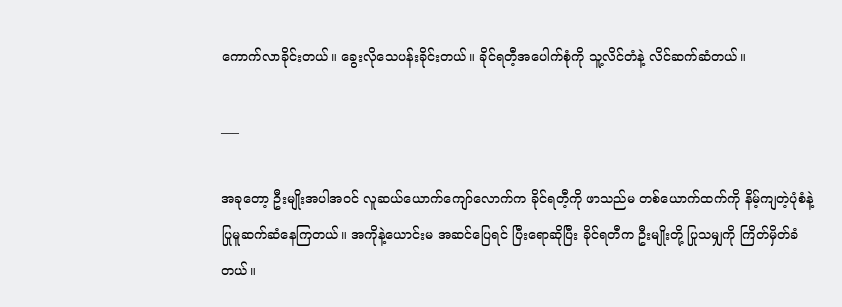ကောက်လာခိုင်းတယ်။ ခွေးလိုသေပန်းခိုင်းတယ်။ ခိုင်ရတီ့အပေါက်စုံကို သူ့လိင်တံနဲ့ လိင်ဆက်ဆံတယ်။

___

အခုတော့ ဦးမျိုးအပါအဝင် လူဆယ်ယောက်ကျော်လောက်က ခိုင်ရတီ့ကို ဖာသည်မ တစ်ယောက်ထက်ကို နိမ့်ကျတဲ့ပုံစံနဲ့ ပြုမူဆက်ဆံနေကြတယ်။ အကိုနဲ့ယောင်းမ အဆင်ပြေရင် ပြီးရောဆိုပြီး ခိုင်ရတီက ဦးမျိုးတို့ ပြုသမျှကို ကြိတ်မှိတ်ခံတယ်။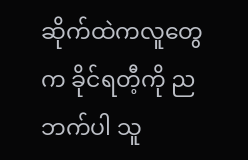ဆိုက်ထဲကလူတွေက ခိုင်ရတီ့ကို ညဘက်ပါ သူ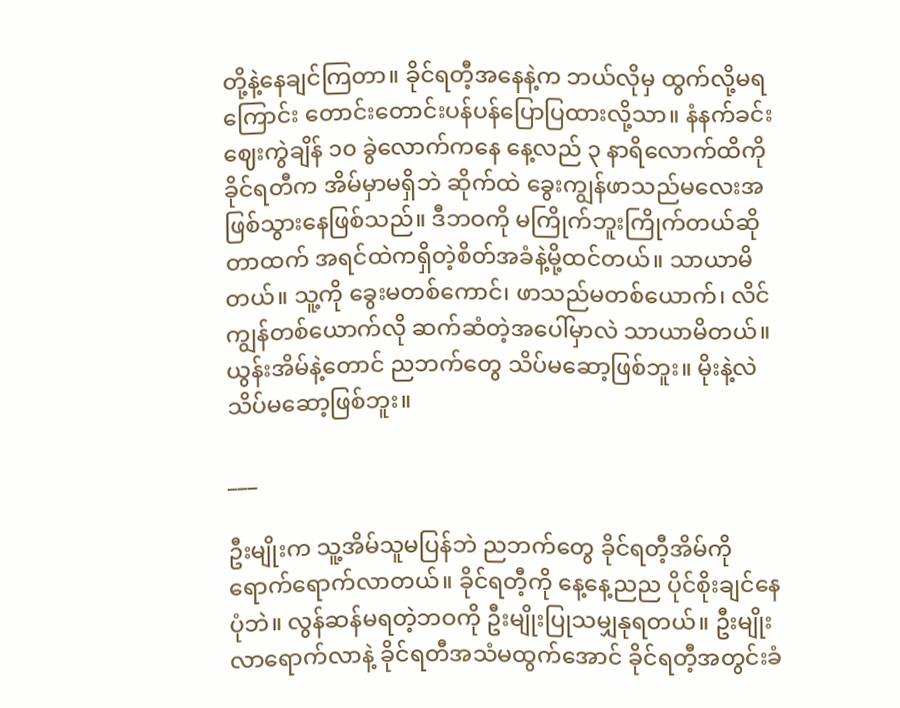တို့နဲ့နေချင်ကြတာ။ ခိုင်ရတီ့အနေနဲ့က ဘယ်လိုမှ ထွက်လို့မရကြောင်း တောင်းတောင်းပန်ပန်ပြောပြထားလို့သာ။ နံနက်ခင်း ဈေးကွဲချိန် ၁၀ ခွဲလောက်ကနေ နေ့လည် ၃ ‌နာရိလောက်ထိကို ခိုင်ရတီက အိမ်မှာမရှိဘဲ ဆိုက်ထဲ ခွေးကျွန်ဖာသည်မလေးအဖြစ်သွားနေဖြစ်သည်။ ဒီဘဝကို မကြိုက်ဘူးကြိုက်တယ်ဆိုတာထက် အရင်ထဲကရှိတဲ့စိတ်အခံနဲ့မို့ထင်တယ်။ သာယာမိတယ်။ သူ့ကို ခွေးမတစ်ကောင်၊ ဖာသည်မတစ်ယောက်၊ လိင်ကျွန်တစ်ယောက်လို ဆက်ဆံတဲ့အပေါ်မှာလဲ သာယာမိတယ်။ ယွန်းအိမ်နဲ့တောင် ညဘက်တွေ သိပ်မဆော့ဖြစ်ဘူး။ မိုးနဲ့လဲ သိပ်မဆော့ဖြစ်ဘူး။

___

ဦးမျိုးက သူ့အိမ်သူမပြန်ဘဲ ညဘက်တွေ ခိုင်ရတီ့အိမ်ကို ရောက်ရောက်လာတယ်။ ခိုင်ရတီ့ကို နေ့နေ့ညည ပိုင်စိုးချင်နေပုံဘဲ။ လွန်ဆန်မရတဲ့ဘဝကို ဦးမျိုးပြုသမျှနုရတယ်။ ဦးမျိုးလာရောက်လာနဲ့ ခိုင်ရတီအသံမထွက်အောင် ခိုင်ရတီ့အတွင်းခံ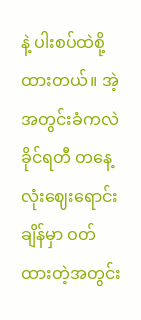နဲ့ ပါးစပ်ထဲစို့ထားတယ်။ အဲ့အတွင်းခံကလဲ ခိုင်ရတီ တနေ့လုံးဈေးရောင်းချိန်မှာ ဝတ်ထားတဲ့အတွင်း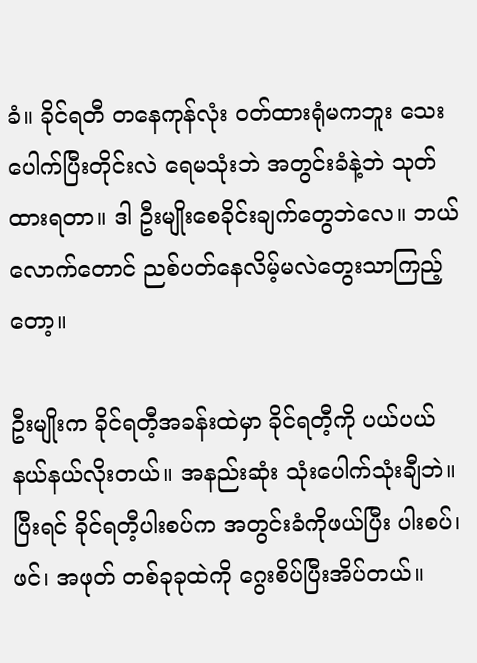ခံ။ ခိုင်ရတီ တနေကုန်လုံး ဝတ်ထားရုံမကဘူး သေးပေါက်ပြီးတိုင်းလဲ ရေမသုံးဘဲ အတွင်းခံနဲ့ဘဲ သုတ်ထားရတာ။ ဒါ ဦးမျိုးစေခိုင်းချက်တွေဘဲလေ။ ဘယ်လောက်တောင် ညစ်ပတ်နေလိမ့်မလဲတွေးသာကြည့်တော့။

ဦးမျိုးက ခိုင်ရတီ့အခန်းထဲမှာ ခိုင်ရတီ့ကို ပယ်ပယ်နယ်နယ်လိုးတယ်။ အနည်းဆုံး သုံးပေါက်သုံးချီဘဲ။ ပြီးရင် ခိုင်ရတီ့ပါးစပ်က အတွင်းခံကိုဖယ်ပြီး ပါးစပ်၊ ဖင်၊ အဖုတ် တစ်ခုခုထဲကို ဂွေးစိပ်ပြီးအိပ်တယ်။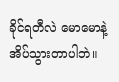ခိုင်ရတီလဲ မောမောနဲ့အိပ်သွားတာပါဘဲ။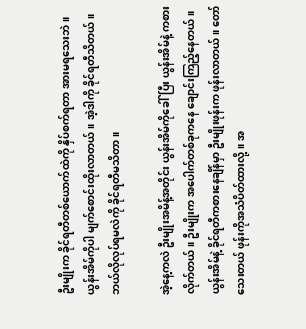ဦးမျိုးက ခိုင်ရတီတစ်ယောက်ထဲကို နှိပ်စက်ရတာ အားမရသေးဘဲ။ ယွန်းအိမ်ကိုပါ မျက်စောင်းထိုးလာတယ်။ အဲ့ဒါကို ခိုင်ရတီသိတယ်။ ဘယ်လိုလုပ်ရမလဲကို ခိုင်ရတီမသိတာ။

အဲ့နေ့ကလဲ ဦးမျိုးအမိန့်အတိုင်း ယွန်းအိမ်ကိုခေါ်ပြီး ယွန်းအိမ်နဲ့ ကစားလိုက်တယ်။ ဦးမျိုးက အပေါက်တစ်ခုကနေ ချောင်းကြည့်နေတယ်။ ယွန်းအိမ်နဲ့ ခိုင်ရတီကစားနေချိန်မှာ ဦးမျိုးဖုန်းက ဖုန်းလာတယ်။ တော်သေးတယ် ဖုန်းကိုအသံပိတ်ထားလို့။ အ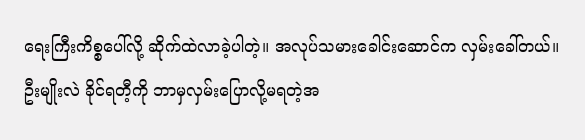ရေးကြီးကိစ္စပေါ်လို့ ဆိုက်ထဲလာခဲ့ပါတဲ့။ အလုပ်သမားခေါင်းဆောင်က လှမ်းခေါ်တယ်။ ဦးမျိုးလဲ ခိုင်ရတီ့ကို ဘာမှလှမ်းပြောလို့မရတဲ့အ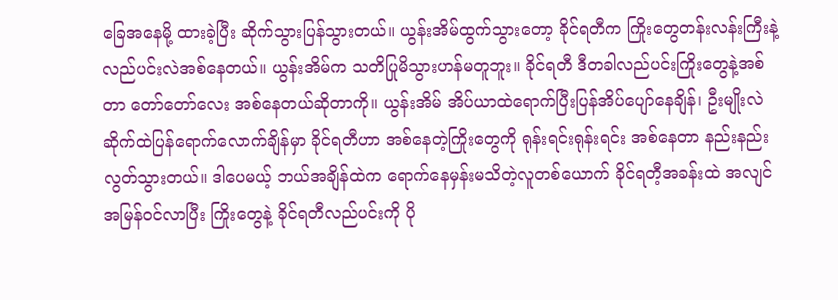ခြေအနေမို့ ထားခဲ့ပြီး ဆိုက်သွားပြန်သွားတယ်။ ယွန်းအိမ်ထွက်သွားတော့ ခိုင်ရတီက ကြိုးတွေတန်းလန်းကြီးနဲ့ လည်ပင်းလဲအစ်နေတယ်။ ယွန်းအိမ်က သတိပြုမိသွားဟန်မတူဘူး။ ခိုင်ရတီ ဒီတခါလည်ပင်းကြိုးတွေနဲ့အစ်တာ တော်တော်လေး အစ်နေတယ်ဆိုတာကို။ ယွန်းအိမ် အိပ်ယာထဲရောက်ပြီးပြန်အိပ်ပျော်နေချိန်၊ ဦးမျိုးလဲ ဆိုက်ထဲပြန်ရောက်လောက်ချိန်မှာ ခိုင်ရတီဟာ အစ်နေတဲ့ကြိုးတွေကို ရုန်းရင်းရုန်းရင်း အစ်နေတာ နည်းနည်းလွတ်သွားတယ်။ ဒါပေမယ့် ဘယ်အချိန်ထဲက ရောက်နေမှန်းမသိတဲ့လူတစ်ယောက် ခိုင်ရတီ့အခန်းထဲ အလျင်အမြန်ဝင်လာပြီး ကြိုးတွေနဲ့ ခိုင်ရတီလည်ပင်းကို ပို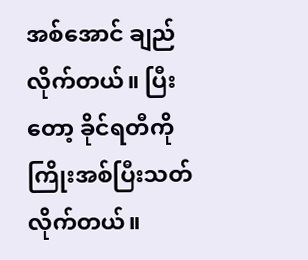အစ်အောင် ချည်လိုက်တယ်။ ပြီးတော့ ခိုင်ရတီကို ကြိုးအစ်ပြီးသတ်လိုက်တယ်။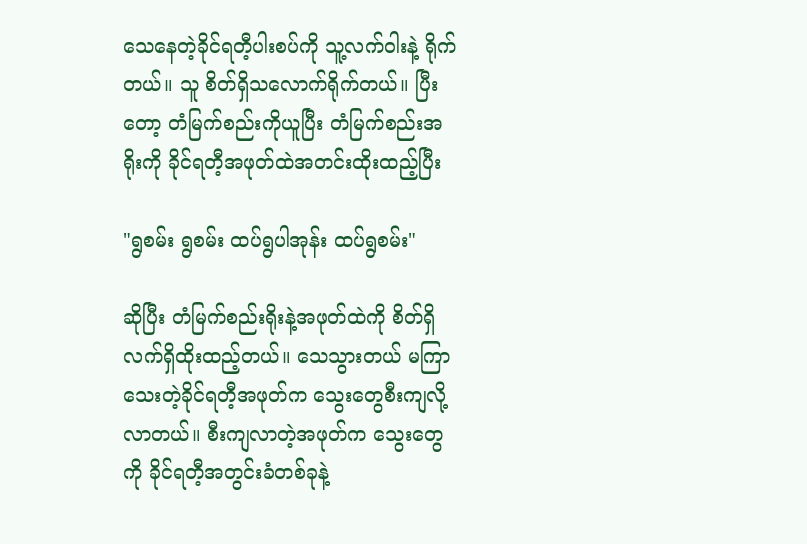သေနေတဲ့ခိုင်ရတီ့ပါးစပ်ကို သူ့လက်ဝါးနဲ့ ရိုက်တယ်။ သူ စိတ်ရှိသလောက်ရိုက်တယ်။ ပြီးတော့ တံမြက်စည်းကိုယူပြီး တံမြက်စည်းအရိုးကို ခိုင်ရတီ့အဖုတ်ထဲအတင်းထိုးထည့်ပြီး

"ရွစမ်း ရွစမ်း ထပ်ရွပါအုန်း ထပ်ရွစမ်း"

ဆိုပြီး တံမြက်စည်းရိုးနဲ့အဖုတ်ထဲကို စိတ်ရှိလက်ရှိထိုးထည့်တယ်။ သေသွားတယ် မကြာသေးတဲ့ခိုင်ရတီ့အဖုတ်က သွေးတွေစီးကျလို့လာတယ်။ ‌စီးကျလာတဲ့အဖုတ်က သွေးတွေကို ခိုင်ရတီ့အတွင်းခံတစ်ခုနဲ့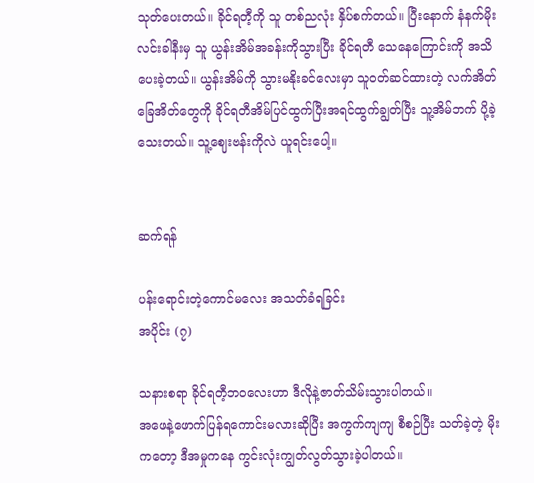သုတ်ပေးတယ်။ ခိုင်ရတီ့ကို သူ တစ်ညလုံး နှိပ်စက်တယ်။ ပြီးနောက် နံနက်မိုးလင်းခါနီးမှ သူ ယွန်းအိမ်အခန်းကိုသွားပြီး ခိုင်ရတီ သေနေကြောင်းကို အသိပေးခဲ့တယ်။ ယွန်းအိမ်ကို သွားမနိုးခင်လေးမှာ သူဝတ်ဆင်ထားတဲ့ လက်အိတ် ခြေအိတ်တွေကို ခိုင်ရတီအိမ်ပြင်ထွက်ပြီးအရင်ထွက်ချွတ်ပြီး သူ့အိမ်ဘက် ပို့ခဲ့သေးတယ်။ သူ့ဈေးဗန်းကိုလဲ ယူရင်းပေါ့။


ဆက်ရန်

ပန်းရောင်းတဲ့ကောင်မလေး အသတ်ခံရခြင်း
အပိုင်း (၇)

သနားစရာ ခိုင်ရတီ့ဘဝလေးဟာ ဒီလိုနဲ့ဇာတ်သိမ်းသွားပါတယ်။
အဖေနဲ့ဖောက်ပြန်ရကောင်းမလားဆိုပြီး အကွက်ကျကျ စီစဉ်ပြီး သတ်ခဲ့တဲ့ မိုး ကတော့ ဒီအမှုကနေ ကွင်းလုံးကျွတ်လွတ်သွားခဲ့ပါတယ်။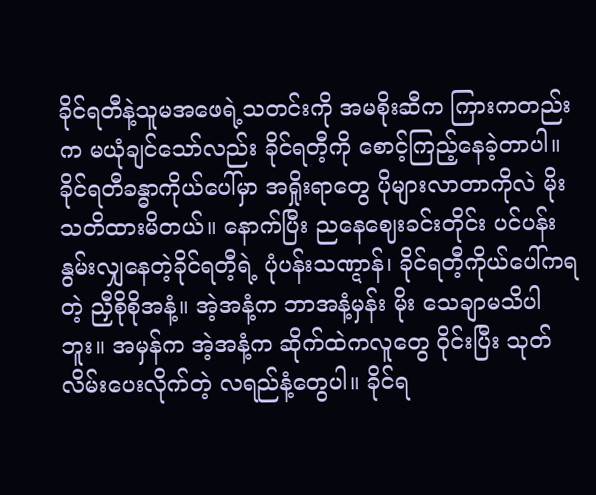ခိုင်ရတီနဲ့သူမအဖေရဲ့သတင်းကို အမစိုးဆီက ကြားကတည်းက မယုံချင်သော်လည်း ခိုင်ရတီ့ကို စောင့်ကြည့်နေခဲ့တာပါ။ ခိုင်ရတီခန္ဓာကိုယ်ပေါ်မှာ အရှိုးရာတွေ ပိုများလာတာကိုလဲ မိုးသတိထားမိတယ်။ နောက်ပြီး ညနေဈေးခင်းတိုင်း ပင်ပန်းနွမ်းလျှနေတဲ့ခိုင်ရတီ့ရဲ့ ပုံပန်းသဏ္ဋာန်၊ ခိုင်ရတီ့ကိုယ်ပေါ်ကရတဲ့ ညှီစိုစိုအနံ့။ အဲ့အနံ့က ဘာအနံ့မှန်း မိုး သေချာမသိပါဘူး။ အမှန်က အဲ့အနံ့က ဆိုက်ထဲကလူတွေ ဝိုင်းပြီး သုတ်လိမ်းပေးလိုက်တဲ့ လရည်နံ့တွေပါ။ ခိုင်ရ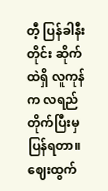တီ့ ပြန်ခါနီးတိုင်း ဆိုက်ထဲရှိ လူကုန်က လရည်တိုက်ပြီးမှ ပြန်ရတာ။ ဈေးထွက်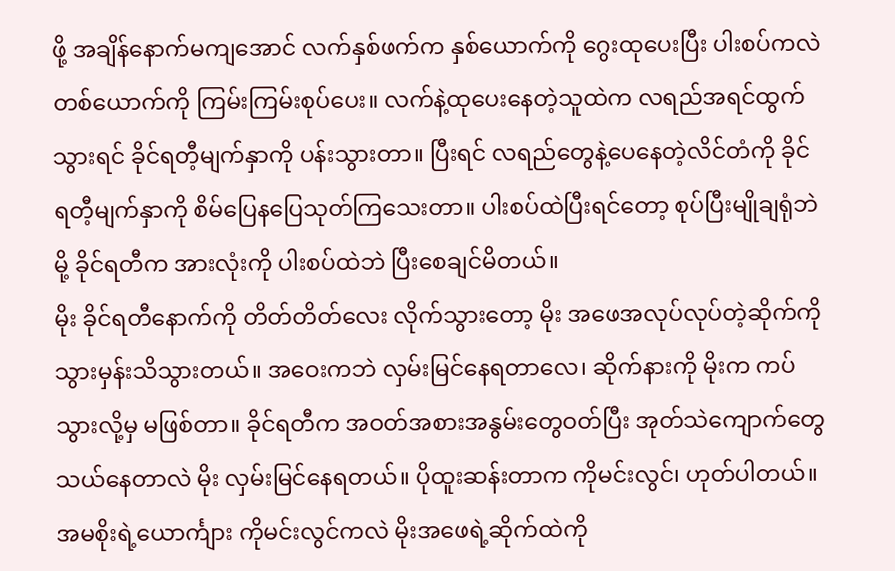ဖို့ အချိန်နောက်မကျအောင် လက်နှစ်ဖက်က နှစ်ယောက်ကို ဂွေးထုပေးပြီး ပါးစပ်ကလဲ တစ်ယောက်ကို ကြမ်းကြမ်းစုပ်ပေး။ လက်နဲ့ထုပေးနေတဲ့သူထဲက လရည်အရင်ထွက်သွားရင် ခိုင်ရတီ့မျက်နှာကို ပန်းသွားတာ။ ပြီးရင် လရည်တွေနဲ့ပေနေတဲ့လိင်တံကို ခိုင်ရတီ့မျက်နှာကို စိမ်ပြေနပြေသုတ်ကြသေးတာ။ ပါးစပ်ထဲပြီးရင်တော့ စုပ်ပြီးမျိုချရုံဘဲမို့ ခိုင်ရတီက အားလုံးကို ပါးစပ်ထဲဘဲ ပြီးစေချင်မိတယ်။
မိုး ခိုင်ရတီနောက်ကို တိတ်တိတ်လေး လိုက်သွားတော့ မိုး အဖေအလုပ်လုပ်တဲ့ဆိုက်ကို သွားမှန်းသိသွားတယ်။ အဝေးကဘဲ လှမ်းမြင်နေရတာလေ၊ ဆိုက်နားကို မိုးက ကပ်သွားလို့မှ မဖြစ်တာ။ ခိုင်ရတီက အဝတ်အစားအနွမ်းတွေဝတ်ပြီး အုတ်သဲကျောက်တွေ သယ်နေတာလဲ မိုး လှမ်းမြင်နေရတယ်။ ပိုထူးဆန်းတာက ကိုမင်းလွင်၊ ဟုတ်ပါတယ်။ အမစိုးရဲ့ယောင်္ကျား ကိုမင်းလွင်ကလဲ မိုးအဖေရဲ့ဆိုက်ထဲကို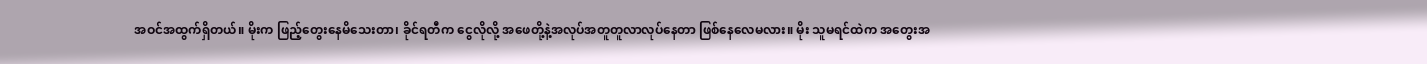အဝင်အထွက်ရှိတယ်။ မိုးက ဖြည့်တွေးနေမိသေးတာ၊ ခိုင်ရတီက ငွေလိုလို့ အဖေတို့နဲ့အလုပ်အတူတူလာလုပ်နေတာ ဖြစ်နေလေမလား။ မိုး သူမရင်ထဲက အတွေးအ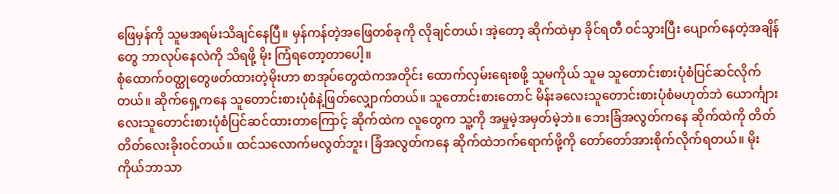ဖြေမှန်ကို သူမအရမ်းသိချင်နေပြီ။ မှန်ကန်တဲ့အဖြေတစ်ခုကို လိုချင်တယ်၊ အဲ့တော့ ဆိုက်ထဲမှာ ခိုင်ရတီ ဝင်သွားပြီး ပျောက်နေတဲ့အချိန်တွေ ဘာလုပ်နေလဲကို သိရဖို့ မိုး ကြံရတော့တာပေါ့။
စုံထောက်ဝတ္ထုတွေဖတ်ထားတဲ့မိုးဟာ စာအုပ်တွေထဲကအတိုင်း‌ ထောက်လှမ်းရေးစဖို့ သူမကိုယ် သူမ သူတောင်းစားပုံစံပြင်ဆင်လိုက်တယ်။ ဆိုက်ရှေ့ကနေ သူတောင်းစားပုံစံနဲ့ဖြတ်လျှောက်တယ်။ သူတောင်းစားတောင် မိန်းခလေးသူတောင်းစားပုံစံမဟုတ်ဘဲ ယောင်္ကျားလေးသူတောင်းစားပုံစံပြင်ဆင်ထားတာကြောင့် ဆိုက်ထဲက လူတွေက သူ့ကို အမှုမဲ့အမှတ်မဲ့ဘဲ။ ဘေးခြံအလွတ်ကနေ ဆိုက်ထဲကို တိတ်တိတ်လေးခိုးဝင်တယ်။ ထင်သလောက်မလွတ်ဘူး၊ ခြံအလွတ်ကနေ ဆိုက်ထဲဘက်ရောက်ဖို့ကို တော်တော်အားစိုက်လိုက်ရတယ်။ မိုး ကိုယ်ဘာသာ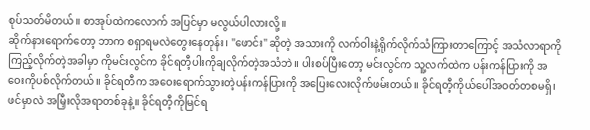စုပ်သတ်မိတယ်။ စာအုပ်ထဲကလောက် အပြင်မှာ မလွယ်ပါလားလို့။
ဆိုက်နားရောက်တော့ ဘာက စရှာရမလဲတွေးနေတုန်း၊ "ဖောင်း" ဆိုတဲ့ အသားကို လက်ဝါးနဲ့ရိုက်လိုက်သံကြားတာကြောင့် အသံလာရာကို ကြည့်လိုက်တဲ့အခါမှာ ကိုမင်းလွင်က ခိုင်ရတီ့ပါးကိုချလိုက်တဲ့အသံဘဲ။ ပါးစပ်ပြီးတော့ မင်းလွင်က သူ့လက်ထဲက ပန်းကန်ပြားကို အဝေးကိုပစ်လိုက်တယ်။ ခိုင်ရတီက အဝေးရောက်သွားတဲ့ပန်းကန်ပြားကို အပြေးလေးလိုက်ဖမ်းတယ်။ ခိုင်ရတီ့ကိုယ်ပေါ်အဝတ်တစမရှိ၊ ဖင်မှာလဲ အမြှီးလိုအရာတစ်ခုနဲ့။ ခိုင်ရတီ့ကိုမြင်ရ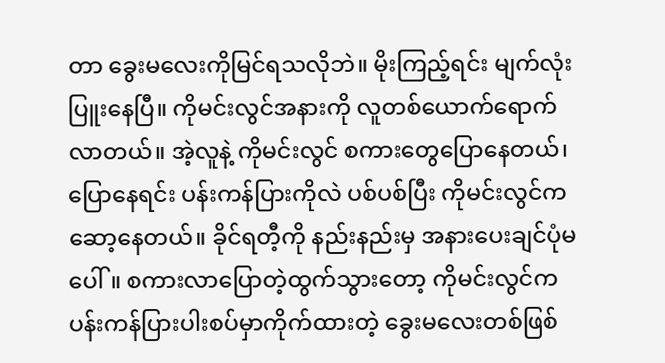တာ ခွေးမလေးကိုမြင်ရသလိုဘဲ။ မိုးကြည့်ရင်း မျက်လုံးပြူးနေပြီ။ ကိုမင်းလွင်အနားကို လူတစ်ယောက်ရောက်လာတယ်။ အဲ့လူနဲ့ ကိုမင်းလွင် စကားတွေပြောနေတယ်၊ ပြောနေရင်း ပန်းကန်ပြားကိုလဲ ပစ်ပစ်ပြီး ကိုမင်းလွင်က ဆော့နေတယ်။ ခိုင်ရတီ့ကို နည်းနည်းမှ အနားပေးချင်ပုံမပေါ်။ စကားလာပြောတဲ့ထွက်သွားတော့ ကိုမင်းလွင်က ပန်းကန်ပြားပါးစပ်မှာကိုက်ထားတဲ့ ခွေးမလေးတစ်ဖြစ်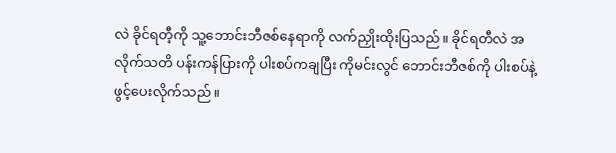လဲ ခိုင်ရတီ့ကို သူ့ဘောင်းဘီဇစ်နေရာကို လက်ညှိုးထိုးပြသည်။ ခိုင်ရတီလဲ အလိုက်သတိ ပန်းကန်ပြားကို ပါးစပ်ကချပြီး ကိုမင်းလွင် ဘောင်းဘီဇစ်ကို ပါးစပ်နဲ့ ဖွင့်ပေးလိုက်သည်။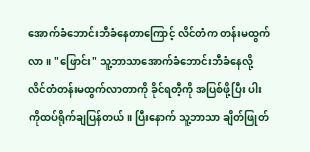အောက်ခံဘောင်းဘီခံနေတာကြောင့် လိင်တံက တန်းမထွက်လာ။ "ဖြောင်း" သူ့ဘာသာအောက်ခံဘောင်းဘီခံနေလို့ လိင်တံတန်းမထွက်လာတာကို ခိုင်ရတီ့ကို အပြစ်ဖို့ပြီး ပါးကိုထပ်ရိုက်ချပြန်တယ်။ ပြီးနောက် သူ့ဘာသာ ချိတ်ဖြုတ်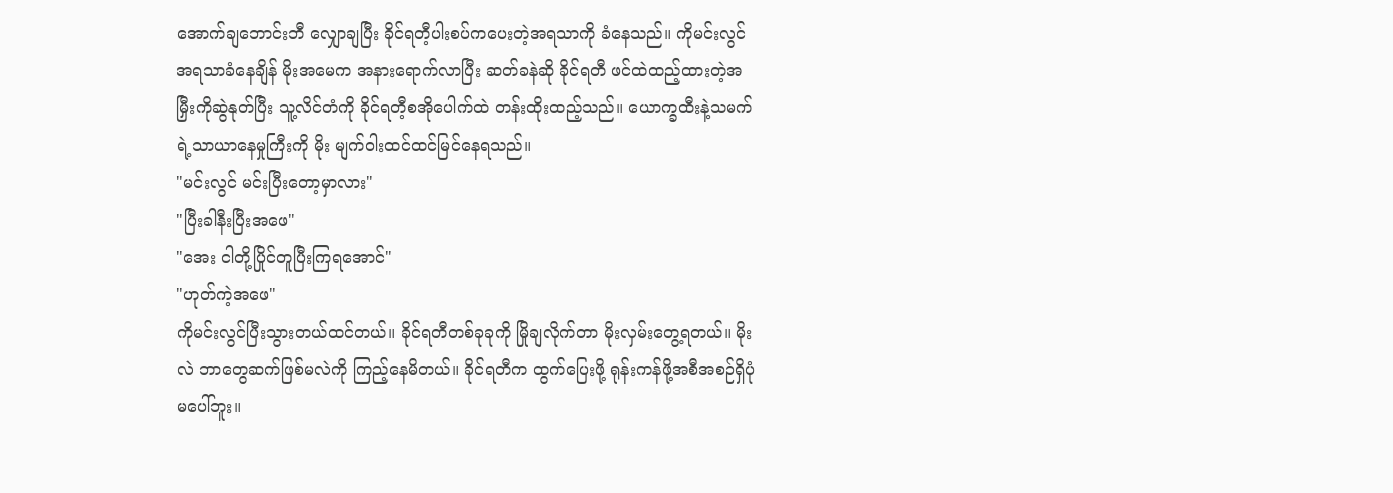အောက်ချဘောင်းဘီ လျှောချပြီး ခိုင်ရတီ့ပါးစပ်ကပေးတဲ့အရသာကို ခံနေသည်။ ကိုမင်းလွင် အရသာခံနေချိန် မိုးအမေက အနားရောက်လာပြီး ဆတ်ခနဲဆို ခိုင်ရတီ ဖင်ထဲထည့်ထားတဲ့အမြှီးကိုဆွဲနုတ်ပြီး သူ့လိင်တံကို ခိုင်ရတီ့စအိုပေါက်ထဲ တန်းထိုးထည့်သည်။ ယောက္ခထီးနဲ့သမက်ရဲ့သာယာနေမှုကြီးကို မိုး မျက်ဝါးထင်ထင်မြင်နေရသည်။
"မင်းလွင် မင်းပြီးတော့မှာလား"
"ပြီးခါနီးပြီးအဖေ"
"အေး ငါတို့ပြိုင်တူပြီးကြရအောင်"
"ဟုတ်ကဲ့အဖေ"
ကိုမင်းလွင်ပြီးသွားတယ်ထင်တယ်။ ခိုင်ရတီတစ်ခုခုကို မြိုချလိုက်တာ မိုးလှမ်းတွေ့ရတယ်။ မိုးလဲ ဘာတွေဆက်ဖြစ်မလဲကို ကြည့်နေမိတယ်။ ခိုင်ရတီက ထွက်ပြေးဖို့ ရုန်းကန်ဖို့အစီအစဉ်ရှိပုံမပေါ်ဘူး။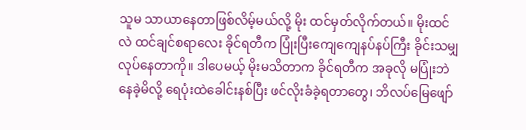သူမ သာယာနေတာဖြစ်လိမ့်မယ်လို့ မိုး ထင်မှတ်လိုက်တယ်။ မိုးထင်လဲ ထင်ချင်စရာလေး ခိုင်ရတီက ပြုံးပြီးကျေကျေနပ်နပ်ကြီး ခိုင်းသမျှလုပ်နေတာကို။ ဒါပေမယ့် မိုးမသိတာက ခိုင်ရတီက အခုလို မပြုံးဘဲနေခဲ့မိလို့ ရေပုံးထဲခေါင်းနစ်ပြီး ဖင်လိုးခံခဲ့ရတာတွေ၊ ဘိလပ်မြေဖျော်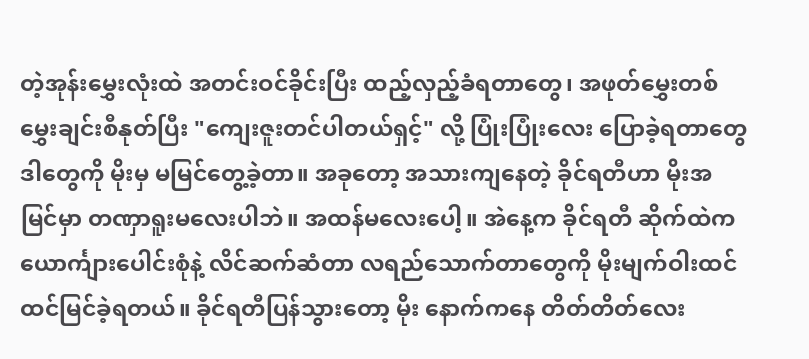တဲ့အုန်းမွှေးလုံးထဲ အတင်းဝင်ခိုင်းပြီး ထည့်လှည့်ခံရတာတွေ၊ အဖုတ်မွှေးတစ်မွှေးချင်းစီနုတ်ပြီး "ကျေးဇူးတင်ပါတယ်ရှင့်" လို့ ပြုံးပြုံးလေး ပြောခဲ့ရတာတွေ ဒါတွေကို မိုးမှ မမြင်တွေ့ခဲ့တာ။ အခုတော့ အသားကျနေတဲ့ ခိုင်ရတီဟာ မိုးအမြင်မှာ တဏှာရူးမလေးပါဘဲ။ အထန်မလေးပေါ့။ အဲနေ့က ခိုင်ရတီ ဆိုက်ထဲက ယောင်္ကျားပေါင်းစုံနဲ့ လိင်ဆက်ဆံတာ လရည်သောက်တာတွေကို မိုးမျက်ဝါးထင်ထင်မြင်ခဲ့ရတယ်။ ခိုင်ရတီပြန်သွားတော့ မိုး‌ နောက်ကနေ တိတ်တိတ်လေး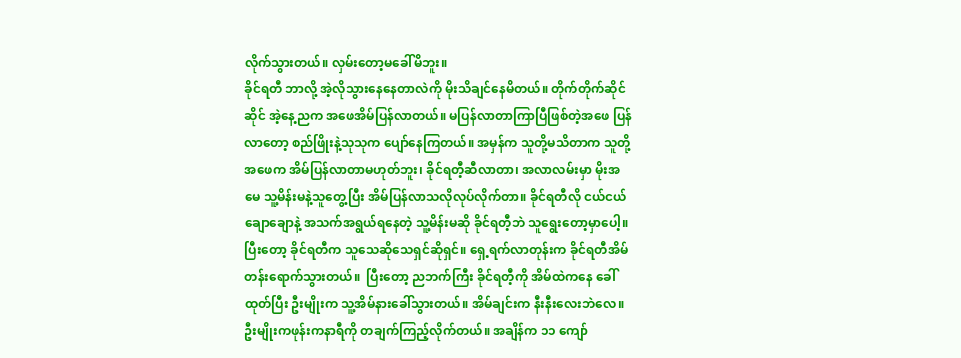လိုက်သွားတယ်။ လှမ်းတော့မခေါ်မိဘူး။
ခိုင်ရတီ ဘာလို့ အဲ့လိုသွားနေနေတာလဲကို မိုးသိချင်နေမိတယ်။ တိုက်တိုက်ဆိုင်ဆိုင် အဲ့နေ့ညက အဖေအိမ်ပြန်လာတယ်။ မပြန်လာတာကြာပြီဖြစ်တဲ့အဖေ ပြန်လာတော့ စည်ဖြိုးနဲ့သုသုက ပျော်နေကြတယ်။ အမှန်က သူတို့မသိတာက သူတို့အဖေက အိမ်ပြန်လာတာမဟုတ်ဘူး၊ ခိုင်ရတီ့ဆီလာတာ၊ အလာလမ်းမှာ မိုးအမေ သူ့မိန်းမနဲ့သူတွေ့ပြီး အိမ်ပြန်လာသလိုလုပ်လိုက်တာ။ ခိုင်ရတီလို ငယ်ငယ်ချောချောနဲ့ အသက်အရွယ်ရနေတဲ့ သူ့မိန်းမဆို ခိုင်ရတီ့ဘဲ သူရွေးတော့မှာပေါ့။ ပြီးတော့ ခိုင်ရတီက သူသေဆိုသေရှင်ဆိုရှင်။ ရှေ့ရက်လာတုန်းက ခိုင်ရတီအိမ်တန်းရောက်သွားတယ်။  ပြီးတော့ ညဘက်ကြီး ခိုင်ရတီ့ကို အိမ်ထဲကနေ ခေါ်ထုတ်ပြီး ဦးမျိုးက သူ့အိမ်နားခေါ်သွားတယ်။ အိမ်ချင်းက နီးနီးလေးဘဲလေ။
ဦးမျိုးကဖုန်းကနာရီကို တချက်ကြည့်လိုက်တယ်။ အချိန်က ၁၁ ကျော်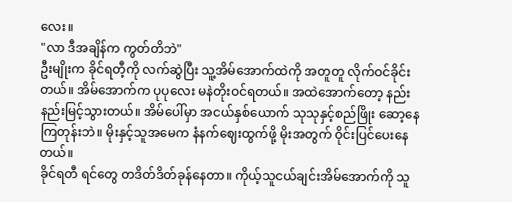လေး။
"လာ ဒီအချိန်က ကွတ်တိဘဲ"
ဦးမျိုးက ခိုင်ရတီ့ကို လက်ဆွဲပြီး သူ့အိမ်အောက်ထဲကို အတူတူ လိုက်ဝင်ခိုင်းတယ်။ အိမ်အောက်က ပုပုလေး မနဲတိုးဝင်ရတယ်။ အထဲအောက်တော့ နည်းနည်းမြင့်သွားတယ်။ အိမ်ပေါ်မှာ အငယ်နှစ်ယောက် သုသုနှင့်စည်ဖြိုး ဆော့နေကြတုန်းဘဲ။ မိုးနှင့်သူအမေက နံနက်ဈေးထွက်ဖို့ မိုးအတွက် ဝိုင်းပြင်ပေးနေတယ်။
ခိုင်ရတီ ရင်တွေ တဒိတ်ဒိတ်ခုန်နေတာ။ ကိုယ့်သူငယ်ချင်းအိမ်အောက်ကို သူ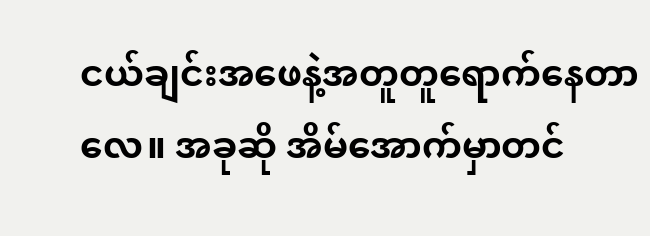ငယ်ချင်းအဖေနဲ့အတူတူရောက်နေတာလေ။ အခုဆို အိမ်အောက်မှာတင်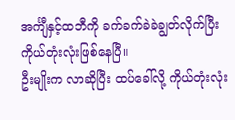အင်္ကျီနှင့်ထဘီကို ခက်ခက်ခဲခဲချွတ်လိုက်ပြီး ကိုယ်တုံးလုံးဖြစ်နေပြီ။
ဦးမျိုးက လာဆိုပြီး ထပ်ခေါ်လို့ ကိုယ်တုံးလုံး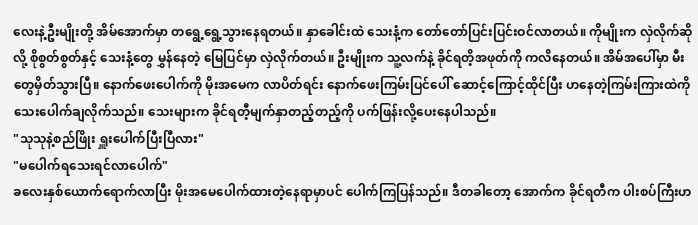လေးနဲ့ဦးမျိုးတို့ အိမ်အောက်မှာ တရွေ့ရွေ့သွားနေရတယ်။ နှာခေါင်းထဲ သေးနံ့က တော်တော်ပြင်းပြင်းဝင်လာတယ်။ ကိုမျိုးက လှဲလိုက်ဆိုလို့ စိုစွတ်စွတ်နှင့် သေးနံ့တွေ မွှန်နေတဲ့ မြေပြင်မှာ လှဲလိုက်တယ်။ ဦးမျိုးက သူ့လက်နဲ့ ခိုင်ရတိ့အဖုတ်ကို ကလိနေတယ်။ အိမ်အပေါ်မှာ မီးတွေမှိတ်သွားပြီ။ နောက်ဖေးပေါက်ကို မိုးအမေက လာပိတ်ရင်း နောက်ဖေးကြမ်းပြင်ပေါ် ဆောင့်ကြောင့်ထိုင်ပြီး ဟနေတဲ့ကြမ်းကြားထဲကို သေးပေါက်ချလိုက်သည်။ သေးများက ခိုင်ရတီ့မျက်နှာတည့်တည့်ကို ပက်ဖြန်းလို့ပေးနေပါသည်။
"သုသုနဲ့စည်ဖြိုး ရှူးပေါက်ပြီးပြီလား"
"မပေါက်ရသေးရင်လာပေါက်"
ခလေးနှစ်ယောက်ရောက်လာပြီး ‌မိုးအမေပေါက်ထားတဲ့နေရာမှာပင် ပေါက်ကြပြန်သည်။ ဒီတခါတော့ အောက်က ခိုင်ရတီက ပါးစပ်ကြီးဟ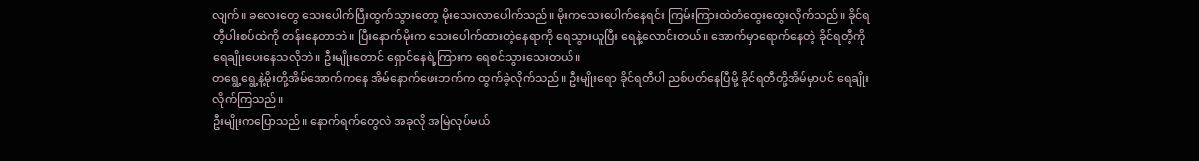လျက်။ ခလေးတွေ သေးပေါက်ပြီးထွက်သွားတော့ မိုးသေးလာပေါက်သည်။ မိုးကသေးပေါက်နေရင်း ကြမ်းကြားထဲတံထွေးထွေးလိုက်သည်။ ခိုင်ရတီ့ပါးစပ်ထဲကို တန်းနေတာဘဲ။ ပြီးနောက်မိုးက သေးပေါက်ထားတဲ့နေရာကို ရေသွားယူပြီး ရေနဲ့လောင်းတယ်။ အောက်မှာရောက်နေတဲ့ ခိုင်ရတီ့ကို ရေချိုးပေးနေသလိုဘဲ။ ဦးမျိုးတောင် ရှောင်နေရဲ့ကြားက ရေစင်သွားသေးတယ်။
တရွေ့ရွေ့နဲ့မိုးတို့အိမ်အောက်ကနေ အိမ်နောက်ဖေးဘက်က ထွက်ခဲ့လိုက်သည်။ ဦးမျိုးရော ခိုင်ရတီပါ ညစ်ပတ်နေပြီမို့ ခိုင်ရတီတို့အိမ်မှာပင် ရေချိုးလိုက်ကြသည်။
ဦးမျိုးကပြောသည်။ နောက်ရက်တွေလဲ အခုလို အမြဲလုပ်မယ်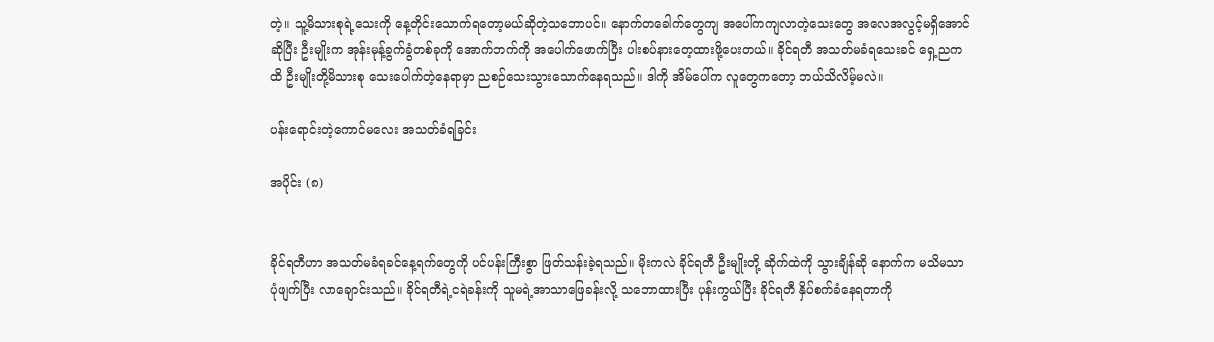တဲ့။ သူ့မိသားစုရဲ့သေးကို နေ့တိုင်းသောက်ရတော့မယ်ဆိုတဲ့သဘောပင်။ နောက်တခေါက်တွေကျ အပေါ်ကကျလာတဲ့သေးတွေ အလေအလွင့်မရှိအောင်ဆိုပြီး ဦးမျိုးက အုန်းမုန့်ခွက်ခွံတစ်ခုကို အောက်ဘက်ကို အပေါက်ဖောက်ပြီး ပါးစပ်နားတေ့ထားဖို့ပေးတယ်။ ခိုင်ရတီ အသတ်မခံရသေးခင် ရှေ့ညကထိ ဦးမျိုးတို့မိသားစု သေးပေါက်တဲ့နေရာမှာ ညစဉ်သေးသွားသောက်နေရသည်။ ဒါကို အိမ်ပေါ်က လူတွေကတော့ ဘယ်သိလိမ့်မလဲ။

ပန်းရောင်းတဲ့ကောင်မလေး အသတ်ခံရခြင်း

အပိုင်း (၈)


ခိုင်ရတီဟာ အသတ်မခံရခင်နေ့ရက်တွေကို ပင်ပန်းကြီးစွာ ဖြတ်သန်းခဲ့ရသည်။ မိုးကလဲ ခိုင်ရတီ ဦးမျိုးတို့ ဆိုက်ထဲကို သွားချိန်ဆို နောက်က မသိမသာ ပုံဖျက်ပြီး လာချောင်းသည်။ ခိုင်ရတီရဲ့ငရဲခန်းကို သူမရဲ့အာ‌သာဖြေခန်းလို့ သဘောထားပြီး ပုန်းကွယ်ပြီး ခိုင်ရတီ နှိပ်စက်ခံနေရတာကို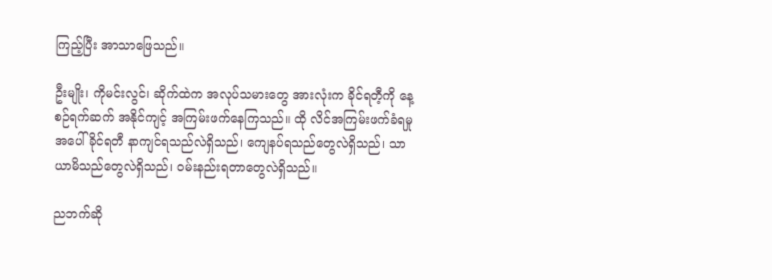ကြည့်ပြီး အာသာဖြေသည်။

ဦးမျိုး၊ ကိုမင်းလွင်၊ ဆိုက်‌ထဲက အလုပ်သမားတွေ အားလုံးက ခိုင်ရတီ့ကို နေ့စဉ်ရက်ဆက် အနိုင်ကျင့် အကြမ်းဖက်နေကြသည်။ ထို လိင်အကြမ်းဖက်ခံရမှုအပေါ် ခိုင်ရတီ နာကျင်ရသည်လဲရှိသည်၊ ကျေနပ်ရသည်တွေလဲရှိသည်၊ သာယာမိသည်တွေလဲရှိသည်၊ ဝမ်းနည်းရတာတွေလဲရှိသည်။

ညဘက်ဆို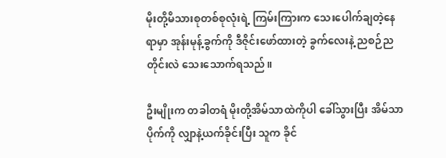မိုးတို့မိသားစုတစ်စုလုံးရဲ့ ကြမ်းကြားက သေးပေါက်ချတဲ့နေရာမှာ အုန်းမုန့်ခွက်ကို ဒီဇိုင်းဖော်ထားတဲ့ ခွက်လေးနဲ့ ညစဉ်ညတိုင်းလဲ သေးသောက်ရသည်။

ဦးမျိုးက တခါတရံ မိုးတို့အိမ်သာထဲကိုပါ ခေါ်သွားပြီး အိမ်သာပိုက်ကို လျှာနဲ့ယက်ခိုင်းပြီး သူက ခိုင်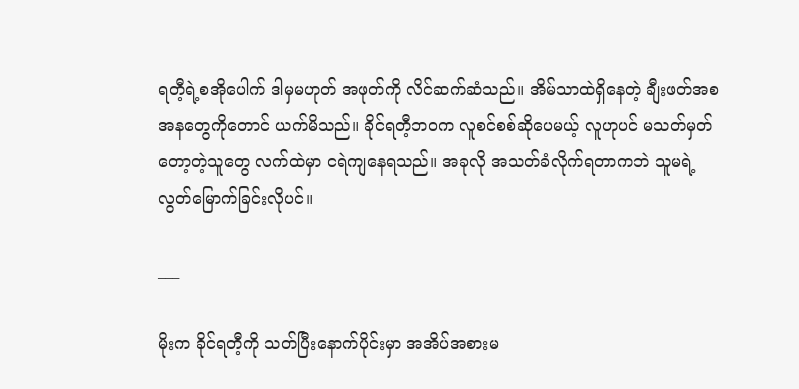ရတီ့ရဲ့စအိုပေါက် ဒါမှမဟုတ် အဖုတ်ကို လိင်ဆက်ဆံ‌သည်။ အိမ်သာထဲရှိနေတဲ့ ချီးဖတ်အစအနတွေကိုတောင် ယက်မိသည်။ ခိုင်ရတီ့ဘဝက လူစင်စစ်ဆိုပေမယ့် လူဟုပင် မသတ်မှတ်တော့တဲ့သူတွေ လက်ထဲမှာ ငရဲကျနေရသည်။ အခုလို အသတ်ခံလိုက်ရတာကဘဲ သူမရဲ့ လွတ်မြောက်ခြင်းလိုပင်။

___

မိုးက ခိုင်ရတီ့ကို သတ်ပြီးနောက်ပိုင်းမှာ အအိပ်အစားမ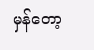မှန်တော့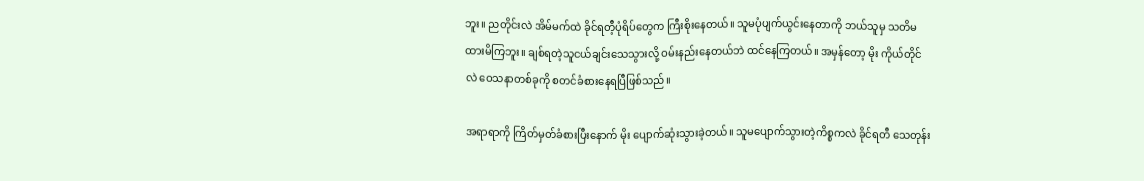ဘူး။ ညတိုင်းလဲ အိမ်မက်ထဲ ခိုင်ရတီ့ပုံရိပ်တွေက ကြီးစိုးနေတယ်။ သူမပုံပျက်ယွင်းနေတာကို ဘယ်သူမှ သတိမထားမိကြဘူး။ ချစ်ရတဲ့သူငယ်ချင်းသေသွားလို့ ဝမ်းနည်းနေတယ်ဘဲ ထင်နေကြတယ်။ အမှန်တော့ မိုး ကိုယ်တိုင်လဲ ဝေသနာတစ်ခုကို စတင်ခံစားနေရပြီဖြစ်သည်။

အရာရာကို ကြိတ်မှတ်ခံစားပြီးနောက် မိုး ပျောက်ဆုံးသွားခဲ့တယ်။ သူမပျောက်သွားတဲ့ကိစ္စကလဲ ခိုင်ရတီ သေတုန်း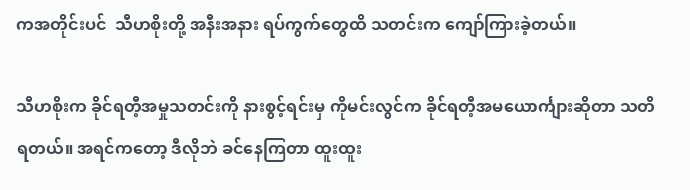ကအတိုင်းပင်  သီဟစိုးတို့ အနီးအနား ရပ်ကွက်တွေထိ သတင်းက ကျော်ကြားခဲ့တယ်။

သီဟစိုးက ခိုင်ရတီ့အမှုသတင်းကို နားစွင့်ရင်းမှ ကိုမင်းလွင်က ခိုင်ရတီ့အမယောင်္ကျားဆိုတာ သတိရတယ်။ အရင်ကတော့ ဒီလိုဘဲ ခင်နေကြတာ ထူးထူး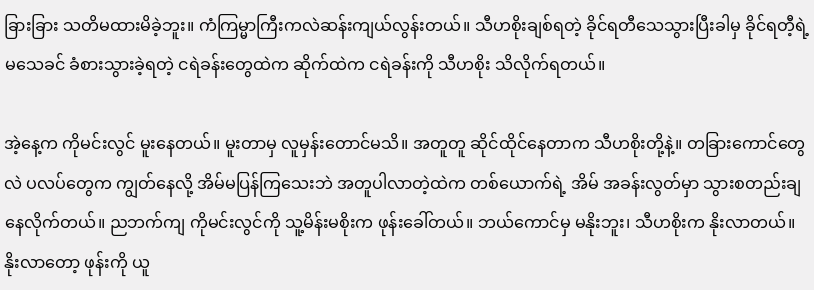ခြားခြား သတိမထားမိခဲ့ဘူး။ ကံကြမ္မာကြီးကလဲဆန်းကျယ်လွန်းတယ်။ သီဟစိုးချစ်ရတဲ့ ခိုင်ရတီသေသွားပြီးခါမှ ခိုင်ရတီ့ရဲ့မသေခင် ခံစားသွားခဲ့ရတဲ့ ငရဲခန်းတွေထဲက ဆိုက်ထဲက ငရဲခန်းကို သီဟစိုး သိလိုက်ရတယ်။

အဲ့နေ့က ကိုမင်းလွင် မူးနေတယ်။ မူးတာမှ လူမှန်းတောင်မသိ။ အတူတူ ဆိုင်ထိုင်နေတာက သီဟစိုးတို့နဲ့။ တခြားကောင်တွေလဲ ပလပ်တွေက ကျွတ်နေလို့ အိမ်မပြန်ကြသေးဘဲ အတူပါလာတဲ့ထဲက တစ်ယောက်ရဲ့ အိမ် အခန်းလွတ်မှာ ‌သွားစတည်းချနေလိုက်တယ်။ ညဘက်ကျ ကိုမင်းလွင်ကို သူ့မိန်းမစိုးက ဖုန်းခေါ်တယ်။ ဘယ်ကောင်မှ မနိုးဘူး၊ သီဟစိုးက နိုးလာတယ်။ နိုးလာတော့ ဖုန်းကို ယူ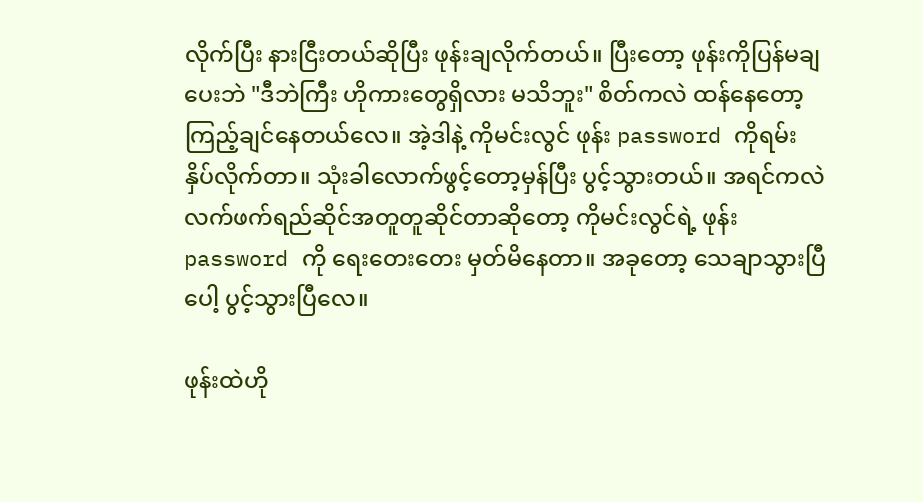လိုက်ပြီး နားငြီးတယ်ဆိုပြီး ဖုန်းချလိုက်တယ်။ ပြီးတော့ ဖုန်းကိုပြန်မချပေးဘဲ "ဒီဘဲကြီး ဟိုကားတွေရှိလား မသိဘူး" စိတ်ကလဲ ထန်နေတော့ ကြည့်ချင်နေတယ်လေ။ အဲ့ဒါနဲ့ ကိုမင်းလွင် ဖုန်း password ကိုရမ်း နှိပ်လိုက်တာ။ သုံးခါလောက်ဖွင့်တော့မှန်ပြီး ပွင့်သွားတယ်။ အရင်ကလဲ လက်ဖက်ရည်ဆိုင်အတူတူဆိုင်တာဆိုတော့ ကိုမင်းလွင်ရဲ့ ဖုန်း password ကို ရေးတေးတေး မှတ်မိနေတာ။ အခုတော့ သေချာသွားပြီပေါ့ ပွင့်သွားပြီလေ။

ဖုန်းထဲဟို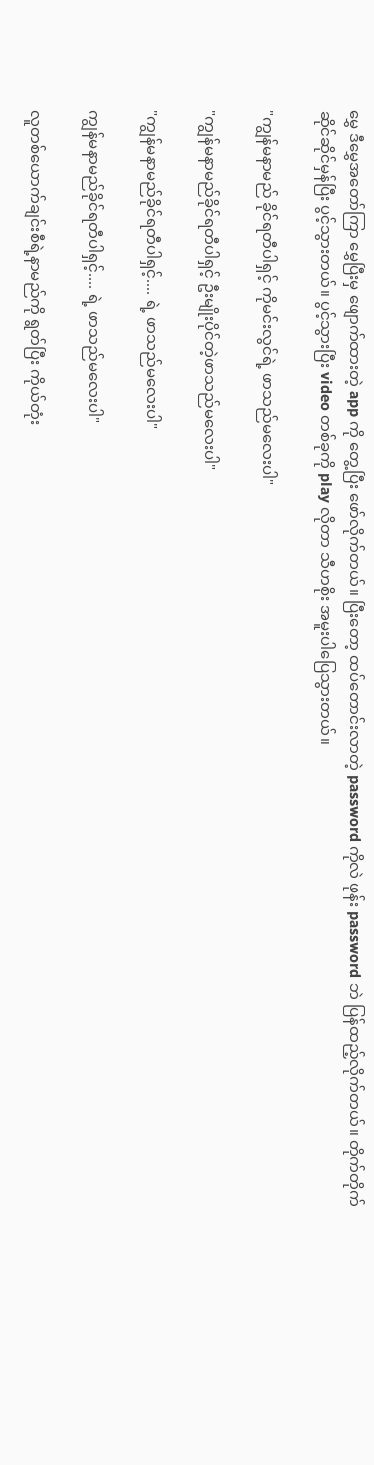မွှေ ဒီမွှေအတော်ကြာ မွှေပြီးမှ ဖျောက်ထားတဲ့ app ကို တွေ့ပြီး ဖော်လိုက်တယ်။ ပြီးတော့ ထပ်တောင်းလာတဲ့ password ကိုလဲ ဖုန်း password ဘဲ ပြန်ထည့်လိုက်တယ်။ တိုက်တိုက်ဆိုင်ဆိုင်မှန်ပြီး ပွင့်သွားတယ်။ ပွင့်သွားပြီး video တစ်ခုကို play လိုတာ သီဟစိုး အမူးပါပြေသွားတယ်။

"ကျွန်မနာမည် ခိုင်ရတီပါရှင့် ကိုမင်းလွင်ရဲ့ ဖာသည်မလေးပါ"

"ကျွန်မနာမည်ခိုင်ရတီပါရှင့် ဦးမျိုးပိုင်တဲ့ဖာသည်မလေးပါ"

"ကျွန်မနာမည်ခိုင်ရတီပါရှင့်.... ရဲ့ ဖာသည်မလေးပါ"

ကျွန်မနာမည်ခိုင်ရတီပါရှင့်.... ရဲ့ ဖာသည်မလေးပါ"

လူတစ်ယောက်ချင်းစီရဲ့နာမည်ကို ရွတ်ပြီး ကိုယ်တုံး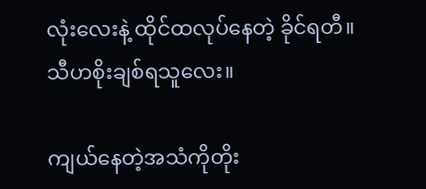လုံးလေးနဲ့ ထိုင်ထလုပ်နေတဲ့ ခိုင်ရတီ။ သီဟစိုးချစ်ရသူလေး။

ကျယ်နေတဲ့အသံကို‌တိုး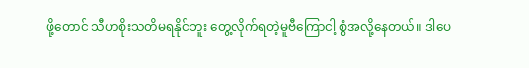ဖို့တောင် သီဟစိုးသတိမရနိုင်ဘူး တွေ့လိုက်ရတဲ့မူဗီကြောငါ့ စွံအလို့နေတယ်။ ဒါပေ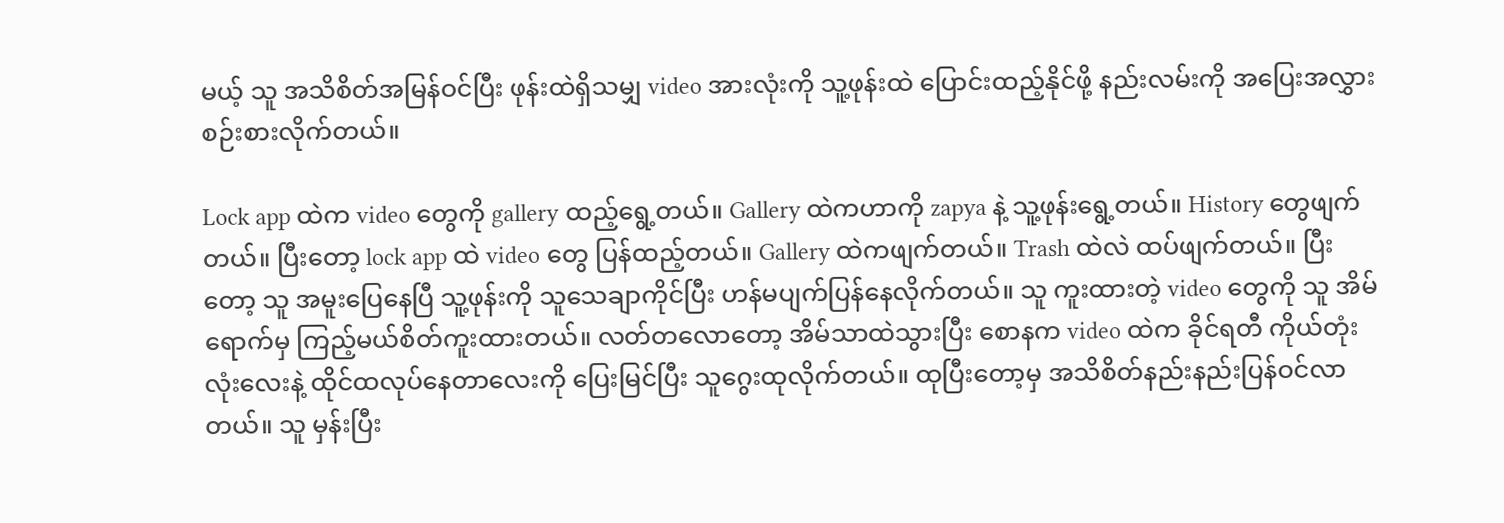မယ့် သူ အသိစိတ်အမြန်ဝင်ပြီး ဖုန်းထဲရှိသမျှ video အားလုံးကို သူ့ဖုန်းထဲ ပြောင်းထည့်နိုင်ဖို့ နည်းလမ်းကို အပြေးအလွှားစဉ်းစားလိုက်တယ်။

Lock app ထဲက video တွေကို gallery ထည့်ရွေ့တယ်။ Gallery ထဲကဟာကို zapya နဲ့ သူ့ဖုန်းရွေ့တယ်။ History တွေဖျက်တယ်။ ပြီးတော့ lock app ထဲ video တွေ ပြန်ထည့်တယ်။ Gallery ထဲကဖျက်တယ်။ Trash ထဲလဲ ထပ်ဖျက်တယ်။ ပြီးတော့ သူ အမူးပြေနေပြီ သူ့ဖုန်းကို သူသေချာကိုင်ပြီး ဟန်မပျက်ပြန်နေလိုက်တယ်။ သူ ကူးထားတဲ့ video တွေကို သူ အိမ်ရောက်မှ ကြည့်မယ်စိတ်ကူးထားတယ်။ လတ်တလောတော့ အိမ်သာထဲသွားပြီး စောနက video ထဲက ခိုင်ရတီ ကိုယ်တုံးလုံးလေးနဲ့ ထိုင်ထလုပ်နေတာလေးကို ပြေးမြင်ပြီး သူဂွေးထုလိုက်တယ်။ ထုပြီးတော့မှ အသိစိတ်နည်းနည်းပြန်ဝင်လာတယ်။ သူ မှန်းပြီး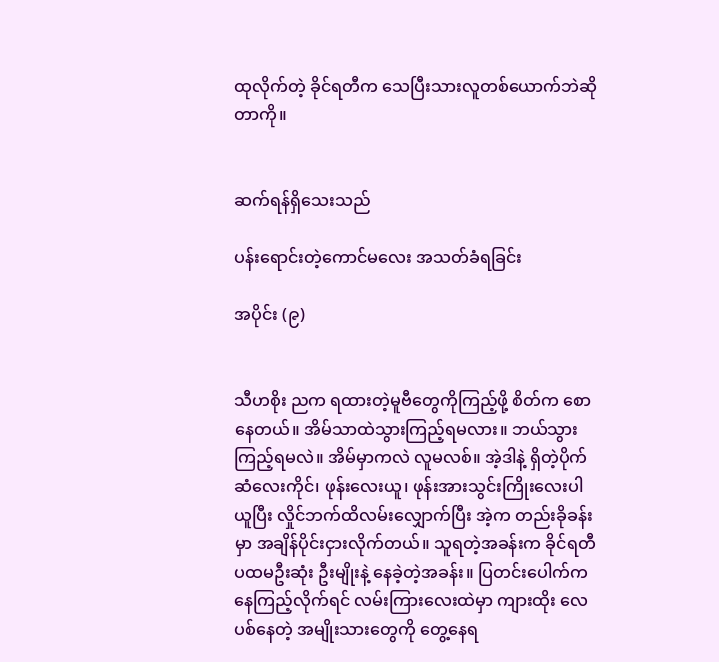ထုလိုက်တဲ့ ခိုင်ရတီက သေပြီးသားလူတစ်ယောက်ဘဲဆိုတာကို။


ဆက်ရန်ရှိသေးသည်

ပန်းရောင်းတဲ့ကောင်မလေး အသတ်ခံရခြင်း

အပိုင်း (၉)


သီဟစိုး ညက ရထားတဲ့မူဗီတွေကိုကြည့်ဖို့ စိတ်က စောနေတယ်။ အိမ်သာထဲသွားကြည့်ရမလား။ ဘယ်သွားကြည့်ရမလဲ။ အိမ်မှာကလဲ လူမလစ်။ အဲ့ဒါနဲ့ ရှိတဲ့ပိုက်ဆံလေးကိုင်၊ ဖုန်းလေးယူ၊ ဖုန်းအားသွင်းကြိုးလေးပါယူပြီး လှိုင်ဘက်ထိလမ်းလျှောက်ပြီး အဲ့က တည်းခိုခန်းမှာ အချိန်ပိုင်းငှားလိုက်တယ်။ သူရတဲ့အခန်းက ခိုင်ရတီ ပထမဦးဆုံး ဦးမျိုးနဲ့ နေခဲ့တဲ့အခန်း။ ပြတင်းပေါက်ကနေကြည့်လိုက်ရင် လမ်းကြားလေးထဲမှာ ကျားထိုး လေပစ်နေတဲ့ အမျိုးသားတွေကို တွေ့နေရ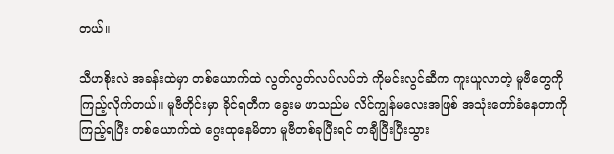တယ်။

သီဟစိုးလဲ အခန်းထဲမှာ တစ်ယောက်ထဲ လွတ်လွတ်လပ်လပ်ဘဲ ကိုမင်းလွင်ဆီက ကူးယူလာတဲ့ မူဗီတွေကိုကြည့်လိုက်တယ်။ မူဗီတိုင်းမှာ ခိုင်ရတီက ခွေးမ ဖာသည်မ လိင်ကျွန်မလေးအဖြစ် အသုံးတော်ခံနေတာကို ကြည့်‌ရပြီး တစ်ယောက်ထဲ ဂွေးထုနေမိတာ မူဗီတစ်ခုပြီးရင် တချီပြီးပြီးသွား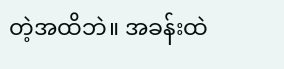တဲ့အထိဘဲ။ အခန်းထဲ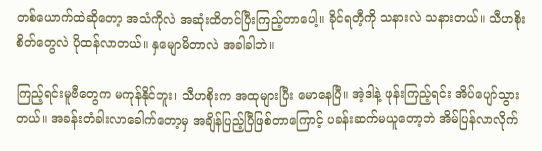တစ်ယောက်ထဲဆိုတော့ အသံကိုလဲ အဆုံးထိတင်ပြီးကြည့်တာပေါ့။ ခိုင်ရတီ့ကို သနားလဲ သနားတယ်။ သီဟစိုးစိတ်တွေလဲ ပိုထန်လာတယ်။ နှမျောမိတာလဲ အခါခါဘဲ။

ကြည့်ရင်းမူဗီတွေက မကုန်နိုင်ဘူး၊ သီဟစိုးက အထုများပြီး မောနေပြီ။ အဲ့ဒါနဲ့ ဖုန်းကြည့်ရင်း အိပ်ပျော်သွားတယ်။ အခန်းတံခါးလာခေါက်တော့မှ အချိန်ပြည့်ပြီဖြစ်တာကြောင့် ပခန်းဆက်မယူတော့ဘဲ အိမ်ပြန်လာလိုက်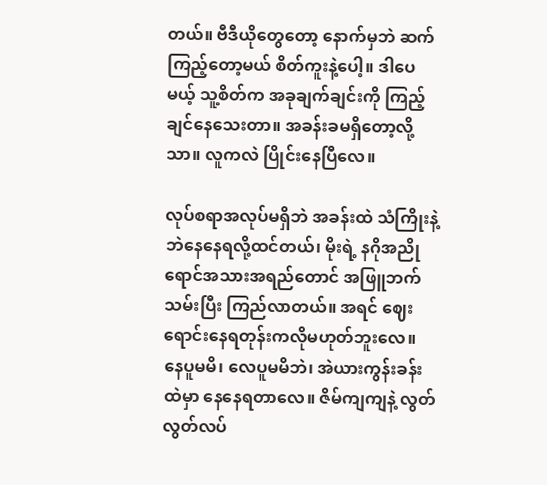တယ်။ ‌ဗီဒီယိုတွေတော့ နောက်မှဘဲ ဆက်ကြည့်တော့မယ် စိတ်ကူးနဲ့ပေါ့။ ဒါပေမယ့် သူ့စိတ်က အခုချက်ချင်း‌ကို ကြည့်ချင်နေသေးတာ။ အခန်းခမရှိတော့လို့သာ။ လူကလဲ ပြိုင်းနေပြီလေ။

လုပ်စရာအလုပ်မရှိဘဲ အခန်းထဲ သံကြိုးနဲ့ဘဲနေနေရလို့ထင်တယ်၊ မိုးရဲ့ နဂိုအညိုရောင်အသားအရည်တောင် အဖြူဘက်သမ်းပြီး ကြည်လာတယ်။ အရင် ဈေးရောင်းနေရတုန်းကလိုမဟုတ်ဘူးလေ။ နေပူမမိ၊ လေပူမမိဘဲ၊ အဲယားကွန်းခန်းထဲမှာ နေနေရတာလေ။ ဇိမ်ကျကျနဲ့ လွတ်လွတ်လပ်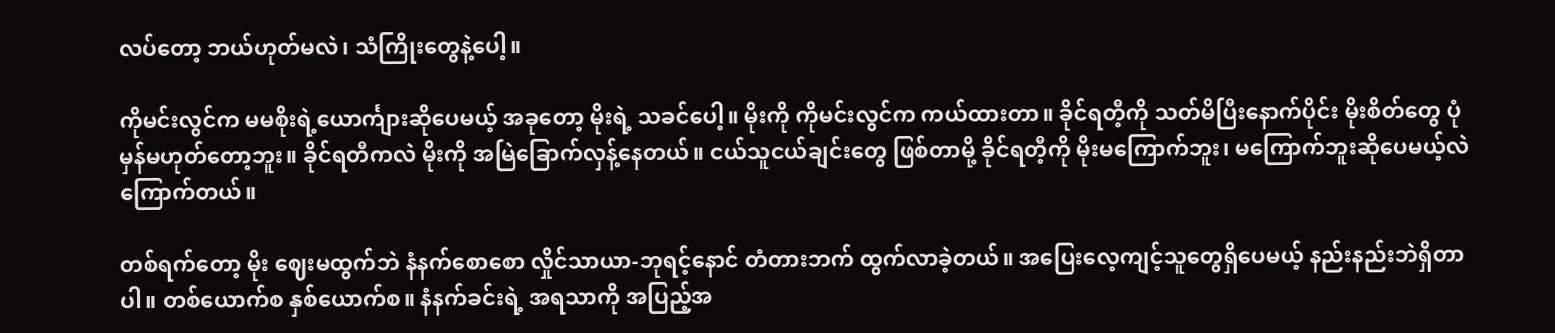လပ်တော့ ဘယ်ဟုတ်မလဲ၊ သံကြိုးတွေနဲ့ပေါ့။

ကိုမင်းလွင်က မမစိုးရဲ့ယောင်္ကျားဆိုပေမယ့် အခုတော့ မိုးရဲ့ သခင်ပေါ့။ မိုးကို ကိုမင်းလွင်က ကယ်ထားတာ။ ခိုင်ရတီ့ကို သတ်မိပြီးနောက်ပိုင်း မိုးစိတ်တွေ ပုံမှန်မဟုတ်တော့ဘူး။ ခိုင်ရတီကလဲ မိုးကို အမြဲခြောက်လှန့်နေတယ်။ ငယ်သူငယ်ချင်းတွေ ဖြစ်တာမို့ ခိုင်ရတီ့ကို မိုးမကြောက်ဘူး၊ မကြောက်ဘူးဆိုပေမယ့်လဲ ကြောက်တယ်။

တစ်ရက်တော့ မိုး ဈေးမထွက်ဘဲ နံနက်စောစော လှိုင်သာယာ-ဘုရင့်နောင် တံတားဘက် ထွက်လာခဲ့တယ်။ အပြေးလေ့ကျင့်သူတွေရှိပေမယ့် နည်းနည်းဘဲရှိတာပါ။ တစ်ယောက်စ နှစ်ယောက်စ။ နံနက်ခင်းရဲ့ အရသာကို အပြည့်အ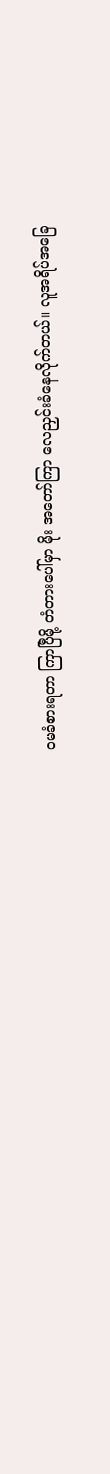ဝမခံစားရတာ ကြာပြီမို့ တံတားပေါ်မှာ မိုး အတော်ကြာ လေညှင်းခံနေလိုက်တယ်။ လူအရိပ်အခြေ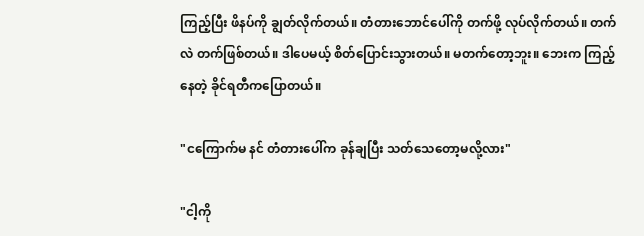ကြည့်ပြီး ဖိနပ်ကို ချွတ်လိုက်တယ်။ တံတားဘောင်ပေါ်ကို တက်ဖို့ လုပ်လိုက်တယ်။ တက်လဲ တက်ဖြစ်တယ်။ ဒါပေမယ့် စိတ်ပြောင်းသွားတယ်။ မတက်တော့ဘူး။ ဘေးက ကြည့်နေတဲ့ ခိုင်ရတီကပြောတယ်။

"ငကြောက်မ နင် တံတားပေါ်က ခုန်ချပြီး သတ်သေတော့မလို့လား"

"ငါ့ကို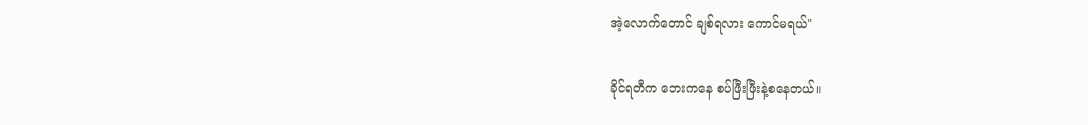အဲ့လောက်တောင် ချစ်ရလား ကောင်မရယ်"

ခိုင်ရတီက ဘေးကနေ စပ်ဖြီးဖြီးနဲ့စနေတယ်။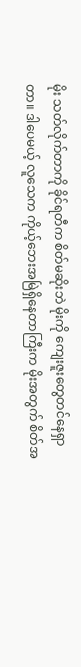မိုး သတ်လိုက်တာကို ခိုင်ရတီက စိတ်မဆိုးဘဲ မိုးကို ကျေးဇူးတွေတင်နေရှာတာ။ ဒါပေမယ့် လူသေက ကိုယ့်ဘေးအမြဲရှိနေတာကြီးက မိုးအတွက် စိတ်အ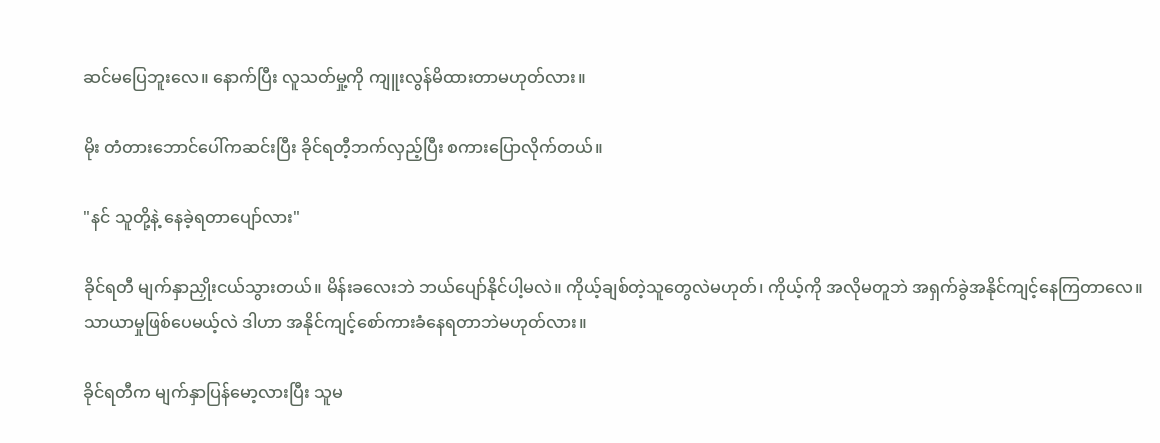ဆင်မပြေဘူးလေ။ နောက်ပြီး လူသတ်မှု့ကို ကျူးလွန်မိထားတာမဟုတ်လား။

မိုး တံတားဘောင်ပေါ်ကဆင်းပြီး ခိုင်ရတီ့ဘက်လှည့်ပြီး စကားပြောလိုက်တယ်။

"နင် သူတို့နဲ့ နေခဲ့ရတာပျော်လား"

ခိုင်ရတီ မျက်နှာညှိုးငယ်သွားတယ်။ မိန်းခလေးဘဲ ဘယ်ပျော်နိုင်ပါ့မလဲ။ ကိုယ့်ချစ်တဲ့သူတွေလဲမဟုတ်၊ ကိုယ့်ကို အလိုမတူဘဲ အရှက်ခွဲအနိုင်ကျင့်နေကြတာလေ။ သာယာမှုဖြစ်ပေမယ့်လဲ ဒါဟာ အနိုင်ကျင့်စော်ကားခံနေရတာဘဲမဟုတ်လား။

ခိုင်ရတီက မျက်နှာပြန်မော့လားပြီး သူမ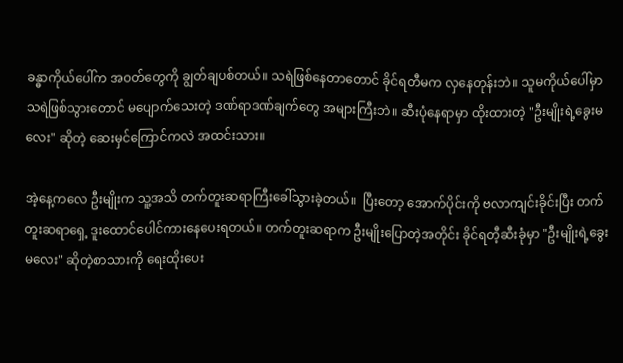ခန္ဓာကိုယ်ပေါ်က အဝတ်တွေကို ချွတ်ချပစ်တယ်။ သရဲဖြစ်နေတာတောင် ခိုင်ရတီမက လှနေတုန်းဘဲ။ သူမကိုယ်ပေါ်မှာ သရဲဖြစ်သွားတောင် မပျောက်သေးတဲ့ ဒဏ်ရာဒဏ်ချက်တွေ အများကြီးဘဲ။ ဆီးပုံနေရာမှာ ထိုးထားတဲ့ "ဦးမျိုးရဲ့ခွေးမလေး" ဆိုတဲ့ ဆေးမှင်ကြောင်ကလဲ အထင်းသား။

အဲ့နေ့ကလေ ဦးမျိုးက သူ့အသိ တက်တူးဆရာကြီးခေါ်သွားခဲ့တယ်။  ပြီးတော့ အောက်ပိုင်းကို ဗလာကျင်းခိုင်းပြီး တက်တူးဆရာရှေ့ ဒူးထောင်ပေါင်ကားနေပေးရတယ်။ တက်တူးဆရာက ဦးမျိုးပြောတဲ့အတိုင်း ခိုင်ရတီ့ဆီးခုံမှာ "ဦးမျိုးရဲ့ခွေးမလေး" ဆိုတဲ့စာသားကို ရေးထိုးပေး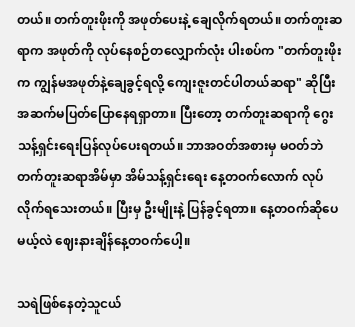တယ်။ တက်တူးဖိုးကို အဖုတ်ပေးနဲ့ ချေလိုက်ရတယ်။ တက်တူးဆရာက အဖုတ်ကို လုပ်နေစဉ်တလျှောက်လုံး ပါးစပ်က "တက်တူးဖိုးက ကျွန်မအဖုတ်နဲ့ချေခွင့်ရလို့ ကျေးဇူးတင်ပါတယ်ဆရာ" ဆိုပြီး အဆက်မပြတ်ပြောနေရရှာတာ။ ပြီးတော့ တက်တူးဆရာကို ဂွေးသန့်ရှင်းရေးပြန်လုပ်ပေးရတယ်။ ဘာအဝတ်အစားမှ မဝတ်ဘဲ တက်တူးဆရာအိမ်မှာ အိမ်သန့်ရှင်းရေး နေ့တဝက်လောက် လုပ်လိုက်ရသေးတယ်။ ပြီးမှ ဦးမျိုးနဲ့ ပြန်ခွင့်ရတာ။ နေ့တဝက်ဆိုပေမယ့်လဲ ဈေးနားချိန်နေ့တဝက်ပေါ့။

သရဲဖြစ်နေတဲ့သူငယ်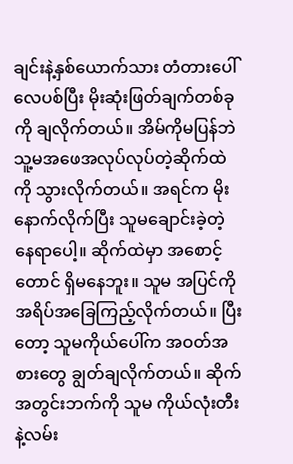ချင်းနဲ့နှစ်ယောက်သား တံတားပေါ်လေပစ်ပြီး မိုးဆုံးဖြတ်ချက်တစ်ခုကို ချလိုက်တယ်။ အိမ်ကိုမပြန်ဘဲ သူ့မအဖေအလုပ်လုပ်တဲ့ဆိုက်ထဲကို သွားလိုက်တယ်။ အရင်က မိုးနောက်လိုက်ပြီး သူမချောင်းခဲ့တဲ့နေရာပေါ့။ ဆိုက်ထဲမှာ အစောင့်တောင် ရှိမနေဘူး။ သူမ အပြင်ကို အရိပ်အခြေကြည့်လိုက်တယ်။ ပြီးတော့ သူမကိုယ်ပေါ်က အဝတ်အစားတွေ ချွတ်ချလိုက်တယ်။ ဆိုက်အတွင်းဘက်ကို သူမ ကိုယ်လုံးတီးနဲ့လမ်း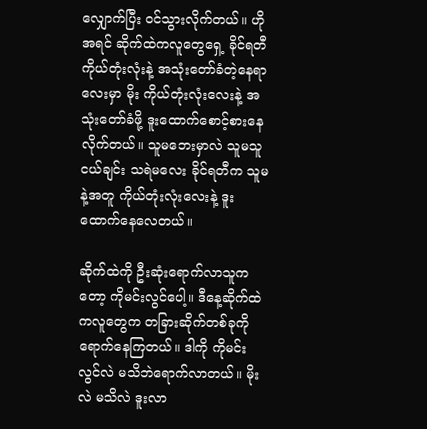လျှောက်ပြီး ဝင်သွားလိုက်တယ်။ ဟိုအရင် ဆိုက်ထဲကလူတွေရှေ့ ခိုင်ရတီကိုယ်တုံးလုံးနဲ့ အသုံးတော်ခံတဲ့နေရာလေးမှာ မိုး ကိုယ်တုံးလုံးလေးနဲ့ အသုံးတော်ခံဖို့ ဒူးထောက်စောင့်စားနေလိုက်တယ်။ သူမဘေးမှာလဲ သူမသူငယ်ချင်း သရဲမလေး ခိုင်ရတီက သူမနဲ့အတူ ကိုယ်တုံးလုံးလေးနဲ့ ဒူးထောက်နေလေတယ်။

ဆိုက်ထဲကို ဦးဆုံးရောက်လာသူကတော့ ကိုမင်းလွင်ပေါ့။ ဒီနေ့ဆိုက်ထဲကလူတွေက တခြားဆိုက်တစ်ခုကိုရောက်နေကြတယ်။ ဒါကို ကိုမင်းလွင်လဲ မသိဘဲရောက်လာတယ်။ မိုးလဲ မသိလဲ ဒူးလာ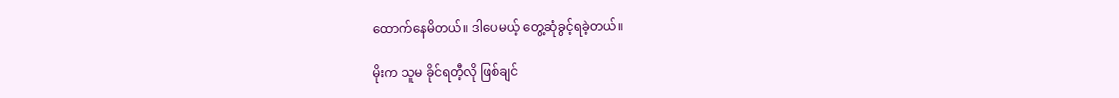ထောက်နေမိတယ်။ ဒါပေမယ့် တွေ့ဆုံခွင့်ရခဲ့တယ်။

မိုးက သူမ ခိုင်ရတီ့လို ဖြစ်ချင်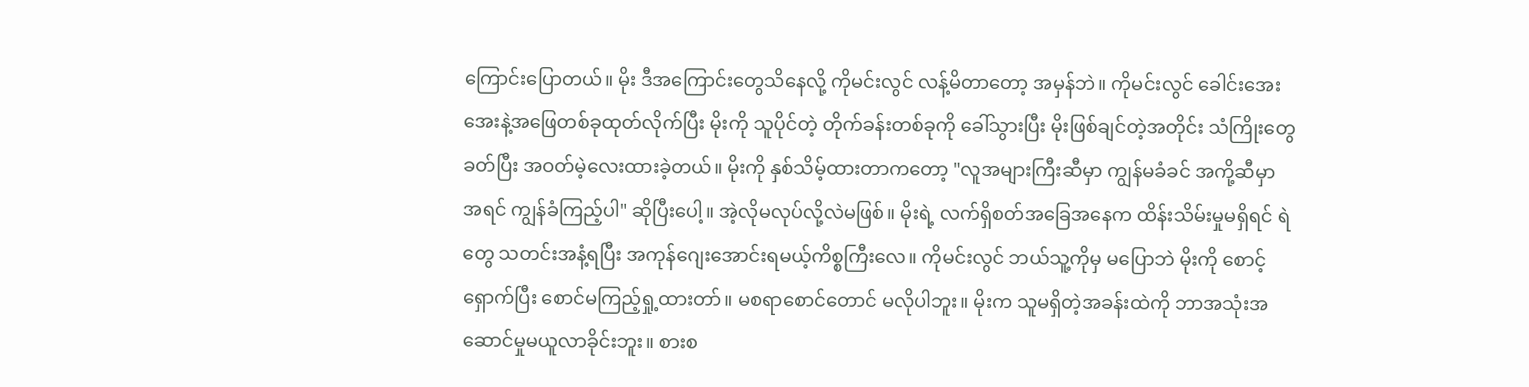ကြောင်းပြောတယ်။ မိုး ဒီအကြောင်းတွေသိနေလို့ ကိုမင်းလွင် လန့်မိတာတော့ အမှန်ဘဲ။ ကိုမင်းလွင် ခေါင်းအေးအေးနဲ့အဖြေတစ်ခုထုတ်လိုက်ပြီး မိုးကို သူပိုင်တဲ့ တိုက်ခန်းတစ်ခုကို ခေါ်သွားပြီး မိုးဖြစ်ချင်တဲ့အတိုင်း သံကြိုးတွေခတ်ပြီး အဝတ်မဲ့လေးထားခဲ့တယ်။ မိုးကို နှစ်သိမ့်ထားတာကတော့ "လူအများကြီးဆီမှာ ကျွန်မခံခင် အကို့ဆီမှာ အရင် ကျွန်ခံကြည့်ပါ" ဆိုပြီးပေါ့။ အဲ့လိုမလုပ်လို့လဲမဖြစ်။ မိုးရဲ့ လက်ရှိစတ်အခြေအနေက ထိန်းသိမ်းမှုမရှိရင် ရဲတွေ သတင်းအနံ့ရပြီး အကုန်ဂျေးအောင်းရမယ့်ကိစ္စကြီးလေ။ ကိုမင်းလွင် ဘယ်သူ့ကိုမှ မပြောဘဲ မိုးကို စောင့်ရှောက်ပြီး စောင်မကြည့်ရှု့ထားတာ်။ မစရာစောင်တောင် မလိုပါဘူး။ မိုးက သူမရှိတဲ့အခန်းထဲကို ဘာအသုံးအဆောင်မှုမယူလာခိုင်းဘူး။ စားစ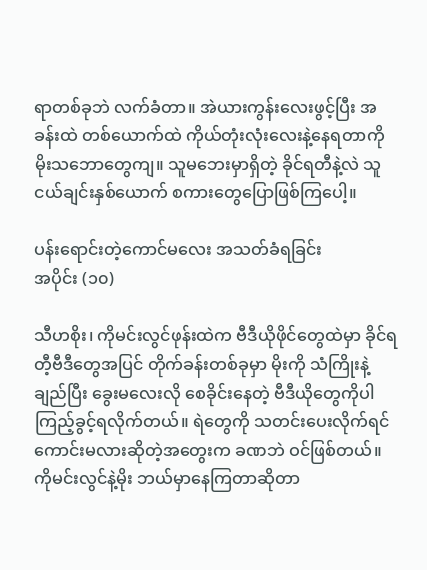ရာတစ်ခုဘဲ လက်ခံတာ။ အဲယားကွန်းလေးဖွင့်ပြီး အခန်းထဲ တစ်ယောက်ထဲ ကိုယ်တုံးလုံးလေးနဲ့နေရတာကို မိုးသဘောတွေကျ။ သူမဘေးမှာရှိတဲ့ ခိုင်ရတီနဲ့လဲ သူငယ်ချင်းနှစ်ယောက် စကားတွေပြောဖြစ်ကြပေါ့။

ပန်းရောင်းတဲ့ကောင်မလေး အသတ်ခံရခြင်း
အပိုင်း (၁၀)

သီဟစိုး၊ ကိုမင်းလွင်ဖုန်းထဲက ဗီဒီယိုဖိုင်တွေထဲမှာ ခိုင်ရတီ့ဗီဒီတွေအပြင် တိုက်ခန်းတစ်ခုမှာ မိုးကို သံကြိုးနဲ့ချည်ပြီး ခွေးမလေးလို စေခိုင်းနေတဲ့ ဗီဒီယိုတွေကိုပါ ကြည့်ခွင့်ရလိုက်တယ်။ ရဲတွေကို သတင်းပေးလိုက်ရင် ကောင်းမလားဆိုတဲ့အတွေးက ခဏဘဲ ဝင်ဖြစ်တယ်။ ကိုမင်းလွင်နဲ့မိုး ဘယ်မှာနေကြတာဆိုတာ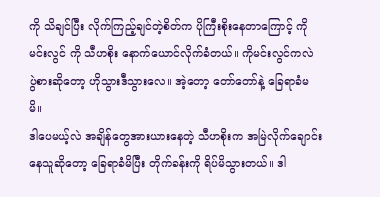ကို သိချင်ပြီး လိုက်ကြည့်ချင်တဲ့စိတ်က ပိုကြီးစိုးနေတာကြောင့် ကိုမင်းလွင် ကို သီဟစိုး နောက်ယောင်လိုက်ခံတယ်။ ကိုမင်းလွင်ကလဲ ပွဲစားဆိုတော့ ဟိုသွားဒီသွားလေ။ အဲ့တော့ တော်တော်နဲ့ ခြေရာခံမမိ။
ဒါပေမယ့်လဲ အချိန်တွေအားယားနေတဲ့ သီဟစိုးက အမြဲလိုက်ချောင်းနေသူဆိုတော့ ခြေရာခံမိပြီး တိုက်ခန်းကို ရိပ်မိသွားတယ်။ ဒါ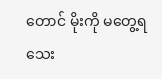တောင် မိုးကို မတွေ့ရသေး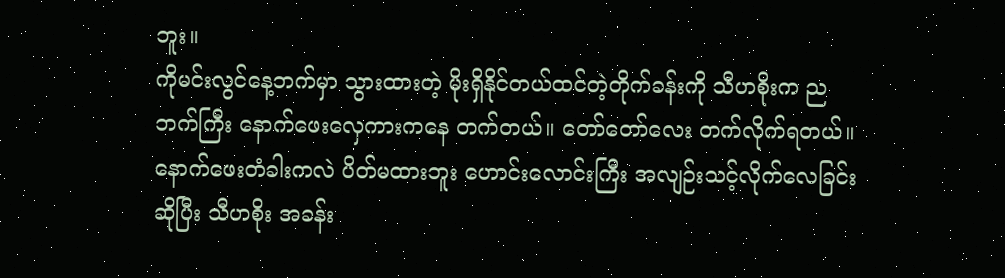ဘူး။
ကိုမင်းလွင်နေ့ဘက်မှာ သွားထားတဲ့ မိုးရှိနိုင်တယ်ထင်တဲ့တိုက်ခန်းကို သီဟစိုးက ညဘက်ကြီး နောက်ဖေးလှေကားကနေ တက်တယ်။ တော်တော်လေး တက်လိုက်ရတယ်။ နောက်ဖေးတံခါးကလဲ ပိတ်မထားဘူး ဟောင်းလောင်းကြီး အလျဉ်းသင့်လိုက်လေခြင်းဆိုပြီး သီဟစိုး အခန်း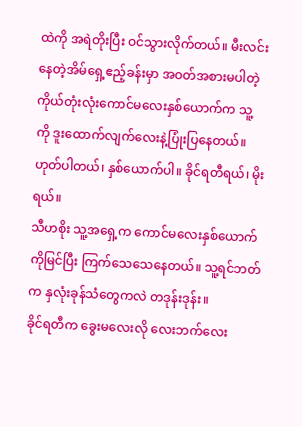ထဲကို အရဲတိုးပြီး ဝင်သွားလိုက်တယ်။ မီးလင်းနေတဲ့အိမ်ရှေ့ဧည့်ခန်းမှာ ‌အဝတ်အစားမပါတဲ့ ကိုယ်တုံးလုံးကောင်မလေးနှစ်ယောက်က သူ့ကို ‌ဒူးထောက်လျက်လေးနဲ့ပြုံးပြနေတယ်။
ဟုတ်ပါတယ်၊ နှစ်ယောက်ပါ။ ခိုင်ရတီရယ်၊ မိုးရယ်။
သီဟစိုး သူ့အရှေ့က ကောင်မလေးနှစ်ယောက်ကိုမြင်ပြီး ကြက်သေသေနေတယ်။ သူ့ရင်ဘတ်က နှလုံးခုန်သံတွေကလဲ တဒုန်းဒုန်း။
ခိုင်ရတီက ခွေးမလေးလို လေးဘက်လေး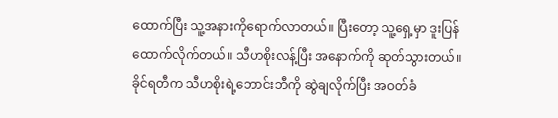ထောက်ပြီး သူ့အနားကိုရောက်လာတယ်။ ပြီးတော့ သူ့ရှေ့မှာ ဒူးပြန်ထောက်လိုက်တယ်။ သီဟစိုးလန့်ပြီး အနောက်ကို ဆုတ်သွားတယ်။ ခိုင်ရတီက သီဟစိုးရဲ့ဘောင်းဘီကို ‌ဆွဲချလိုက်ပြီး အဝတ်ခံ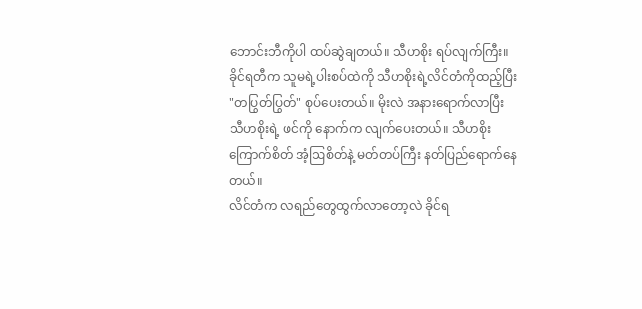ဘောင်းဘီကိုပါ ထပ်ဆွဲချတယ်။ သီဟစိုး ရပ်လျက်ကြီး။ ခိုင်ရတီက သူမရဲ့ပါးစပ်ထဲကို သီဟစိုးရဲ့လိင်တံကိုထည့်ပြီး "တပြွတ်ပြွတ်" စုပ်ပေးတယ်။ မိုးလဲ အနားရောက်လာပြီး သီဟစိုးရဲ့ ဖင်ကို နောက်က လျက်ပေးတယ်။ သီဟစိုး ကြောက်စိတ် အံ့ဩစိတ်နဲ့ မတ်တပ်ကြီး နတ်ပြည်ရောက်နေတယ်။
လိင်တံက လရည်တွေထွက်လာတော့လဲ ခိုင်ရ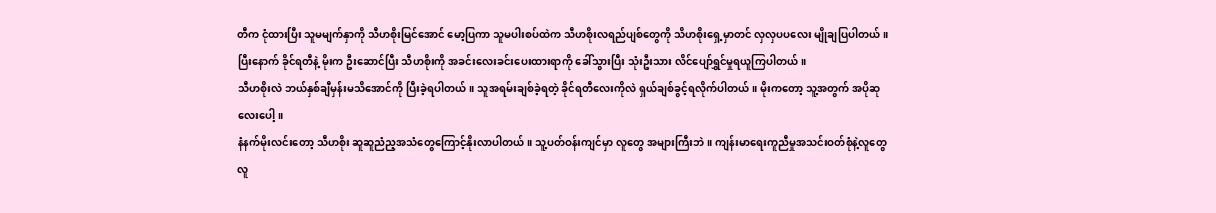တီက ငုံထားပြီး သူမမျက်နှာကို သီဟစိုးမြင်အောင် မော့ပြကာ သူမပါးစပ်ထဲက သီဟစိုးလရည်ပျစ်တွေကို သိဟစိုးရှေ့မှာတင် လှလှပပလေး မျိုချပြပါတယ်။ ပြီးနောက် ခိုင်ရတီနဲ့ မိုးက ဦးဆောင်ပြီး သီဟစိုးကို အခင်းလေးခင်းပေးထားရာကို ခေါ်သွားပြီး သုံးဦးသား လိင်ပျော်ရွှင်မှုရယူကြပါတယ်။
သီဟစိုးလဲ ဘယ်နှစ်ချီမှန်းမသိအောင်ကို ပြီးခဲ့ရပါတယ်။ သူအရမ်းချစ်ခဲ့ရတဲ့ ခိုင်ရတီလေးကိုလဲ ရှယ်ချစ်ခွင့်ရလိုက်ပါတယ်။ မိုးကတော့ သူ့အတွက် အပိုဆုလေးပေါ့။
နံနက်မိုးလင်းတော့ သီဟစိုး ဆူဆူညံည့အသံတွေကြောင့်နိုးလာပါတယ်။ သူ့ပတ်ဝန်းကျင်မှာ လူတွေ အများကြီးဘဲ။ ကျန်းမာရေးကူညီမှုအသင်းဝတ်စုံနဲ့လူတွေ လူ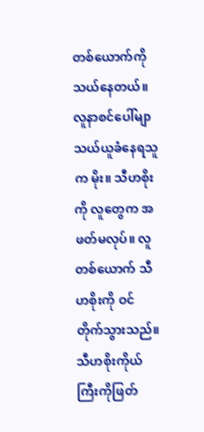တစ်ယောက်ကို သယ်နေတယ်။ လူနာစင်ပေါ်မျာ သယ်ယူခံနေရသူက မိုး။ သီဟစိုးကို လူတွေက အဖတ်မလုပ်။ လူတစ်ယောက် သီဟစိုးကို ဝင်တိုက်သွားသည်။ သီဟစိုးကိုယ်ကြီးကိုဖြတ်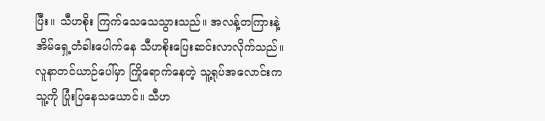ပြီး။ သီဟစိုး ကြက်သေသေသွားသည်။ အလန့်တကြားနဲ့ အိမ်ရှေ့တံခါးပေါက်နေ သီဟစိုးပြေးဆင်းလာလိုက်သည်။ လူနာတင်ယာဉ်ပေါ်မှာ ကြိုရောက်နေတဲ့ သူ့ရုပ်အလောင်းက သူ့ကို ပြုံးပြနေသယောင်။ သီဟ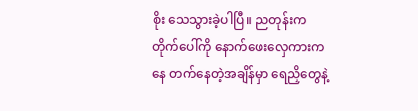စိုး သေသွားခဲ့ပါပြီ။ ညတုန်းက တိုက်ပေါ်ကို နောက်ဖေးလှေကားကနေ တက်နေတဲ့အချိန်မှာ ရေညှိတွေနဲ့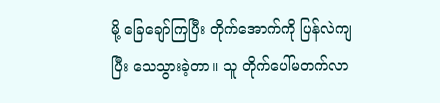မို့ ခြေချော်ကြပြီး တိုက်အောက်ကို ပြန်လဲကျပြီး သေသွားခဲ့တာ။ သူ တိုက်ပေါ်မတက်လာ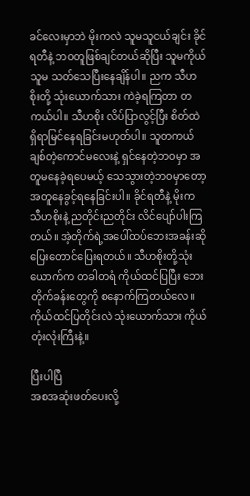ခင်လေးမှာဘဲ မိုးကလဲ သူမသူငယ်ချင်း ခိုင်ရတီနဲ့ ဘဝတူဖြစ်ချင်တယ်ဆိုပြီး သူမကိုယ် သူမ သတ်သေပြီးနေချိန်ပါ။ ညက သီဟစိုးတို့ သုံးယောက်သား ကဲခဲ့ရကြတာ တကယ်ပါ။ သီဟစိုး လိပ်ပြာလွင့်ပြီး စိတ်ထဲရှိရာမြင်နေရခြင်းမဟုတ်ပါ။ သူတကယ်ချစ်တဲ့ကောင်မလေးနဲ့ ရှင်နေတဲ့ဘဝမှာ အတူမနေခဲ့ရပေမယ့် သေသွားတဲ့ဘဝမှာတော့ အတူနေခွင့်ရနေခြင်းပါ။ ခိုင်ရတီနဲ့ မိုးက သီဟစိုးနဲ့ ညတိုင်းညတိုင်း လိင်ပျော်ပါးကြတယ်။ အဲ့တိုက်ရဲ့အပေါ်ထပ်ဘေးအခန်းဆို ပြေးတောင်ပြေးရတယ်။ သီဟစိုးတို့သုံးယောက်က တခါတရံ ကိုယ်ထင်ပြပြီး ဘေးတိုက်ခန်းတွေကို စနောက်ကြတယ်လေ။ ကိုယ်ထင်ပြတိုင်းလဲ သုံးယောက်သား ကိုယ်တုံးလုံးကြီးနဲ့။

ပြီးပါပြီ
အစအဆုံးဖတ်ပေးလို့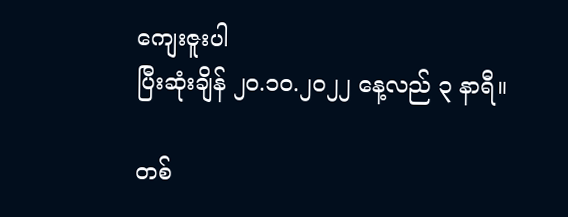ကျေးဇူးပါ
ပြီးဆုံးချိန် ၂၀.၁၀.၂၀၂၂ နေ့လည် ၃ နာရီ။

တစ်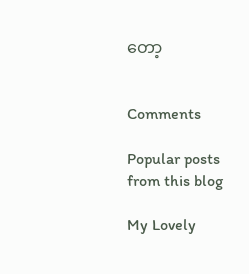တော့


Comments

Popular posts from this blog

My Lovely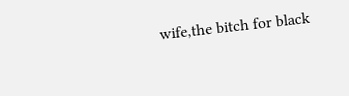wife,the bitch for black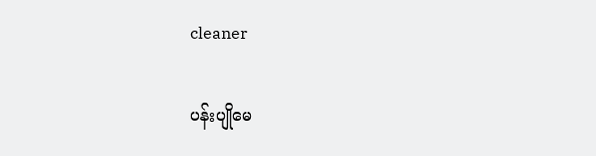cleaner

ပန်းပျိုမေ